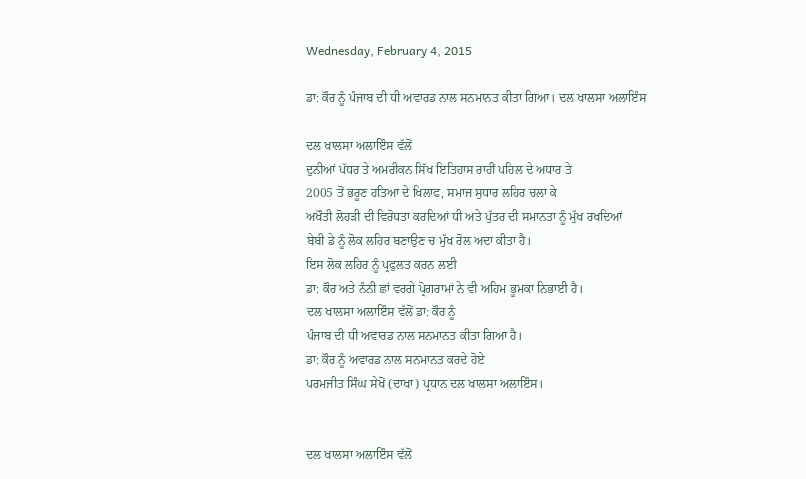Wednesday, February 4, 2015

ਡਾ: ਕੌਰ ਨੂੰ ਪੰਜਾਬ ਦੀ ਧੀ ਅਵਾਰਡ ਨਾਲ ਸਨਮਾਨਤ ਕੀਤਾ ਗਿਆ। ਦਲ ਖਾਲਸਾ ਅਲਾਇੰਸ

ਦਲ ਖਾਲਸਾ ਅਲਾਇੰਸ ਵੱਲੋਂ
ਦੁਨੀਆਂ ਪੱਧਰ ਤੇ ਅਮਰੀਕਨ ਸਿੱਖ ਇਤਿਹਾਸ ਰਾਹੀਂ ਪਹਿਲ ਦੇ ਅਧਾਰ ਤੇ
2005 ਤੋਂ ਭਰੂਣ ਹਤਿਆ ਦੇ ਖਿਲਾਫ, ਸਮਾਜ ਸੁਧਾਰ ਲਹਿਰ ਚਲਾ ਕੇ
ਅਖੌਤੀ ਲੋਹੜੀ ਦੀ ਵਿਰੋਧਤਾ ਕਰਦਿਆਂ ਧੀ ਅਤੇ ਪੁੱਤਰ ਦੀ ਸਮਾਨਤਾ ਨੂੰ ਮੁੱਖ ਰਖਦਿਆਂ
ਬੇਬੀ ਡੇ ਨੂੰ ਲੋਕ ਲਹਿਰ ਬਣਾਉਣ ਚ ਮੁੱਖ ਰੋਲ ਅਦਾ ਕੀਤਾ ਹੈ।
ਇਸ ਲੋਕ ਲਹਿਰ ਨੂੰ ਪ੍ਰਫੁਲਤ ਕਰਨ ਲਈ
ਡਾ: ਕੌਰ ਅਤੇ ਨੰਨੀ ਛਾਂ ਵਰਗੇ ਪ੍ਰੋਗਰਾਮਾਂ ਨੇ ਵੀ ਅਹਿਮ ਭੂਮਕਾ ਨਿਭਾਈ ਹੈ।
ਦਲ ਖਾਲਸਾ ਅਲਾਇੰਸ ਵੱਲੋਂ ਡਾ: ਕੌਰ ਨੂੰ
ਪੰਜਾਬ ਦੀ ਧੀ ਅਵਾਰਡ ਨਾਲ ਸਨਮਾਨਤ ਕੀਤਾ ਗਿਆ ਹੈ।
ਡਾ: ਕੌਰ ਨੂੰ ਅਵਾਰਡ ਨਾਲ ਸਨਮਾਨਤ ਕਰਦੇ ਹੋਏ
ਪਰਮਜੀਤ ਸਿੰਘ ਸੇਖੋਂ (ਦਾਖਾ) ਪ੍ਰਧਾਨ ਦਲ ਖਾਲਸਾ ਅਲਾਇੰਸ।


ਦਲ ਖਾਲਸਾ ਅਲਾਇੰਸ ਵੱਲੋਂ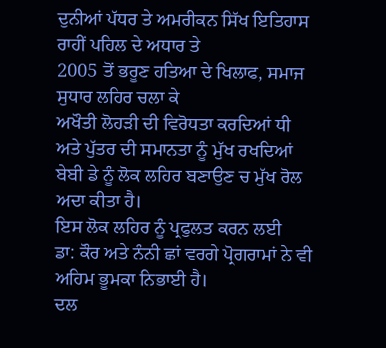ਦੁਨੀਆਂ ਪੱਧਰ ਤੇ ਅਮਰੀਕਨ ਸਿੱਖ ਇਤਿਹਾਸ ਰਾਹੀਂ ਪਹਿਲ ਦੇ ਅਧਾਰ ਤੇ
2005 ਤੋਂ ਭਰੂਣ ਹਤਿਆ ਦੇ ਖਿਲਾਫ, ਸਮਾਜ ਸੁਧਾਰ ਲਹਿਰ ਚਲਾ ਕੇ
ਅਖੌਤੀ ਲੋਹੜੀ ਦੀ ਵਿਰੋਧਤਾ ਕਰਦਿਆਂ ਧੀ ਅਤੇ ਪੁੱਤਰ ਦੀ ਸਮਾਨਤਾ ਨੂੰ ਮੁੱਖ ਰਖਦਿਆਂ
ਬੇਬੀ ਡੇ ਨੂੰ ਲੋਕ ਲਹਿਰ ਬਣਾਉਣ ਚ ਮੁੱਖ ਰੋਲ ਅਦਾ ਕੀਤਾ ਹੈ।
ਇਸ ਲੋਕ ਲਹਿਰ ਨੂੰ ਪ੍ਰਫੁਲਤ ਕਰਨ ਲਈ
ਡਾ: ਕੌਰ ਅਤੇ ਨੰਨੀ ਛਾਂ ਵਰਗੇ ਪ੍ਰੋਗਰਾਮਾਂ ਨੇ ਵੀ ਅਹਿਮ ਭੂਮਕਾ ਨਿਭਾਈ ਹੈ।
ਦਲ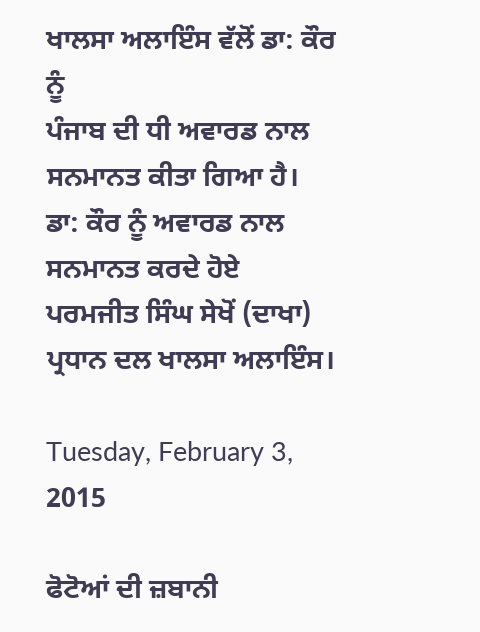ਖਾਲਸਾ ਅਲਾਇੰਸ ਵੱਲੋਂ ਡਾ: ਕੌਰ ਨੂੰ
ਪੰਜਾਬ ਦੀ ਧੀ ਅਵਾਰਡ ਨਾਲ ਸਨਮਾਨਤ ਕੀਤਾ ਗਿਆ ਹੈ।
ਡਾ: ਕੌਰ ਨੂੰ ਅਵਾਰਡ ਨਾਲ ਸਨਮਾਨਤ ਕਰਦੇ ਹੋਏ
ਪਰਮਜੀਤ ਸਿੰਘ ਸੇਖੋਂ (ਦਾਖਾ) ਪ੍ਰਧਾਨ ਦਲ ਖਾਲਸਾ ਅਲਾਇੰਸ।

Tuesday, February 3, 2015

ਫੋਟੋਆਂ ਦੀ ਜ਼ਬਾਨੀ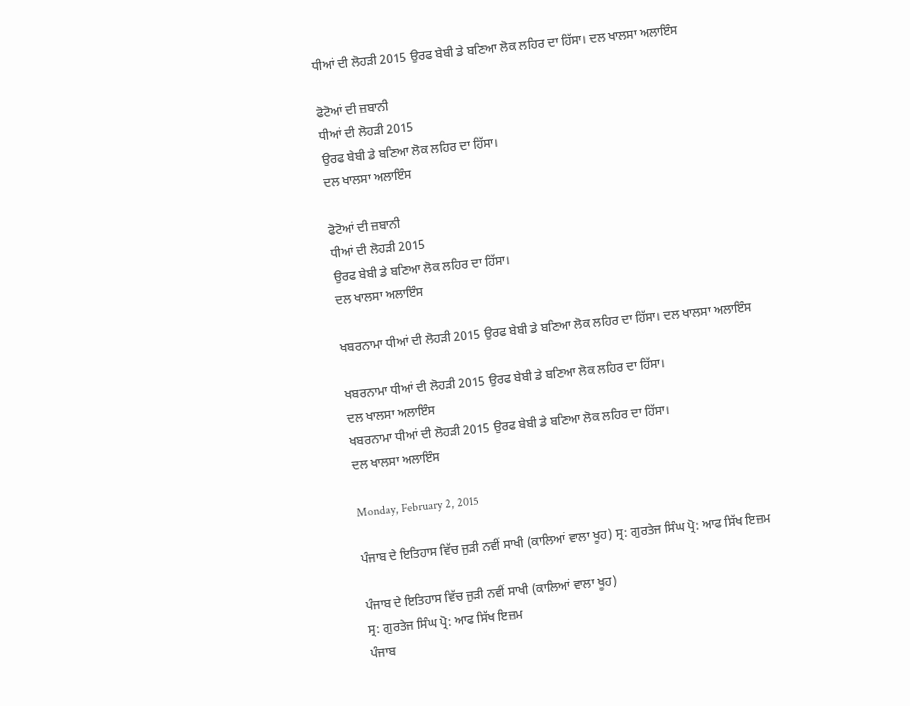ਧੀਆਂ ਦੀ ਲੋਹੜੀ 2015 ਉਰਫ ਬੇਬੀ ਡੇ ਬਣਿਆ ਲੋਕ ਲਹਿਰ ਦਾ ਹਿੱਸਾ। ਦਲ ਖਾਲਸਾ ਅਲਾਇੰਸ

ਫੋਟੋਆਂ ਦੀ ਜ਼ਬਾਨੀ
ਧੀਆਂ ਦੀ ਲੋਹੜੀ 2015
ਉਰਫ ਬੇਬੀ ਡੇ ਬਣਿਆ ਲੋਕ ਲਹਿਰ ਦਾ ਹਿੱਸਾ।
ਦਲ ਖਾਲਸਾ ਅਲਾਇੰਸ

ਫੋਟੋਆਂ ਦੀ ਜ਼ਬਾਨੀ
ਧੀਆਂ ਦੀ ਲੋਹੜੀ 2015
ਉਰਫ ਬੇਬੀ ਡੇ ਬਣਿਆ ਲੋਕ ਲਹਿਰ ਦਾ ਹਿੱਸਾ।
ਦਲ ਖਾਲਸਾ ਅਲਾਇੰਸ

ਖਬਰਨਾਮਾ ਧੀਆਂ ਦੀ ਲੋਹੜੀ 2015 ਉਰਫ ਬੇਬੀ ਡੇ ਬਣਿਆ ਲੋਕ ਲਹਿਰ ਦਾ ਹਿੱਸਾ। ਦਲ ਖਾਲਸਾ ਅਲਾਇੰਸ

ਖਬਰਨਾਮਾ ਧੀਆਂ ਦੀ ਲੋਹੜੀ 2015 ਉਰਫ ਬੇਬੀ ਡੇ ਬਣਿਆ ਲੋਕ ਲਹਿਰ ਦਾ ਹਿੱਸਾ।
ਦਲ ਖਾਲਸਾ ਅਲਾਇੰਸ
ਖਬਰਨਾਮਾ ਧੀਆਂ ਦੀ ਲੋਹੜੀ 2015 ਉਰਫ ਬੇਬੀ ਡੇ ਬਣਿਆ ਲੋਕ ਲਹਿਰ ਦਾ ਹਿੱਸਾ।
ਦਲ ਖਾਲਸਾ ਅਲਾਇੰਸ

Monday, February 2, 2015

ਪੰਜਾਬ ਦੇ ਇਤਿਹਾਸ ਵਿੱਚ ਜੁੜੀ ਨਵੀਂ ਸਾਖੀ (ਕਾਲਿਆਂ ਵਾਲਾ ਖੂਹ) ਸ੍ਰ: ਗੁਰਤੇਜ ਸਿੰਘ ਪ੍ਰੋ: ਆਫ ਸਿੱਖ ਇਜ਼ਮ

ਪੰਜਾਬ ਦੇ ਇਤਿਹਾਸ ਵਿੱਚ ਜੁੜੀ ਨਵੀਂ ਸਾਖੀ (ਕਾਲਿਆਂ ਵਾਲਾ ਖੂਹ)
ਸ੍ਰ: ਗੁਰਤੇਜ ਸਿੰਘ ਪ੍ਰੋ: ਆਫ ਸਿੱਖ ਇਜ਼ਮ
ਪੰਜਾਬ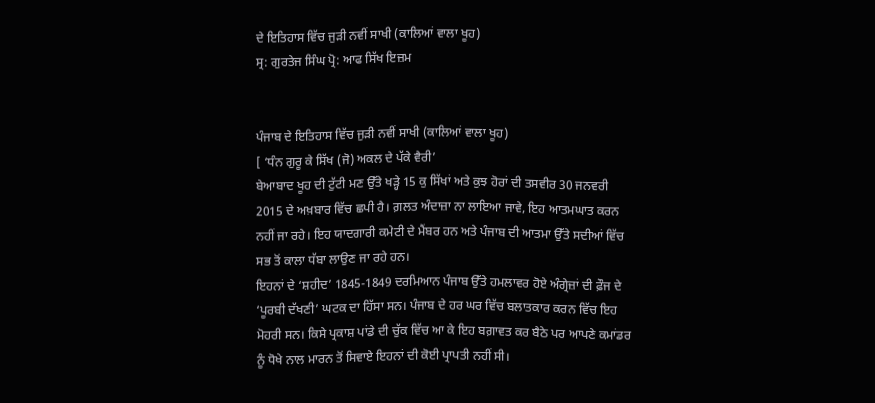ਦੇ ਇਤਿਹਾਸ ਵਿੱਚ ਜੁੜੀ ਨਵੀਂ ਸਾਖੀ (ਕਾਲਿਆਂ ਵਾਲਾ ਖੂਹ)
ਸ੍ਰ: ਗੁਰਤੇਜ ਸਿੰਘ ਪ੍ਰੋ: ਆਫ ਸਿੱਖ ਇਜ਼ਮ


ਪੰਜਾਬ ਦੇ ਇਤਿਹਾਸ ਵਿੱਚ ਜੁੜੀ ਨਵੀਂ ਸਾਖੀ (ਕਾਲਿਆਂ ਵਾਲਾ ਖੂਹ)
[ ‘ਧੰਨ ਗੁਰੂ ਕੇ ਸਿੱਖ (ਜੋ) ਅਕਲ ਦੇ ਪੱਕੇ ਵੈਰੀ’
ਬੇਆਬਾਦ ਖੂਹ ਦੀ ਟੁੱਟੀ ਮਣ ਉੱਤੇ ਖੜ੍ਹੇ 15 ਕੁ ਸਿੱਖਾਂ ਅਤੇ ਕੁਝ ਹੋਰਾਂ ਦੀ ਤਸਵੀਰ 30 ਜਨਵਰੀ 2015 ਦੇ ਅਖ਼ਬਾਰ ਵਿੱਚ ਛਪੀ ਹੈ। ਗ਼ਲਤ ਅੰਦਾਜ਼ਾ ਨਾ ਲਾਇਆ ਜਾਵੇ, ਇਹ ਆਤਮਘਾਤ ਕਰਨ ਨਹੀਂ ਜਾ ਰਹੇ। ਇਹ ਯਾਦਗਾਰੀ ਕਮੇਟੀ ਦੇ ਮੈਂਬਰ ਹਨ ਅਤੇ ਪੰਜਾਬ ਦੀ ਆਤਮਾ ਉੱਤੇ ਸਦੀਆਂ ਵਿੱਚ ਸਭ ਤੋਂ ਕਾਲਾ ਧੱਬਾ ਲਾਉਣ ਜਾ ਰਹੇ ਹਨ।
ਇਹਨਾਂ ਦੇ ‘ਸ਼ਹੀਦ’ 1845-1849 ਦਰਮਿਆਨ ਪੰਜਾਬ ਉੱਤੇ ਹਮਲਾਵਰ ਹੋਏ ਅੰਗ੍ਰੇਜ਼ਾਂ ਦੀ ਫ਼ੌਜ ਦੇ ‘ਪੂਰਬੀ ਦੱਖਣੀ’ ਘਟਕ ਦਾ ਹਿੱਸਾ ਸਨ। ਪੰਜਾਬ ਦੇ ਹਰ ਘਰ ਵਿੱਚ ਬਲਾਤਕਾਰ ਕਰਨ ਵਿੱਚ ਇਹ ਮੋਹਰੀ ਸਨ। ਕਿਸੇ ਪ੍ਰਕਾਸ਼ ਪਾਂਡੇ ਦੀ ਚੁੱਕ ਵਿੱਚ ਆ ਕੇ ਇਹ ਬਗ਼ਾਵਤ ਕਰ ਬੈਠੇ ਪਰ ਆਪਣੇ ਕਮਾਂਡਰ ਨੂੰ ਧੋਖੇ ਨਾਲ ਮਾਰਨ ਤੋਂ ਸਿਵਾਏ ਇਹਨਾਂ ਦੀ ਕੋਈ ਪ੍ਰਾਪਤੀ ਨਹੀਂ ਸੀ।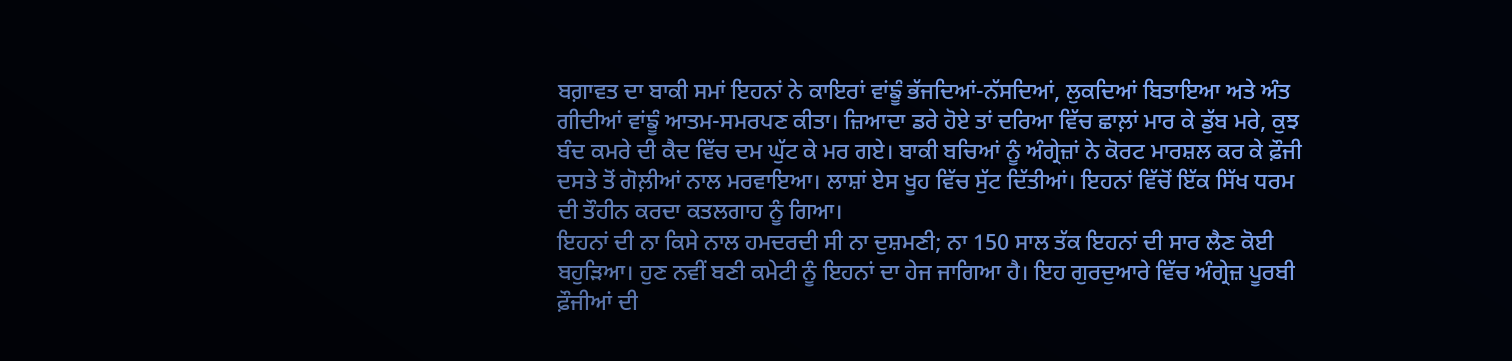ਬਗ਼ਾਵਤ ਦਾ ਬਾਕੀ ਸਮਾਂ ਇਹਨਾਂ ਨੇ ਕਾਇਰਾਂ ਵਾਂਙੂੰ ਭੱਜਦਿਆਂ-ਨੱਸਦਿਆਂ, ਲੁਕਦਿਆਂ ਬਿਤਾਇਆ ਅਤੇ ਅੰਤ ਗੀਦੀਆਂ ਵਾਂਙੂੰ ਆਤਮ-ਸਮਰਪਣ ਕੀਤਾ। ਜ਼ਿਆਦਾ ਡਰੇ ਹੋਏ ਤਾਂ ਦਰਿਆ ਵਿੱਚ ਛਾਲ਼ਾਂ ਮਾਰ ਕੇ ਡੁੱਬ ਮਰੇ, ਕੁਝ ਬੰਦ ਕਮਰੇ ਦੀ ਕੈਦ ਵਿੱਚ ਦਮ ਘੁੱਟ ਕੇ ਮਰ ਗਏ। ਬਾਕੀ ਬਚਿਆਂ ਨੂੰ ਅੰਗ੍ਰੇਜ਼ਾਂ ਨੇ ਕੋਰਟ ਮਾਰਸ਼ਲ ਕਰ ਕੇ ਫ਼ੌਜੀ ਦਸਤੇ ਤੋਂ ਗੋਲ਼ੀਆਂ ਨਾਲ ਮਰਵਾਇਆ। ਲਾਸ਼ਾਂ ਏਸ ਖੂਹ ਵਿੱਚ ਸੁੱਟ ਦਿੱਤੀਆਂ। ਇਹਨਾਂ ਵਿੱਚੋਂ ਇੱਕ ਸਿੱਖ ਧਰਮ ਦੀ ਤੌਹੀਨ ਕਰਦਾ ਕਤਲਗਾਹ ਨੂੰ ਗਿਆ।
ਇਹਨਾਂ ਦੀ ਨਾ ਕਿਸੇ ਨਾਲ ਹਮਦਰਦੀ ਸੀ ਨਾ ਦੁਸ਼ਮਣੀ; ਨਾ 150 ਸਾਲ ਤੱਕ ਇਹਨਾਂ ਦੀ ਸਾਰ ਲੈਣ ਕੋਈ ਬਹੁੜਿਆ। ਹੁਣ ਨਵੀਂ ਬਣੀ ਕਮੇਟੀ ਨੂੰ ਇਹਨਾਂ ਦਾ ਹੇਜ ਜਾਗਿਆ ਹੈ। ਇਹ ਗੁਰਦੁਆਰੇ ਵਿੱਚ ਅੰਗ੍ਰੇਜ਼ ਪੂਰਬੀ ਫ਼ੌਜੀਆਂ ਦੀ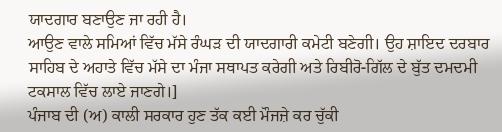ਯਾਦਗਾਰ ਬਣਾਉਣ ਜਾ ਰਹੀ ਹੈ।
ਆਉਣ ਵਾਲੇ ਸਮਿਆਂ ਵਿੱਚ ਮੱਸੇ ਰੰਘੜ ਦੀ ਯਾਦਗਾਰੀ ਕਮੇਟੀ ਬਣੇਗੀ। ਉਹ ਸ਼ਾਇਦ ਦਰਬਾਰ ਸਾਹਿਬ ਦੇ ਅਹਾਤੇ ਵਿੱਚ ਮੱਸੇ ਦਾ ਮੰਜਾ ਸਥਾਪਤ ਕਰੇਗੀ ਅਤੇ ਰਿਬੀਰੋ-ਗਿੱਲ ਦੇ ਬੁੱਤ ਦਮਦਮੀ ਟਕਸਾਲ ਵਿੱਚ ਲਾਏ ਜਾਣਗੇ।]
ਪੰਜਾਬ ਦੀ (ਅ) ਕਾਲੀ ਸਰਕਾਰ ਹੁਣ ਤੱਕ ਕਈ ਮੌਜਜ਼ੇ ਕਰ ਚੁੱਕੀ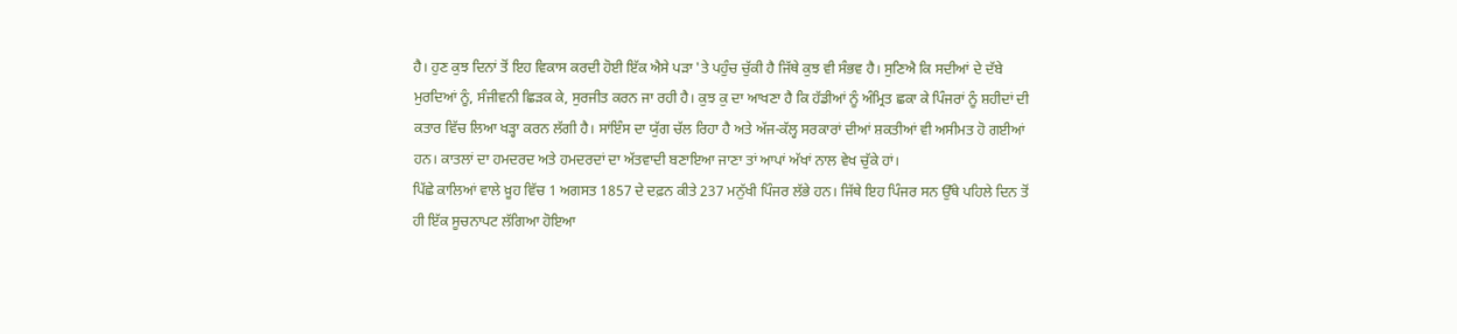ਹੈ। ਹੁਣ ਕੁਝ ਦਿਨਾਂ ਤੋਂ ਇਹ ਵਿਕਾਸ ਕਰਦੀ ਹੋਈ ਇੱਕ ਐਸੇ ਪੜਾ 'ਤੇ ਪਹੁੰਚ ਚੁੱਕੀ ਹੈ ਜਿੱਥੇ ਕੁਝ ਵੀ ਸੰਭਵ ਹੈ। ਸੁਣਿਐ ਕਿ ਸਦੀਆਂ ਦੇ ਦੱਬੇ ਮੁਰਦਿਆਂ ਨੂੰ, ਸੰਜੀਵਨੀ ਛਿੜਕ ਕੇ, ਸੁਰਜੀਤ ਕਰਨ ਜਾ ਰਹੀ ਹੈ। ਕੁਝ ਕੁ ਦਾ ਆਖਣਾ ਹੈ ਕਿ ਹੱਡੀਆਂ ਨੂੰ ਅੰਮ੍ਰਿਤ ਛਕਾ ਕੇ ਪਿੰਜਰਾਂ ਨੂੰ ਸ਼ਹੀਦਾਂ ਦੀ ਕਤਾਰ ਵਿੱਚ ਲਿਆ ਖੜ੍ਹਾ ਕਰਨ ਲੱਗੀ ਹੈ। ਸਾਂਇੰਸ ਦਾ ਯੁੱਗ ਚੱਲ ਰਿਹਾ ਹੈ ਅਤੇ ਅੱਜ-ਕੱਲ੍ਹ ਸਰਕਾਰਾਂ ਦੀਆਂ ਸ਼ਕਤੀਆਂ ਵੀ ਅਸੀਮਤ ਹੋ ਗਈਆਂ ਹਨ। ਕਾਤਲਾਂ ਦਾ ਹਮਦਰਦ ਅਤੇ ਹਮਦਰਦਾਂ ਦਾ ਅੱਤਵਾਦੀ ਬਣਾਇਆ ਜਾਣਾ ਤਾਂ ਆਪਾਂ ਅੱਖਾਂ ਨਾਲ ਵੇਖ ਚੁੱਕੇ ਹਾਂ।
ਪਿੱਛੇ ਕਾਲਿਆਂ ਵਾਲੇ ਖ਼ੂਹ ਵਿੱਚ 1 ਅਗਸਤ 1857 ਦੇ ਦਫ਼ਨ ਕੀਤੇ 237 ਮਨੁੱਖੀ ਪਿੰਜਰ ਲੱਭੇ ਹਨ। ਜਿੱਥੇ ਇਹ ਪਿੰਜਰ ਸਨ ਉੱਥੇ ਪਹਿਲੇ ਦਿਨ ਤੋਂ ਹੀ ਇੱਕ ਸੂਚਨਾਪਟ ਲੱਗਿਆ ਹੋਇਆ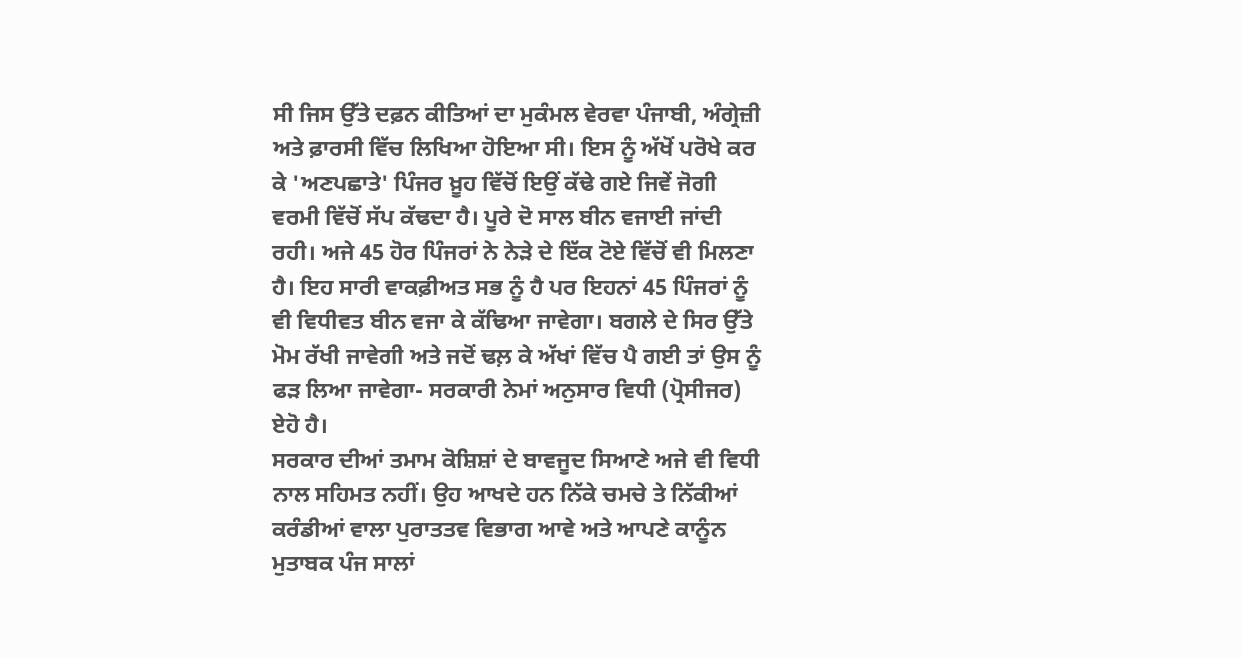ਸੀ ਜਿਸ ਉੱਤੇ ਦਫ਼ਨ ਕੀਤਿਆਂ ਦਾ ਮੁਕੰਮਲ ਵੇਰਵਾ ਪੰਜਾਬੀ, ਅੰਗ੍ਰੇਜ਼ੀ ਅਤੇ ਫ਼ਾਰਸੀ ਵਿੱਚ ਲਿਖਿਆ ਹੋਇਆ ਸੀ। ਇਸ ਨੂੰ ਅੱਖੋਂ ਪਰੋਖੇ ਕਰ ਕੇ 'ਅਣਪਛਾਤੇ' ਪਿੰਜਰ ਖ਼ੂਹ ਵਿੱਚੋਂ ਇਉਂ ਕੱਢੇ ਗਏ ਜਿਵੇਂ ਜੋਗੀ ਵਰਮੀ ਵਿੱਚੋਂ ਸੱਪ ਕੱਢਦਾ ਹੈ। ਪੂਰੇ ਦੋ ਸਾਲ ਬੀਨ ਵਜਾਈ ਜਾਂਦੀ ਰਹੀ। ਅਜੇ 45 ਹੋਰ ਪਿੰਜਰਾਂ ਨੇ ਨੇੜੇ ਦੇ ਇੱਕ ਟੋਏ ਵਿੱਚੋਂ ਵੀ ਮਿਲਣਾ ਹੈ। ਇਹ ਸਾਰੀ ਵਾਕਫ਼ੀਅਤ ਸਭ ਨੂੰ ਹੈ ਪਰ ਇਹਨਾਂ 45 ਪਿੰਜਰਾਂ ਨੂੰ ਵੀ ਵਿਧੀਵਤ ਬੀਨ ਵਜਾ ਕੇ ਕੱਢਿਆ ਜਾਵੇਗਾ। ਬਗਲੇ ਦੇ ਸਿਰ ਉੱਤੇ ਮੋਮ ਰੱਖੀ ਜਾਵੇਗੀ ਅਤੇ ਜਦੋਂ ਢਲ਼ ਕੇ ਅੱਖਾਂ ਵਿੱਚ ਪੈ ਗਈ ਤਾਂ ਉਸ ਨੂੰ ਫੜ ਲਿਆ ਜਾਵੇਗਾ- ਸਰਕਾਰੀ ਨੇਮਾਂ ਅਨੁਸਾਰ ਵਿਧੀ (ਪ੍ਰੋਸੀਜਰ) ਏਹੋ ਹੈ।
ਸਰਕਾਰ ਦੀਆਂ ਤਮਾਮ ਕੋਸ਼ਿਸ਼ਾਂ ਦੇ ਬਾਵਜੂਦ ਸਿਆਣੇ ਅਜੇ ਵੀ ਵਿਧੀ ਨਾਲ ਸਹਿਮਤ ਨਹੀਂ। ਉਹ ਆਖਦੇ ਹਨ ਨਿੱਕੇ ਚਮਚੇ ਤੇ ਨਿੱਕੀਆਂ ਕਰੰਡੀਆਂ ਵਾਲਾ ਪੁਰਾਤਤਵ ਵਿਭਾਗ ਆਵੇ ਅਤੇ ਆਪਣੇ ਕਾਨੂੰਨ ਮੁਤਾਬਕ ਪੰਜ ਸਾਲਾਂ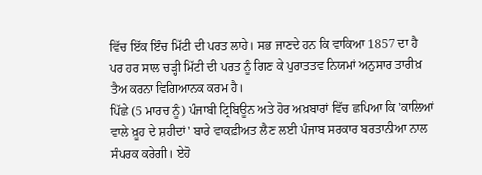ਵਿੱਚ ਇੱਕ ਇੰਚ ਮਿੱਟੀ ਦੀ ਪਰਤ ਲਾਹੇ। ਸਭ ਜਾਣਦੇ ਹਨ ਕਿ ਵਾਕਿਆ 1857 ਦਾ ਹੈ ਪਰ ਹਰ ਸਾਲ ਚੜ੍ਹੀ ਮਿੱਟੀ ਦੀ ਪਰਤ ਨੂੰ ਗਿਣ ਕੇ ਪੁਰਾਤਤਵ ਨਿਯਮਾਂ ਅਨੁਸਾਰ ਤਾਰੀਖ਼ ਤੈਅ ਕਰਨਾ ਵਿਗਿਆਨਕ ਕਰਮ ਹੈ।
ਪਿੱਛੇ (5 ਮਾਰਚ ਨੂੰ) ਪੰਜਾਬੀ ਟ੍ਰਿਬਿਊਨ ਅਤੇ ਹੋਰ ਅਖ਼ਬਾਰਾਂ ਵਿੱਚ ਛਪਿਆ ਕਿ 'ਕਾਲਿਆਂ ਵਾਲੇ ਖ਼ੂਹ ਦੇ ਸ਼ਹੀਦਾਂ' ਬਾਰੇ ਵਾਕਫ਼ੀਅਤ ਲੈਣ ਲਈ ਪੰਜਾਬ ਸਰਕਾਰ ਬਰਤਾਨੀਆ ਨਾਲ ਸੰਪਰਕ ਕਰੇਗੀ। ਏਹੋ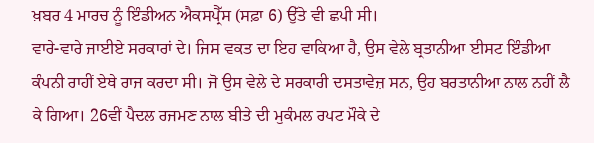ਖ਼ਬਰ 4 ਮਾਰਚ ਨੂੰ ਇੰਡੀਅਨ ਐਕਸਪ੍ਰੈੱਸ (ਸਫ਼ਾ 6) ਉੱਤੇ ਵੀ ਛਪੀ ਸੀ।
ਵਾਰੇ-ਵਾਰੇ ਜਾਈਏ ਸਰਕਾਰਾਂ ਦੇ। ਜਿਸ ਵਕਤ ਦਾ ਇਹ ਵਾਕਿਆ ਹੈ, ਉਸ ਵੇਲੇ ਬ੍ਰਤਾਨੀਆ ਈਸਟ ਇੰਡੀਆ ਕੰਪਨੀ ਰਾਹੀਂ ਏਥੇ ਰਾਜ ਕਰਦਾ ਸੀ। ਜੋ ਉਸ ਵੇਲੇ ਦੇ ਸਰਕਾਰੀ ਦਸਤਾਵੇਜ਼ ਸਨ, ਉਹ ਬਰਤਾਨੀਆ ਨਾਲ ਨਹੀਂ ਲੈ ਕੇ ਗਿਆ। 26ਵੀਂ ਪੈਦਲ ਰਜਮਣ ਨਾਲ ਬੀਤੇ ਦੀ ਮੁਕੰਮਲ ਰਪਟ ਮੌਕੇ ਦੇ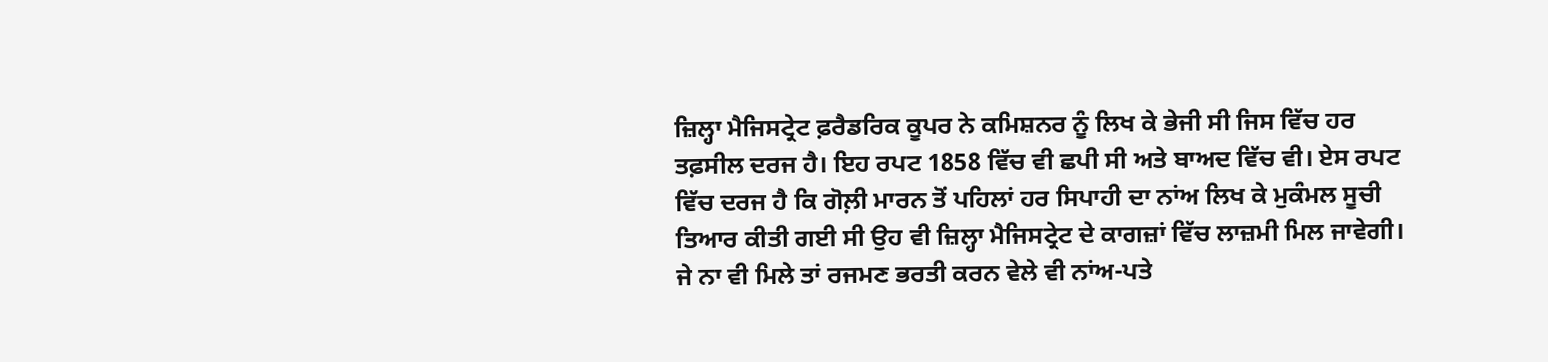ਜ਼ਿਲ੍ਹਾ ਮੈਜਿਸਟ੍ਰੇਟ ਫ਼ਰੈਡਰਿਕ ਕੂਪਰ ਨੇ ਕਮਿਸ਼ਨਰ ਨੂੰ ਲਿਖ ਕੇ ਭੇਜੀ ਸੀ ਜਿਸ ਵਿੱਚ ਹਰ ਤਫ਼ਸੀਲ ਦਰਜ ਹੈ। ਇਹ ਰਪਟ 1858 ਵਿੱਚ ਵੀ ਛਪੀ ਸੀ ਅਤੇ ਬਾਅਦ ਵਿੱਚ ਵੀ। ਏਸ ਰਪਟ ਵਿੱਚ ਦਰਜ ਹੈ ਕਿ ਗੋਲ਼ੀ ਮਾਰਨ ਤੋਂ ਪਹਿਲਾਂ ਹਰ ਸਿਪਾਹੀ ਦਾ ਨਾਂਅ ਲਿਖ ਕੇ ਮੁਕੰਮਲ ਸੂਚੀ ਤਿਆਰ ਕੀਤੀ ਗਈ ਸੀ ਉਹ ਵੀ ਜ਼ਿਲ੍ਹਾ ਮੈਜਿਸਟ੍ਰੇਟ ਦੇ ਕਾਗਜ਼ਾਂ ਵਿੱਚ ਲਾਜ਼ਮੀ ਮਿਲ ਜਾਵੇਗੀ। ਜੇ ਨਾ ਵੀ ਮਿਲੇ ਤਾਂ ਰਜਮਣ ਭਰਤੀ ਕਰਨ ਵੇਲੇ ਵੀ ਨਾਂਅ-ਪਤੇ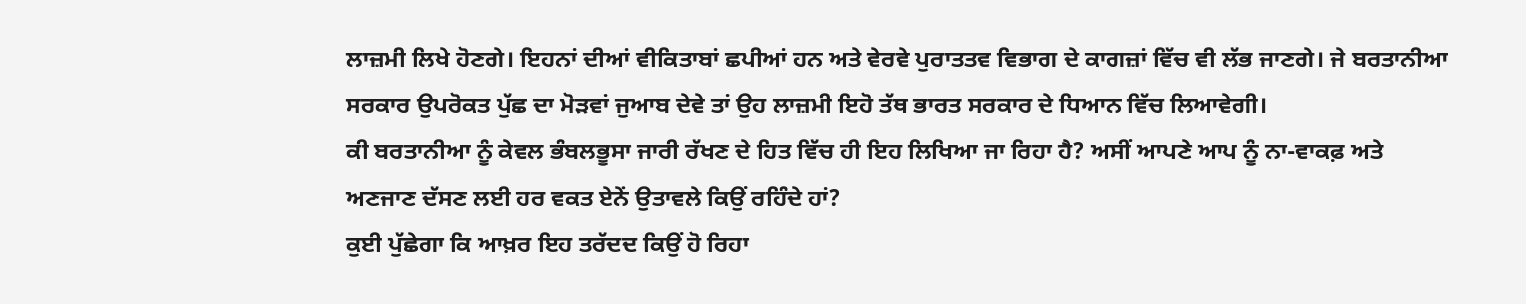ਲਾਜ਼ਮੀ ਲਿਖੇ ਹੋਣਗੇ। ਇਹਨਾਂ ਦੀਆਂ ਵੀਕਿਤਾਬਾਂ ਛਪੀਆਂ ਹਨ ਅਤੇ ਵੇਰਵੇ ਪੁਰਾਤਤਵ ਵਿਭਾਗ ਦੇ ਕਾਗਜ਼ਾਂ ਵਿੱਚ ਵੀ ਲੱਭ ਜਾਣਗੇ। ਜੇ ਬਰਤਾਨੀਆ ਸਰਕਾਰ ਉਪਰੋਕਤ ਪੁੱਛ ਦਾ ਮੋੜਵਾਂ ਜੁਆਬ ਦੇਵੇ ਤਾਂ ਉਹ ਲਾਜ਼ਮੀ ਇਹੋ ਤੱਥ ਭਾਰਤ ਸਰਕਾਰ ਦੇ ਧਿਆਨ ਵਿੱਚ ਲਿਆਵੇਗੀ।
ਕੀ ਬਰਤਾਨੀਆ ਨੂੰ ਕੇਵਲ ਭੰਬਲਭੂਸਾ ਜਾਰੀ ਰੱਖਣ ਦੇ ਹਿਤ ਵਿੱਚ ਹੀ ਇਹ ਲਿਖਿਆ ਜਾ ਰਿਹਾ ਹੈ? ਅਸੀਂ ਆਪਣੇ ਆਪ ਨੂੰ ਨਾ-ਵਾਕਫ਼ ਅਤੇ ਅਣਜਾਣ ਦੱਸਣ ਲਈ ਹਰ ਵਕਤ ਏਨੇਂ ਉਤਾਵਲੇ ਕਿਉਂ ਰਹਿੰਦੇ ਹਾਂ?
ਕੁਈ ਪੁੱਛੇਗਾ ਕਿ ਆਖ਼ਰ ਇਹ ਤਰੱਦਦ ਕਿਉਂ ਹੋ ਰਿਹਾ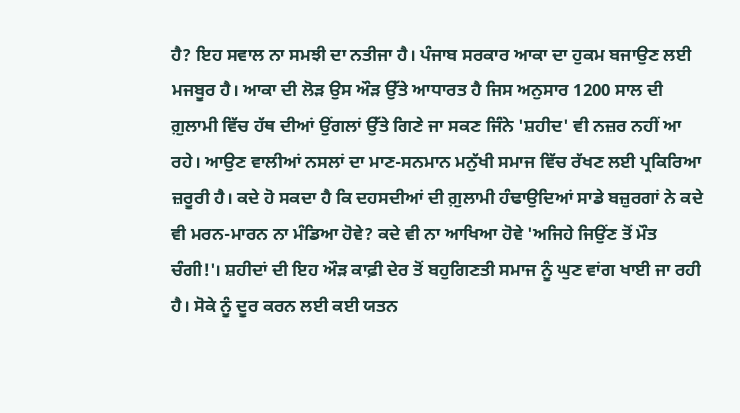ਹੈ? ਇਹ ਸਵਾਲ ਨਾ ਸਮਝੀ ਦਾ ਨਤੀਜਾ ਹੈ। ਪੰਜਾਬ ਸਰਕਾਰ ਆਕਾ ਦਾ ਹੁਕਮ ਬਜਾਉਣ ਲਈ ਮਜਬੂਰ ਹੈ। ਆਕਾ ਦੀ ਲੋੜ ਉਸ ਔੜ ਉੱਤੇ ਆਧਾਰਤ ਹੈ ਜਿਸ ਅਨੁਸਾਰ 1200 ਸਾਲ ਦੀ ਗ਼ੁਲਾਮੀ ਵਿੱਚ ਹੱਥ ਦੀਆਂ ਉਂਗਲਾਂ ਉੱਤੇ ਗਿਣੇ ਜਾ ਸਕਣ ਜਿੰਨੇ 'ਸ਼ਹੀਦ' ਵੀ ਨਜ਼ਰ ਨਹੀਂ ਆ ਰਹੇ। ਆਉਣ ਵਾਲੀਆਂ ਨਸਲਾਂ ਦਾ ਮਾਣ-ਸਨਮਾਨ ਮਨੁੱਖੀ ਸਮਾਜ ਵਿੱਚ ਰੱਖਣ ਲਈ ਪ੍ਰਕਿਰਿਆ ਜ਼ਰੂਰੀ ਹੈ। ਕਦੇ ਹੋ ਸਕਦਾ ਹੈ ਕਿ ਦਹਸਦੀਆਂ ਦੀ ਗ਼ੁਲਾਮੀ ਹੰਢਾਉਦਿਆਂ ਸਾਡੇ ਬਜ਼ੁਰਗਾਂ ਨੇ ਕਦੇ ਵੀ ਮਰਨ-ਮਾਰਨ ਨਾ ਮੰਡਿਆ ਹੋਵੇ? ਕਦੇ ਵੀ ਨਾ ਆਖਿਆ ਹੋਵੇ 'ਅਜਿਹੇ ਜਿਉਂਣ ਤੋਂ ਮੌਤ ਚੰਗੀ!'। ਸ਼ਹੀਦਾਂ ਦੀ ਇਹ ਔੜ ਕਾਫ਼ੀ ਦੇਰ ਤੋਂ ਬਹੁਗਿਣਤੀ ਸਮਾਜ ਨੂੰ ਘੁਣ ਵਾਂਗ ਖਾਈ ਜਾ ਰਹੀ ਹੈ। ਸੋਕੇ ਨੂੰ ਦੂਰ ਕਰਨ ਲਈ ਕਈ ਯਤਨ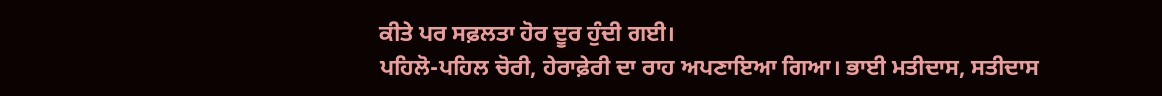ਕੀਤੇ ਪਰ ਸਫ਼ਲਤਾ ਹੋਰ ਦੂਰ ਹੁੰਦੀ ਗਈ।
ਪਹਿਲੋ-ਪਹਿਲ ਚੋਰੀ, ਹੇਰਾਫ਼ੇਰੀ ਦਾ ਰਾਹ ਅਪਣਾਇਆ ਗਿਆ। ਭਾਈ ਮਤੀਦਾਸ, ਸਤੀਦਾਸ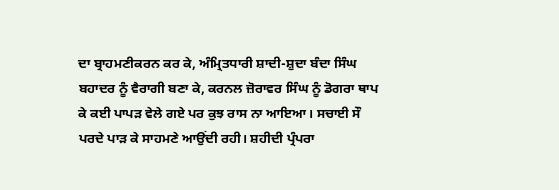ਦਾ ਬ੍ਰਾਹਮਣੀਕਰਨ ਕਰ ਕੇ, ਅੰਮ੍ਰਿਤਧਾਰੀ ਸ਼ਾਦੀ-ਸ਼ੁਦਾ ਬੰਦਾ ਸਿੰਘ ਬਹਾਦਰ ਨੂੰ ਵੈਰਾਗੀ ਬਣਾ ਕੇ, ਕਰਨਲ ਜ਼ੋਰਾਵਰ ਸਿੰਘ ਨੂੰ ਡੋਗਰਾ ਥਾਪ ਕੇ ਕਈ ਪਾਪੜ ਵੇਲੇ ਗਏ ਪਰ ਕੁਝ ਰਾਸ ਨਾ ਆਇਆ। ਸਚਾਈ ਸੌ ਪਰਦੇ ਪਾੜ ਕੇ ਸਾਹਮਣੇ ਆਉਂਦੀ ਰਹੀ। ਸ਼ਹੀਦੀ ਪ੍ਰੰਪਰਾ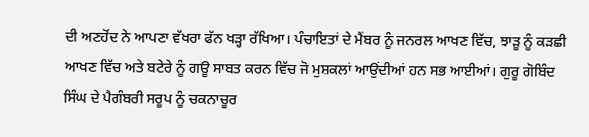ਦੀ ਅਣਹੋਂਦ ਨੇ ਆਪਣਾ ਵੱਖਰਾ ਫੱਨ ਖੜ੍ਹਾ ਰੱਖਿਆ। ਪੰਚਾਇਤਾਂ ਦੇ ਮੈਂਬਰ ਨੂੰ ਜਨਰਲ ਆਖਣ ਵਿੱਚ, ਝਾੜੂ ਨੂੰ ਕੜਛੀ ਆਖਣ ਵਿੱਚ ਅਤੇ ਬਟੇਰੇ ਨੂੰ ਗਊ ਸਾਬਤ ਕਰਨ ਵਿੱਚ ਜੋ ਮੁਸ਼ਕਲਾਂ ਆਉਂਦੀਆਂ ਹਨ ਸਭ ਆਈਆਂ। ਗੁਰੂ ਗੋਬਿੰਦ ਸਿੰਘ ਦੇ ਪੈਗੰਬਰੀ ਸਰੂਪ ਨੂੰ ਚਕਨਾਚੂਰ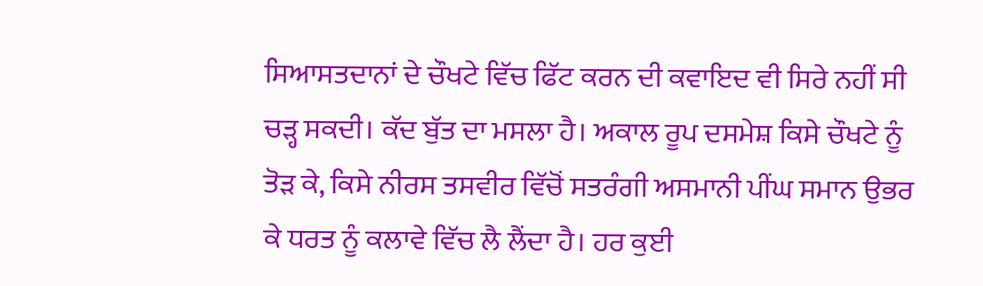ਸਿਆਸਤਦਾਨਾਂ ਦੇ ਚੌਖਟੇ ਵਿੱਚ ਫਿੱਟ ਕਰਨ ਦੀ ਕਵਾਇਦ ਵੀ ਸਿਰੇ ਨਹੀਂ ਸੀ ਚੜ੍ਹ ਸਕਦੀ। ਕੱਦ ਬੁੱਤ ਦਾ ਮਸਲਾ ਹੈ। ਅਕਾਲ ਰੂਪ ਦਸਮੇਸ਼ ਕਿਸੇ ਚੌਖਟੇ ਨੂੰ ਤੋੜ ਕੇ, ਕਿਸੇ ਨੀਰਸ ਤਸਵੀਰ ਵਿੱਚੋਂ ਸਤਰੰਗੀ ਅਸਮਾਨੀ ਪੀਂਘ ਸਮਾਨ ਉਭਰ ਕੇ ਧਰਤ ਨੂੰ ਕਲਾਵੇ ਵਿੱਚ ਲੈ ਲੈਂਦਾ ਹੈ। ਹਰ ਕੁਈ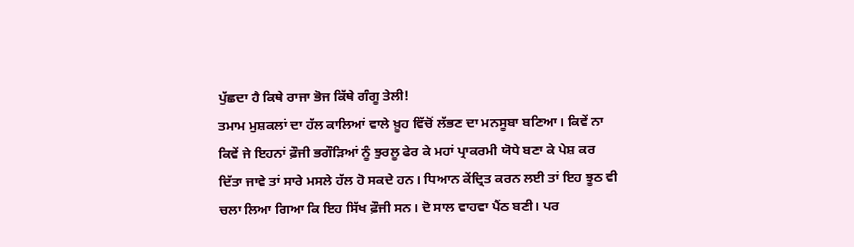ਪੁੱਛਦਾ ਹੈ ਕਿਥੇ ਰਾਜਾ ਭੋਜ ਕਿੱਥੇ ਗੰਗੂ ਤੇਲੀ!
ਤਮਾਮ ਮੁਸ਼ਕਲਾਂ ਦਾ ਹੱਲ ਕਾਲਿਆਂ ਵਾਲੇ ਖ਼ੂਹ ਵਿੱਚੋਂ ਲੱਭਣ ਦਾ ਮਨਸੂਬਾ ਬਣਿਆ। ਕਿਵੇਂ ਨਾ ਕਿਵੇਂ ਜੇ ਇਹਨਾਂ ਫ਼ੌਜੀ ਭਗੌੜਿਆਂ ਨੂੰ ਝੁਰਲੂ ਫੇਰ ਕੇ ਮਹਾਂ ਪ੍ਰਾਕਰਮੀ ਯੋਧੇ ਬਣਾ ਕੇ ਪੇਸ਼ ਕਰ ਦਿੱਤਾ ਜਾਵੇ ਤਾਂ ਸਾਰੇ ਮਸਲੇ ਹੱਲ ਹੋ ਸਕਦੇ ਹਨ। ਧਿਆਨ ਕੇਂਦ੍ਰਿਤ ਕਰਨ ਲਈ ਤਾਂ ਇਹ ਝੂਠ ਵੀ ਚਲਾ ਲਿਆ ਗਿਆ ਕਿ ਇਹ ਸਿੱਖ ਫ਼ੌਜੀ ਸਨ। ਦੋ ਸਾਲ ਵਾਹਵਾ ਪੈਂਠ ਬਣੀ। ਪਰ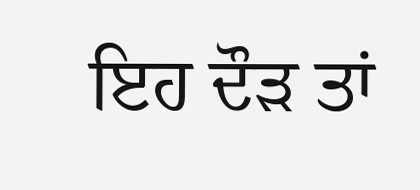ਇਹ ਦੌੜ ਤਾਂ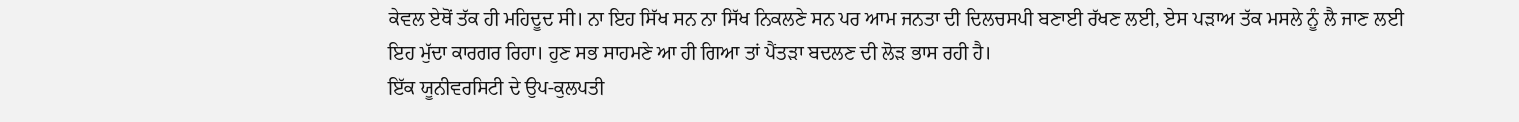ਕੇਵਲ ਏਥੋਂ ਤੱਕ ਹੀ ਮਹਿਦੂਦ ਸੀ। ਨਾ ਇਹ ਸਿੱਖ ਸਨ ਨਾ ਸਿੱਖ ਨਿਕਲਣੇ ਸਨ ਪਰ ਆਮ ਜਨਤਾ ਦੀ ਦਿਲਚਸਪੀ ਬਣਾਈ ਰੱਖਣ ਲਈ, ਏਸ ਪੜਾਅ ਤੱਕ ਮਸਲੇ ਨੂੰ ਲੈ ਜਾਣ ਲਈ ਇਹ ਮੁੱਦਾ ਕਾਰਗਰ ਰਿਹਾ। ਹੁਣ ਸਭ ਸਾਹਮਣੇ ਆ ਹੀ ਗਿਆ ਤਾਂ ਪੈਂਤੜਾ ਬਦਲਣ ਦੀ ਲੋੜ ਭਾਸ ਰਹੀ ਹੈ।
ਇੱਕ ਯੂਨੀਵਰਸਿਟੀ ਦੇ ਉਪ-ਕੁਲਪਤੀ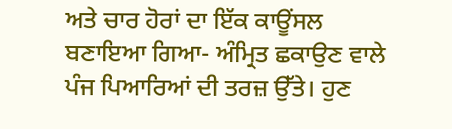ਅਤੇ ਚਾਰ ਹੋਰਾਂ ਦਾ ਇੱਕ ਕਾਊਂਸਲ ਬਣਾਇਆ ਗਿਆ- ਅੰਮ੍ਰਿਤ ਛਕਾਉਣ ਵਾਲੇ ਪੰਜ ਪਿਆਰਿਆਂ ਦੀ ਤਰਜ਼ ਉੱਤੇ। ਹੁਣ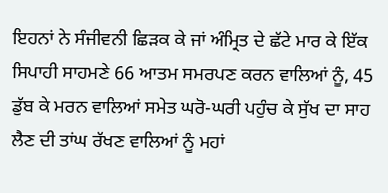ਇਹਨਾਂ ਨੇ ਸੰਜੀਵਨੀ ਛਿੜਕ ਕੇ ਜਾਂ ਅੰਮ੍ਰਿਤ ਦੇ ਛੱਟੇ ਮਾਰ ਕੇ ਇੱਕ ਸਿਪਾਹੀ ਸਾਹਮਣੇ 66 ਆਤਮ ਸਮਰਪਣ ਕਰਨ ਵਾਲਿਆਂ ਨੂੰ, 45 ਡੁੱਬ ਕੇ ਮਰਨ ਵਾਲਿਆਂ ਸਮੇਤ ਘਰੋ-ਘਰੀ ਪਹੁੰਚ ਕੇ ਸੁੱਖ ਦਾ ਸਾਹ ਲੈਣ ਦੀ ਤਾਂਘ ਰੱਖਣ ਵਾਲਿਆਂ ਨੂੰ ਮਹਾਂ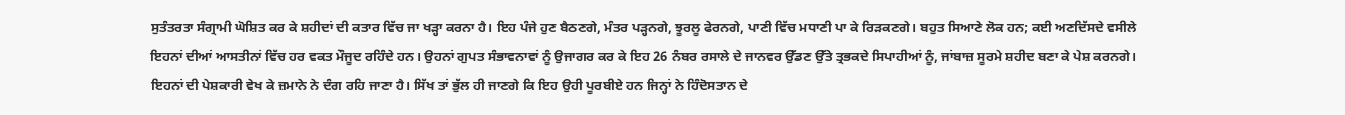ਸੁਤੰਤਰਤਾ ਸੰਗ੍ਰਾਮੀ ਘੋਸ਼ਿਤ ਕਰ ਕੇ ਸ਼ਹੀਦਾਂ ਦੀ ਕਤਾਰ ਵਿੱਚ ਜਾ ਖੜ੍ਹਾ ਕਰਨਾ ਹੈ। ਇਹ ਪੰਜੇ ਹੁਣ ਬੈਠਣਗੇ, ਮੰਤਰ ਪੜ੍ਹਨਗੇ, ਝੂਰਲੂ ਫੇਰਨਗੇ, ਪਾਣੀ ਵਿੱਚ ਮਧਾਣੀ ਪਾ ਕੇ ਰਿੜਕਣਗੇ। ਬਹੁਤ ਸਿਆਣੇ ਲੋਕ ਹਨ; ਕਈ ਅਣਦਿੱਸਦੇ ਵਸੀਲੇ ਇਹਨਾਂ ਦੀਆਂ ਆਸਤੀਨਾਂ ਵਿੱਚ ਹਰ ਵਕਤ ਮੌਜੂਦ ਰਹਿੰਦੇ ਹਨ। ਉਹਨਾਂ ਗੁਪਤ ਸੰਭਾਵਨਾਵਾਂ ਨੂੰ ਉਜਾਗਰ ਕਰ ਕੇ ਇਹ 26 ਨੰਬਰ ਰਸਾਲੇ ਦੇ ਜਾਨਵਰ ਉੱਡਣ ਉੱਤੇ ਤ੍ਰਭਕਦੇ ਸਿਪਾਹੀਆਂ ਨੂੰ, ਜਾਂਬਾਜ਼ ਸੂਰਮੇ ਸ਼ਹੀਦ ਬਣਾ ਕੇ ਪੇਸ਼ ਕਰਨਗੇ।
ਇਹਨਾਂ ਦੀ ਪੇਸ਼ਕਾਰੀ ਵੇਖ ਕੇ ਜ਼ਮਾਨੇ ਨੇ ਦੰਗ ਰਹਿ ਜਾਣਾ ਹੈ। ਸਿੱਖ ਤਾਂ ਭੁੱਲ ਹੀ ਜਾਣਗੇ ਕਿ ਇਹ ਉਹੀ ਪੂਰਬੀਏ ਹਨ ਜਿਨ੍ਹਾਂ ਨੇ ਹਿੰਦੋਸਤਾਨ ਦੇ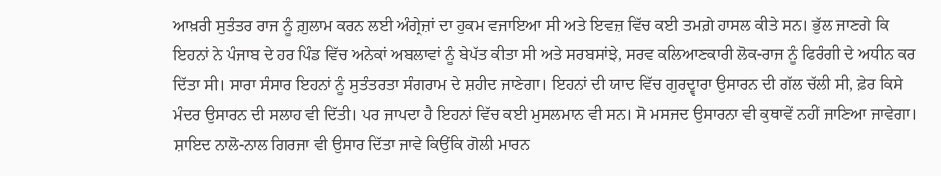ਆਖ਼ਰੀ ਸੁਤੰਤਰ ਰਾਜ ਨੂੰ ਗ਼ੁਲਾਮ ਕਰਨ ਲਈ ਅੰਗ੍ਰੇਜ਼ਾਂ ਦਾ ਹੁਕਮ ਵਜਾਇਆ ਸੀ ਅਤੇ ਇਵਜ਼ ਵਿੱਚ ਕਈ ਤਮਗ਼ੇ ਹਾਸਲ ਕੀਤੇ ਸਨ। ਭੁੱਲ ਜਾਣਗੇ ਕਿ ਇਹਨਾਂ ਨੇ ਪੰਜਾਬ ਦੇ ਹਰ ਪਿੰਡ ਵਿੱਚ ਅਨੇਕਾਂ ਅਬਲਾਵਾਂ ਨੂੰ ਬੇਪੱਤ ਕੀਤਾ ਸੀ ਅਤੇ ਸਰਬਸਾਂਝੇ, ਸਰਵ ਕਲਿਆਣਕਾਰੀ ਲੋਕ-ਰਾਜ ਨੂੰ ਫਿਰੰਗੀ ਦੇ ਅਧੀਨ ਕਰ ਦਿੱਤਾ ਸੀ। ਸਾਰਾ ਸੰਸਾਰ ਇਹਨਾਂ ਨੂੰ ਸੁਤੰਤਰਤਾ ਸੰਗਰਾਮ ਦੇ ਸ਼ਹੀਦ ਜਾਣੇਗਾ। ਇਹਨਾਂ ਦੀ ਯਾਦ ਵਿੱਚ ਗੁਰਦ੍ਵਾਰਾ ਉਸਾਰਨ ਦੀ ਗੱਲ ਚੱਲੀ ਸੀ, ਫ਼ੇਰ ਕਿਸੇ ਮੰਦਰ ਉਸਾਰਨ ਦੀ ਸਲਾਹ ਵੀ ਦਿੱਤੀ। ਪਰ ਜਾਪਦਾ ਹੈ ਇਹਨਾਂ ਵਿੱਚ ਕਈ ਮੁਸਲਮਾਨ ਵੀ ਸਨ। ਸੋ ਮਸਜਦ ਉਸਾਰਨਾ ਵੀ ਕੁਥਾਵੇਂ ਨਹੀਂ ਜਾਣਿਆ ਜਾਵੇਗਾ। ਸ਼ਾਇਦ ਨਾਲੋ-ਨਾਲ ਗਿਰਜਾ ਵੀ ਉਸਾਰ ਦਿੱਤਾ ਜਾਵੇ ਕਿਉਂਕਿ ਗੋਲੀ ਮਾਰਨ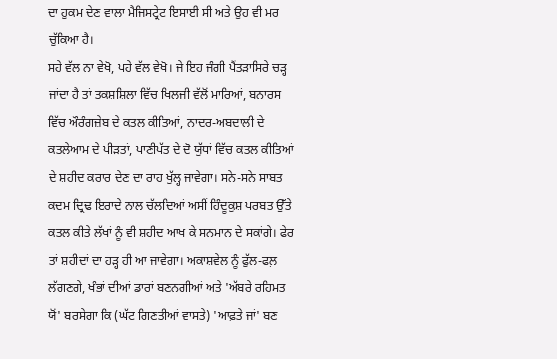ਦਾ ਹੁਕਮ ਦੇਣ ਵਾਲਾ ਮੈਜਿਸਟ੍ਰੇਟ ਇਸਾਈ ਸੀ ਅਤੇ ਉਹ ਵੀ ਮਰ ਚੁੱਕਿਆ ਹੈ।
ਸਹੇ ਵੱਲ ਨਾ ਵੇਖੋ, ਪਹੇ ਵੱਲ ਵੇਖੋ। ਜੇ ਇਹ ਜੰਗੀ ਪੈਂਤੜਾਸਿਰੇ ਚੜ੍ਹ ਜਾਂਦਾ ਹੈ ਤਾਂ ਤਕਸ਼ਸ਼ਿਲਾ ਵਿੱਚ ਖਿਲਜੀ ਵੱਲੋਂ ਮਾਰਿਆਂ, ਬਨਾਰਸ ਵਿੱਚ ਔਰੰਗਜ਼ੇਬ ਦੇ ਕਤਲ ਕੀਤਿਆਂ, ਨਾਦਰ-ਅਬਦਾਲੀ ਦੇ ਕਤਲੇਆਮ ਦੇ ਪੀੜਤਾਂ, ਪਾਣੀਪੱਤ ਦੇ ਦੋ ਯੁੱਧਾਂ ਵਿੱਚ ਕਤਲ ਕੀਤਿਆਂ ਦੇ ਸ਼ਹੀਦ ਕਰਾਰ ਦੇਣ ਦਾ ਰਾਹ ਖੁੱਲ੍ਹ ਜਾਵੇਗਾ। ਸਨੇ-ਸਨੇ ਸਾਬਤ ਕਦਮ ਦ੍ਰਿਢ ਇਰਾਦੇ ਨਾਲ ਚੱਲਦਿਆਂ ਅਸੀਂ ਹਿੰਦੂਕੁਸ਼ ਪਰਬਤ ਉੱਤੇ ਕਤਲ ਕੀਤੇ ਲੱਖਾਂ ਨੂੰ ਵੀ ਸ਼ਹੀਦ ਆਖ ਕੇ ਸਨਮਾਨ ਦੇ ਸਕਾਂਗੇ। ਫੇਰ ਤਾਂ ਸ਼ਹੀਦਾਂ ਦਾ ਹੜ੍ਹ ਹੀ ਆ ਜਾਵੇਗਾ। ਅਕਾਸ਼ਵੇਲ ਨੂੰ ਫੁੱਲ-ਫਲ਼ ਲੱਗਣਗੇ, ਖੰਭਾਂ ਦੀਆਂ ਡਾਰਾਂ ਬਣਨਗੀਆਂ ਅਤੇ 'ਅੱਬਰੇ ਰਹਿਮਤ ਯੋਂ' ਬਰਸੇਗਾ ਕਿ (ਘੱਟ ਗਿਣਤੀਆਂ ਵਾਸਤੇ) 'ਆਫ਼ਤੇ ਜਾਂ' ਬਣ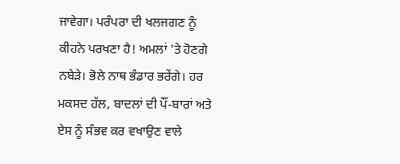ਜਾਵੇਗਾ। ਪਰੰਪਰਾ ਦੀ ਖਲਜਗਣ ਨੂੰ ਕੀਹਨੇ ਪਰਖਣਾ ਹੈ! ਅਮਲਾਂ 'ਤੇ ਹੋਣਗੇ ਨਬੇੜੇ। ਭੋਲੇ ਨਾਥ ਭੰਡਾਰ ਭਰੇਂਗੇ। ਹਰ ਮਕਸਦ ਹੱਲ, ਬਾਦਲਾਂ ਦੀ ਪੌਂ-ਬਾਰਾਂ ਅਤੇ ਏਸ ਨੂੰ ਸੰਭਵ ਕਰ ਵਖਾਉਣ ਵਾਲੇ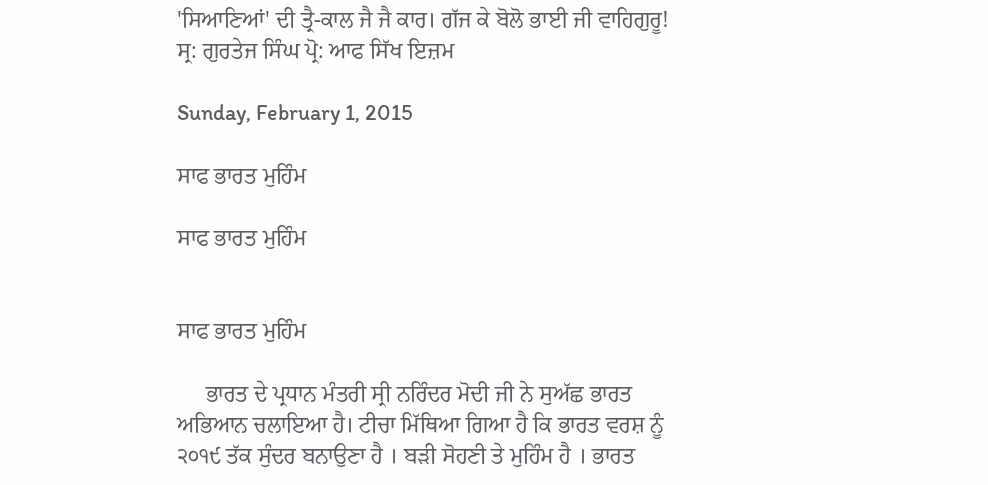'ਸਿਆਣਿਆਂ' ਦੀ ਤ੍ਰੈ-ਕਾਲ ਜੈ ਜੈ ਕਾਰ। ਗੱਜ ਕੇ ਬੋਲੋ ਭਾਈ ਜੀ ਵਾਹਿਗੁਰੂ!
ਸ੍ਰ: ਗੁਰਤੇਜ ਸਿੰਘ ਪ੍ਰੋ: ਆਫ ਸਿੱਖ ਇਜ਼ਮ

Sunday, February 1, 2015

ਸਾਫ ਭਾਰਤ ਮੁਹਿੰਮ

ਸਾਫ ਭਾਰਤ ਮੁਹਿੰਮ


ਸਾਫ ਭਾਰਤ ਮੁਹਿੰਮ

     ਭਾਰਤ ਦੇ ਪ੍ਰਧਾਨ ਮੰਤਰੀ ਸ੍ਰੀ ਨਰਿੰਦਰ ਮੋਦੀ ਜੀ ਨੇ ਸੁਅੱਛ ਭਾਰਤ ਅਭਿਆਨ ਚਲਾਇਆ ਹੈ। ਟੀਚਾ ਮਿੱਥਿਆ ਗਿਆ ਹੈ ਕਿ ਭਾਰਤ ਵਰਸ਼ ਨੂੰ ੨੦੧੯ ਤੱਕ ਸੁੰਦਰ ਬਨਾਉਣਾ ਹੈ । ਬੜੀ ਸੋਹਣੀ ਤੇ ਮੁਹਿੰਮ ਹੈ । ਭਾਰਤ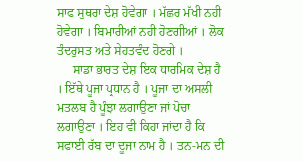ਸਾਫ ਸੁਥਰਾ ਦੇਸ਼ ਹੋਵੇਗਾ । ਮੱਛਰ ਮੱਖੀ ਨਹੀ ਹੋਵੇਗਾ । ਬਿਮਾਰੀਆਂ ਨਹੀ ਹੋਣਗੀਆਂ । ਲੋਕ ਤੰਦਰੁਸਤ ਅਤੇ ਸੇਹਤਵੰਦ ਹੋਣਗੇ ।
     ਸਾਡਾ ਭਾਰਤ ਦੇਸ਼ ਇਕ ਧਾਰਮਿਕ ਦੇਸ਼ ਹੈ । ਇੱਥੇ ਪੂਜਾ ਪ੍ਰਧਾਨ ਹੈ । ਪੂਜਾ ਦਾ ਅਸਲੀ ਮਤਲਬ ਹੈ ਪੂੰਝਾ ਲਗਾਉਣਾ ਜਾਂ ਪੋਚਾ ਲਗਾਉਣਾ । ਇਹ ਵੀ ਕਿਹਾ ਜਾਂਦਾ ਹੈ ਕਿ ਸਫਾਈ ਰੱਬ ਦਾ ਦੂਜਾ ਨਾਮ ਹੈ । ਤਨ-ਮਨ ਦੀ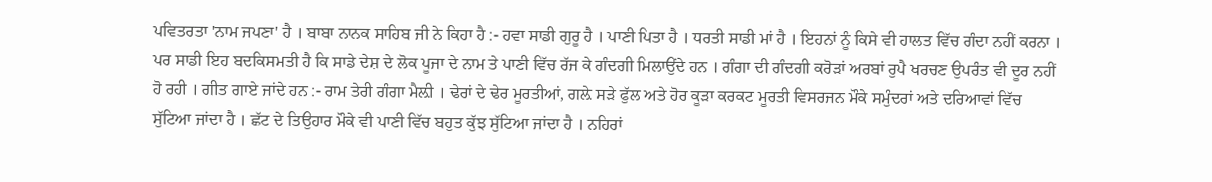ਪਵਿਤਰਤਾ 'ਨਾਮ ਜਪਣਾ' ਹੈ । ਬਾਬਾ ਨਾਨਕ ਸਾਹਿਬ ਜੀ ਨੇ ਕਿਹਾ ਹੈ :- ਹਵਾ ਸਾਡੀ ਗੁਰੂ ਹੈ । ਪਾਣੀ ਪਿਤਾ ਹੈ । ਧਰਤੀ ਸਾਡੀ ਮਾਂ ਹੈ । ਇਹਨਾਂ ਨੂੰ ਕਿਸੇ ਵੀ ਹਾਲਤ ਵਿੱਚ ਗੰਦਾ ਨਹੀਂ ਕਰਨਾ । ਪਰ ਸਾਡੀ ਇਹ ਬਦਕਿਸਮਤੀ ਹੈ ਕਿ ਸਾਡੇ ਦੇਸ਼ ਦੇ ਲੋਕ ਪੂਜਾ ਦੇ ਨਾਮ ਤੇ ਪਾਣੀ ਵਿੱਚ ਰੱਜ ਕੇ ਗੰਦਗੀ ਮਿਲਾਉਂਦੇ ਹਨ । ਗੰਗਾ ਦੀ ਗੰਦਗੀ ਕਰੋੜਾਂ ਅਰਬਾਂ ਰੁਪੈ ਖਰਚਣ ਉਪਰੰਤ ਵੀ ਦੂਰ ਨਹੀਂ ਹੋ ਰਹੀ । ਗੀਤ ਗਾਏ ਜਾਂਦੇ ਹਨ :- ਰਾਮ ਤੇਰੀ ਗੰਗਾ ਮੈਲ਼ੀ । ਢੇਰਾਂ ਦੇ ਢੇਰ ਮੂਰਤੀਆਂ, ਗਲ਼ੇ ਸੜੇ ਫੁੱਲ ਅਤੇ ਹੋਰ ਕੂੜਾ ਕਰਕਟ ਮੂਰਤੀ ਵਿਸਰਜਨ ਮੌਕੇ ਸਮੁੰਦਰਾਂ ਅਤੇ ਦਰਿਆਵਾਂ ਵਿੱਚ ਸੁੱਟਿਆ ਜਾਂਦਾ ਹੈ । ਛੱਟ ਦੇ ਤਿਉਹਾਰ ਮੌਕੇ ਵੀ ਪਾਣੀ ਵਿੱਚ ਬਹੁਤ ਕੁੱਝ ਸੁੱਟਿਆ ਜਾਂਦਾ ਹੈ । ਨਹਿਰਾਂ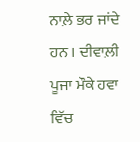ਨਾਲ਼ੇ ਭਰ ਜਾਂਦੇ ਹਨ । ਦੀਵਾਲ਼ੀ ਪੂਜਾ ਮੌਕੇ ਹਵਾ ਵਿੱਚ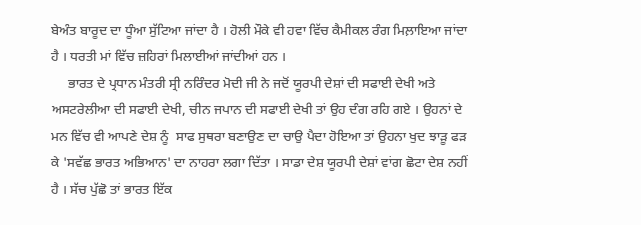ਬੇਅੰਤ ਬਾਰੂਦ ਦਾ ਧੂੰਆ ਸੁੱਟਿਆ ਜਾਂਦਾ ਹੈ । ਹੋਲੀ ਮੌਕੇ ਵੀ ਹਵਾ ਵਿੱਚ ਕੈਮੀਕਲ ਰੰਗ ਮਿਲ਼ਾਇਆ ਜਾਂਦਾ ਹੈ । ਧਰਤੀ ਮਾਂ ਵਿੱਚ ਜ਼ਹਿਰਾਂ ਮਿਲਾਈਆਂ ਜਾਂਦੀਆਂ ਹਨ ।
     ਭਾਰਤ ਦੇ ਪ੍ਰਧਾਨ ਮੰਤਰੀ ਸ੍ਰੀ ਨਰਿੰਦਰ ਮੋਦੀ ਜੀ ਨੇ ਜਦੋਂ ਯੂਰਪੀ ਦੇਸ਼ਾਂ ਦੀ ਸਫਾਈ ਦੇਖੀ ਅਤੇ ਅਸਟਰੇਲੀਆ ਦੀ ਸਫਾਈ ਦੇਖੀ, ਚੀਨ ਜਪਾਨ ਦੀ ਸਫਾਈ ਦੇਖੀ ਤਾਂ ਉਹ ਦੰਗ ਰਹਿ ਗਏ । ਉਹਨਾਂ ਦੇ ਮਨ ਵਿੱਚ ਵੀ ਆਪਣੇ ਦੇਸ਼ ਨੂੰ  ਸਾਫ ਸੁਥਰਾ ਬਣਾਉਣ ਦਾ ਚਾਉ ਪੈਦਾ ਹੋਇਆ ਤਾਂ ਉਹਨਾ ਖੁਦ ਝਾੜੂ ਫੜ ਕੇ 'ਸਵੱਛ ਭਾਰਤ ਅਭਿਆਨ' ਦਾ ਨਾਹਰਾ ਲਗਾ ਦਿੱਤਾ । ਸਾਡਾ ਦੇਸ਼ ਯੂਰਪੀ ਦੇਸ਼ਾਂ ਵਾਂਗ ਛੋਟਾ ਦੇਸ਼ ਨਹੀਂ ਹੈ । ਸੱਚ ਪੁੱਛੋ ਤਾਂ ਭਾਰਤ ਇੱਕ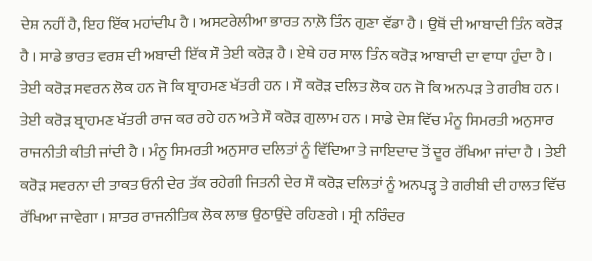ਦੇਸ਼ ਨਹੀਂ ਹੈ, ਇਹ ਇੱਕ ਮਹਾਂਦੀਪ ਹੈ । ਅਸਟਰੇਲੀਆ ਭਾਰਤ ਨਾਲ਼ੋ ਤਿੰਨ ਗੁਣਾ ਵੱਡਾ ਹੈ । ਉਥੋਂ ਦੀ ਆਬਾਦੀ ਤਿੰਨ ਕਰੋੜ ਹੈ । ਸਾਡੇ ਭਾਰਤ ਵਰਸ਼ ਦੀ ਅਬਾਦੀ ਇੱਕ ਸੌ ਤੇਈ ਕਰੋੜ ਹੈ । ਏਥੇ ਹਰ ਸਾਲ ਤਿੰਨ ਕਰੋੜ ਆਬਾਦੀ ਦਾ ਵਾਧਾ ਹੁੰਦਾ ਹੈ । ਤੇਈ ਕਰੋੜ ਸਵਰਨ ਲੋਕ ਹਨ ਜੋ ਕਿ ਬ੍ਰਾਹਮਣ ਖੱਤਰੀ ਹਨ । ਸੌ ਕਰੋੜ ਦਲਿਤ ਲੋਕ ਹਨ ਜੋ ਕਿ ਅਨਪੜ ਤੇ ਗਰੀਬ ਹਨ । ਤੇਈ ਕਰੋੜ ਬ੍ਰਾਹਮਣ ਖੱਤਰੀ ਰਾਜ ਕਰ ਰਹੇ ਹਨ ਅਤੇ ਸੌ ਕਰੋੜ ਗੁਲਾਮ ਹਨ । ਸਾਡੇ ਦੇਸ਼ ਵਿੱਚ ਮੰਨੂ ਸਿਮਰਤੀ ਅਨੁਸਾਰ ਰਾਜਨੀਤੀ ਕੀਤੀ ਜਾਂਦੀ ਹੈ । ਮੰਨੂ ਸਿਮਰਤੀ ਅਨੁਸਾਰ ਦਲਿਤਾਂ ਨੂੰ ਵਿੱਦਿਆ ਤੇ ਜਾਇਦਾਦ ਤੋਂ ਦੂਰ ਰੱਖਿਆ ਜਾਂਦਾ ਹੈ । ਤੇਈ ਕਰੋੜ ਸਵਰਨਾ ਦੀ ਤਾਕਤ ਓਨੀ ਦੇਰ ਤੱਕ ਰਹੇਗੀ ਜਿਤਨੀ ਦੇਰ ਸੌ ਕਰੋੜ ਦਲਿਤਾਂ ਨੂੰ ਅਨਪੜ੍ਹ ਤੇ ਗਰੀਬੀ ਦੀ ਹਾਲਤ ਵਿੱਚ ਰੱਖਿਆ ਜਾਵੇਗਾ । ਸ਼ਾਤਰ ਰਾਜਨੀਤਿਕ ਲੋਕ ਲਾਭ ਉਠਾਉਂਦੇ ਰਹਿਣਗੇ । ਸ੍ਰੀ ਨਰਿੰਦਰ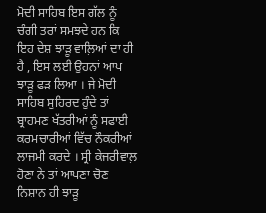ਮੋਦੀ ਸਾਹਿਬ ਇਸ ਗੱਲ ਨੂੰ ਚੰਗੀ ਤਰਾਂ ਸਮਝਦੇ ਹਨ ਕਿ ਇਹ ਦੇਸ਼ ਝਾੜੂ ਵਾਲ਼ਿਆਂ ਦਾ ਹੀ ਹੈ , ਇਸ ਲਈ ਉਹਨਾਂ ਆਪ ਝਾੜੂ ਫੜ ਲਿਆ । ਜੇ ਮੋਦੀ ਸਾਹਿਬ ਸੁਹਿਰਦ ਹੁੰਦੇ ਤਾਂ ਬ੍ਰਾਹਮਣ ਖੱਤਰੀਆਂ ਨੂੰ ਸਫਾਈ ਕਰਮਚਾਰੀਆਂ ਵਿੱਚ ਨੌਕਰੀਆਂ ਲਾਜਮੀ ਕਰਦੇ । ਸ੍ਰੀ ਕੇਜਰੀਵਾਲ਼ ਹੋਣਾ ਨੇ ਤਾਂ ਆਪਣਾ ਚੋਣ ਨਿਸ਼ਾਨ ਹੀ ਝਾੜੂ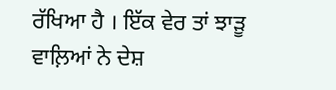ਰੱਖਿਆ ਹੈ । ਇੱਕ ਵੇਰ ਤਾਂ ਝਾੜੂ ਵਾਲ਼ਿਆਂ ਨੇ ਦੇਸ਼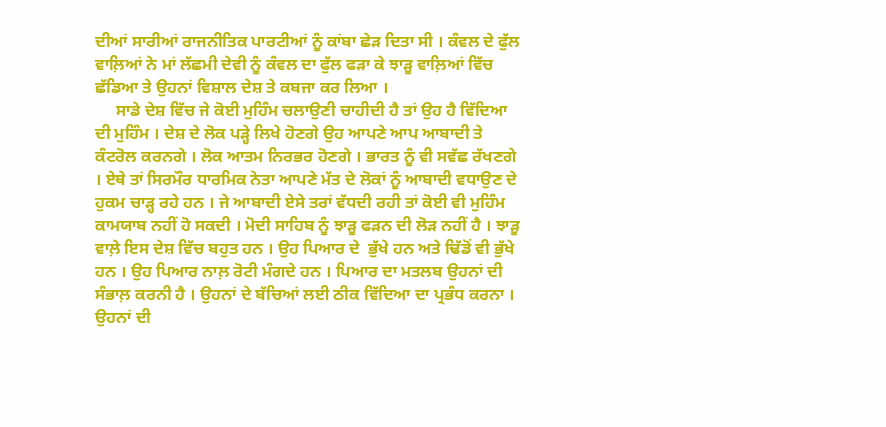ਦੀਆਂ ਸਾਰੀਆਂ ਰਾਜਨੀਤਿਕ ਪਾਰਟੀਆਂ ਨੂੰ ਕਾਂਬਾ ਛੇੜ ਦਿਤਾ ਸੀ । ਕੰਵਲ ਦੇ ਫੁੱਲ ਵਾਲ਼ਿਆਂ ਨੇ ਮਾਂ ਲੱਛਮੀ ਦੇਵੀ ਨੂੰ ਕੰਵਲ ਦਾ ਫੁੱਲ ਫੜਾ ਕੇ ਝਾੜੂ ਵਾਲ਼ਿਆਂ ਵਿੱਚ ਛੱਡਿਆ ਤੇ ਉਹਨਾਂ ਵਿਸ਼ਾਲ ਦੇਸ਼ ਤੇ ਕਬਜਾ ਕਰ ਲਿਆ ।
     ਸਾਡੇ ਦੇਸ਼ ਵਿੱਚ ਜੇ ਕੋਈ ਮੁਹਿੰਮ ਚਲਾਉਣੀ ਚਾਹੀਦੀ ਹੈ ਤਾਂ ਉਹ ਹੈ ਵਿੱਦਿਆ ਦੀ ਮੁਹਿੰਮ । ਦੇਸ਼ ਦੇ ਲੋਕ ਪੜ੍ਹੇ ਲਿਖੇ ਹੋਣਗੇ ਉਹ ਆਪਣੇ ਆਪ ਆਬਾਦੀ ਤੇ ਕੰਟਰੋਲ ਕਰਨਗੇ । ਲੋਕ ਆਤਮ ਨਿਰਭਰ ਹੋਣਗੇ । ਭਾਰਤ ਨੂੰ ਵੀ ਸਵੱਛ ਰੱਖਣਗੇ । ਏਥੇ ਤਾਂ ਸਿਰਮੌਰ ਧਾਰਮਿਕ ਨੇਤਾ ਆਪਣੇ ਮੱਤ ਦੇ ਲੋਕਾਂ ਨੂੰ ਆਬਾਦੀ ਵਧਾਉਣ ਦੇ ਹੁਕਮ ਚਾੜ੍ਹ ਰਹੇ ਹਨ । ਜੇ ਆਬਾਦੀ ਏਸੇ ਤਰਾਂ ਵੱਧਦੀ ਰਹੀ ਤਾਂ ਕੋਈ ਵੀ ਮੁਹਿੰਮ ਕਾਮਯਾਬ ਨਹੀਂ ਹੋ ਸਕਦੀ । ਮੋਦੀ ਸਾਹਿਬ ਨੂੰ ਝਾੜੂ ਫੜਨ ਦੀ ਲੋੜ ਨਹੀਂ ਹੈ । ਝਾੜੂ ਵਾਲ਼ੇ ਇਸ ਦੇਸ਼ ਵਿੱਚ ਬਹੁਤ ਹਨ । ਉਹ ਪਿਆਰ ਦੇ  ਭੁੱਖੇ ਹਨ ਅਤੇ ਢਿੱਡੋਂ ਵੀ ਭੁੱਖੇ ਹਨ । ਉਹ ਪਿਆਰ ਨਾਲ਼ ਰੋਟੀ ਮੰਗਦੇ ਹਨ । ਪਿਆਰ ਦਾ ਮਤਲਬ ਉਹਨਾਂ ਦੀ ਸੰਭਾਲ਼ ਕਰਨੀ ਹੈ । ਉਹਨਾਂ ਦੇ ਬੱਚਿਆਂ ਲਈ ਠੀਕ ਵਿੱਦਿਆ ਦਾ ਪ੍ਰਭੰਧ ਕਰਨਾ । ਉਹਨਾਂ ਦੀ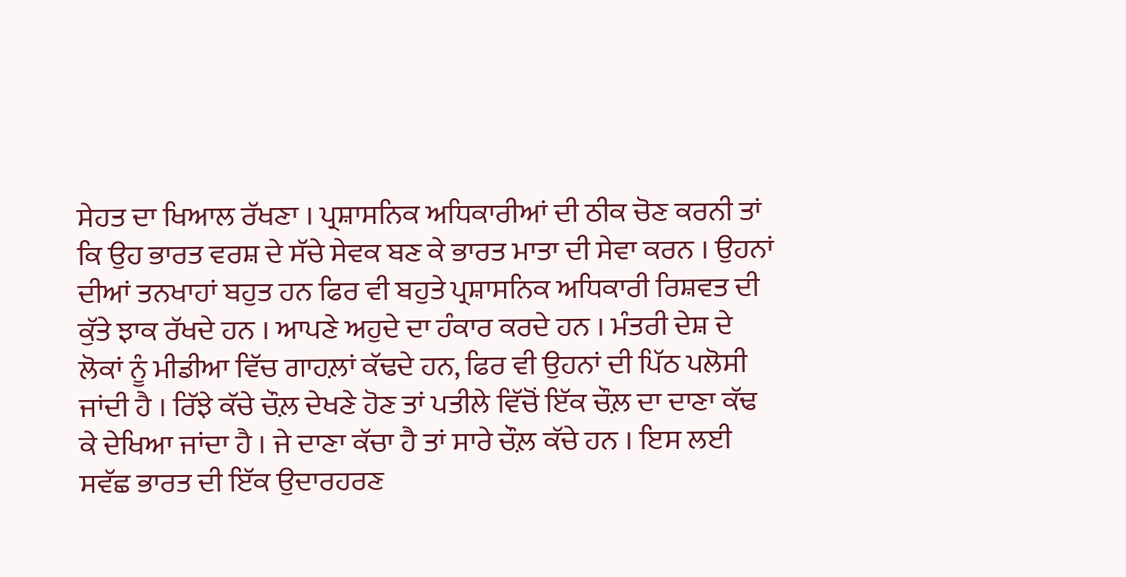ਸੇਹਤ ਦਾ ਖਿਆਲ ਰੱਖਣਾ । ਪ੍ਰਸ਼ਾਸਨਿਕ ਅਧਿਕਾਰੀਆਂ ਦੀ ਠੀਕ ਚੋਣ ਕਰਨੀ ਤਾਂ ਕਿ ਉਹ ਭਾਰਤ ਵਰਸ਼ ਦੇ ਸੱਚੇ ਸੇਵਕ ਬਣ ਕੇ ਭਾਰਤ ਮਾਤਾ ਦੀ ਸੇਵਾ ਕਰਨ । ਉਹਨਾਂ ਦੀਆਂ ਤਨਖਾਹਾਂ ਬਹੁਤ ਹਨ ਫਿਰ ਵੀ ਬਹੁਤੇ ਪ੍ਰਸ਼ਾਸਨਿਕ ਅਧਿਕਾਰੀ ਰਿਸ਼ਵਤ ਦੀ ਕੁੱਤੇ ਝਾਕ ਰੱਖਦੇ ਹਨ । ਆਪਣੇ ਅਹੁਦੇ ਦਾ ਹੰਕਾਰ ਕਰਦੇ ਹਨ । ਮੰਤਰੀ ਦੇਸ਼ ਦੇ ਲੋਕਾਂ ਨੂੰ ਮੀਡੀਆ ਵਿੱਚ ਗਾਹਲ਼ਾਂ ਕੱਢਦੇ ਹਨ, ਫਿਰ ਵੀ ਉਹਨਾਂ ਦੀ ਪਿੱਠ ਪਲੋਸੀ ਜਾਂਦੀ ਹੈ । ਰਿੱਝੇ ਕੱਚੇ ਚੌਲ਼ ਦੇਖਣੇ ਹੋਣ ਤਾਂ ਪਤੀਲੇ ਵਿੱਚੋਂ ਇੱਕ ਚੌਲ਼ ਦਾ ਦਾਣਾ ਕੱਢ ਕੇ ਦੇਖਿਆ ਜਾਂਦਾ ਹੈ । ਜੇ ਦਾਣਾ ਕੱਚਾ ਹੈ ਤਾਂ ਸਾਰੇ ਚੌਲ਼ ਕੱਚੇ ਹਨ । ਇਸ ਲਈ ਸਵੱਛ ਭਾਰਤ ਦੀ ਇੱਕ ਉਦਾਰਹਰਣ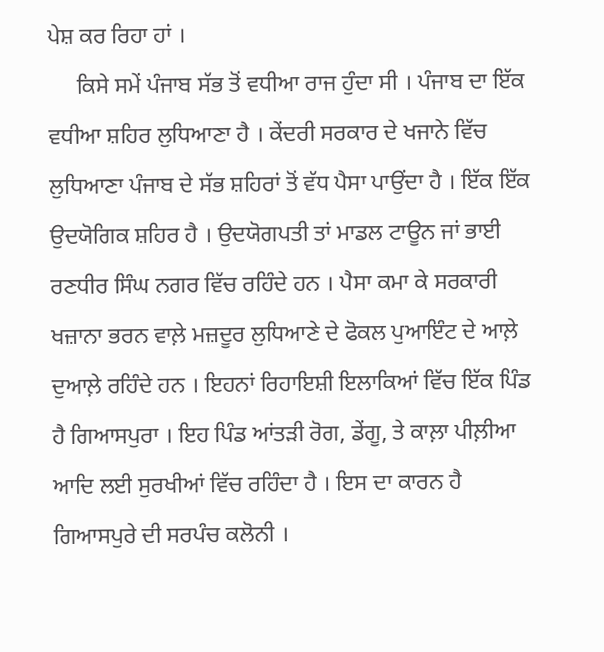ਪੇਸ਼ ਕਰ ਰਿਹਾ ਹਾਂ ।
     ਕਿਸੇ ਸਮੇਂ ਪੰਜਾਬ ਸੱਭ ਤੋਂ ਵਧੀਆ ਰਾਜ ਹੁੰਦਾ ਸੀ । ਪੰਜਾਬ ਦਾ ਇੱਕ ਵਧੀਆ ਸ਼ਹਿਰ ਲੁਧਿਆਣਾ ਹੈ । ਕੇਂਦਰੀ ਸਰਕਾਰ ਦੇ ਖਜਾਨੇ ਵਿੱਚ ਲੁਧਿਆਣਾ ਪੰਜਾਬ ਦੇ ਸੱਭ ਸ਼ਹਿਰਾਂ ਤੋਂ ਵੱਧ ਪੈਸਾ ਪਾਉਂਦਾ ਹੈ । ਇੱਕ ਇੱਕ ਉਦਯੋਗਿਕ ਸ਼ਹਿਰ ਹੈ । ਉਦਯੋਗਪਤੀ ਤਾਂ ਮਾਡਲ ਟਾਊਨ ਜਾਂ ਭਾਈ ਰਣਧੀਰ ਸਿੰਘ ਨਗਰ ਵਿੱਚ ਰਹਿੰਦੇ ਹਨ । ਪੈਸਾ ਕਮਾ ਕੇ ਸਰਕਾਰੀ ਖਜ਼ਾਨਾ ਭਰਨ ਵਾਲ਼ੇ ਮਜ਼ਦੂਰ ਲੁਧਿਆਣੇ ਦੇ ਫੋਕਲ ਪੁਆਇੰਟ ਦੇ ਆਲ਼ੇ ਦੁਆਲ਼ੇ ਰਹਿੰਦੇ ਹਨ । ਇਹਨਾਂ ਰਿਹਾਇਸ਼ੀ ਇਲਾਕਿਆਂ ਵਿੱਚ ਇੱਕ ਪਿੰਡ ਹੈ ਗਿਆਸਪੁਰਾ । ਇਹ ਪਿੰਡ ਆਂਤੜੀ ਰੋਗ, ਡੇਂਗੂ, ਤੇ ਕਾਲ਼ਾ ਪੀਲ਼ੀਆ ਆਦਿ ਲਈ ਸੁਰਖੀਆਂ ਵਿੱਚ ਰਹਿੰਦਾ ਹੈ । ਇਸ ਦਾ ਕਾਰਨ ਹੈ ਗਿਆਸਪੁਰੇ ਦੀ ਸਰਪੰਚ ਕਲੋਨੀ ।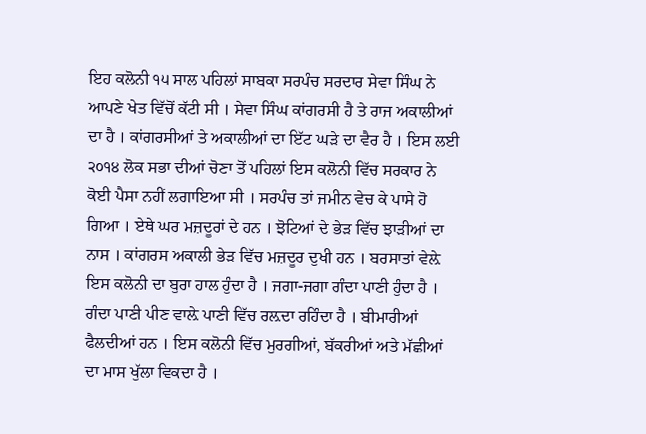ਇਹ ਕਲੋਨੀ ੧੫ ਸਾਲ ਪਹਿਲਾਂ ਸਾਬਕਾ ਸਰਪੰਚ ਸਰਦਾਰ ਸੇਵਾ ਸਿੰਘ ਨੇ ਆਪਣੇ ਖੇਤ ਵਿੱਚੋਂ ਕੱਟੀ ਸੀ । ਸੇਵਾ ਸਿੰਘ ਕਾਂਗਰਸੀ ਹੈ ਤੇ ਰਾਜ ਅਕਾਲੀਆਂ ਦਾ ਹੈ । ਕਾਂਗਰਸੀਆਂ ਤੇ ਅਕਾਲੀਆਂ ਦਾ ਇੱਟ ਘੜੇ ਦਾ ਵੈਰ ਹੈ । ਇਸ ਲਈ ੨੦੧੪ ਲੋਕ ਸਭਾ ਦੀਆਂ ਚੋਣਾ ਤੋਂ ਪਹਿਲਾਂ ਇਸ ਕਲੋਨੀ ਵਿੱਚ ਸਰਕਾਰ ਨੇ ਕੋਈ ਪੈਸਾ ਨਹੀਂ ਲਗਾਇਆ ਸੀ । ਸਰਪੰਚ ਤਾਂ ਜਮੀਨ ਵੇਚ ਕੇ ਪਾਸੇ ਹੋ ਗਿਆ । ਏਥੇ ਘਰ ਮਜ਼ਦੂਰਾਂ ਦੇ ਹਨ । ਝੋਟਿਆਂ ਦੇ ਭੇੜ ਵਿੱਚ ਝਾੜੀਆਂ ਦਾ ਨਾਸ । ਕਾਂਗਰਸ ਅਕਾਲੀ ਭੇੜ ਵਿੱਚ ਮਜ਼ਦੂਰ ਦੁਖੀ ਹਨ । ਬਰਸਾਤਾਂ ਵੇਲ਼ੇ ਇਸ ਕਲੋਨੀ ਦਾ ਬੁਰਾ ਹਾਲ ਹੁੰਦਾ ਹੈ । ਜਗਾ-ਜਗਾ ਗੰਦਾ ਪਾਣੀ ਹੁੰਦਾ ਹੈ । ਗੰਦਾ ਪਾਣੀ ਪੀਣ ਵਾਲ਼ੇ ਪਾਣੀ ਵਿੱਚ ਰਲ਼ਦਾ ਰਹਿੰਦਾ ਹੈ । ਬੀਮਾਰੀਆਂ ਫੈਲਦੀਆਂ ਹਨ । ਇਸ ਕਲੋਨੀ ਵਿੱਚ ਮੁਰਗੀਆਂ, ਬੱਕਰੀਆਂ ਅਤੇ ਮੱਛੀਆਂ ਦਾ ਮਾਸ ਖੁੱਲਾ ਵਿਕਦਾ ਹੈ ।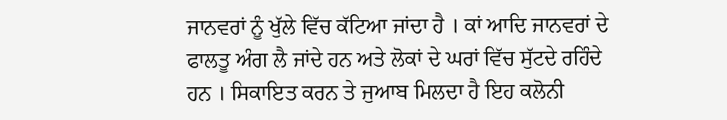ਜਾਨਵਰਾਂ ਨੂੰ ਖੁੱਲੇ ਵਿੱਚ ਕੱਟਿਆ ਜਾਂਦਾ ਹੈ । ਕਾਂ ਆਦਿ ਜਾਨਵਰਾਂ ਦੇ ਫਾਲਤੂ ਅੰਗ ਲੈ ਜਾਂਦੇ ਹਨ ਅਤੇ ਲੋਕਾਂ ਦੇ ਘਰਾਂ ਵਿੱਚ ਸੁੱਟਦੇ ਰਹਿੰਦੇ ਹਨ । ਸਿਕਾਇਤ ਕਰਨ ਤੇ ਜੁਆਬ ਮਿਲਦਾ ਹੈ ਇਹ ਕਲੋਨੀ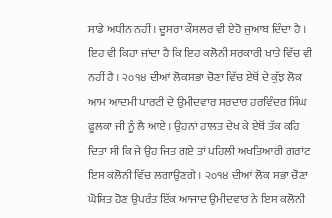ਸਾਡੇ ਅਧੀਨ ਨਹੀਂ । ਦੂਸਰਾ ਕੌਸਲਰ ਵੀ ਏਹੋ ਜੁਆਬ ਦਿੰਦਾ ਹੈ । ਇਹ ਵੀ ਕਿਹਾ ਜਾਂਦਾ ਹੈ ਕਿ ਇਹ ਕਲੋਨੀ ਸਰਕਾਰੀ ਖਾਤੇ ਵਿੱਚ ਵੀ ਨਹੀਂ ਹੈ । ੨੦੧੪ ਦੀਆਂ ਲੋਕਸਭਾ ਚੋਣਾ ਵਿੱਚ ਏਥੋਂ ਦੇ ਕੁੱਝ ਲੋਕ ਆਮ ਆਦਮੀ ਪਾਰਟੀ ਦੇ ਉਮੀਦਵਾਰ ਸਰਦਾਰ ਹਰਵਿੰਦਰ ਸਿੰਘ ਫੂਲਕਾ ਜੀ ਨੂੰ ਲੈ ਆਏ । ਉਹਨਾਂ ਹਾਲਤ ਦੇਖ ਕੇ ਏਥੋਂ ਤੱਕ ਕਹਿ ਦਿਤਾ ਸੀ ਕਿ ਜੇ ਉਹ ਜਿਤ ਗਏ ਤਾਂ ਪਹਿਲੀ ਅਖਤਿਆਰੀ ਗਰਾਂਟ ਇਸ ਕਲੋਨੀ ਵਿੱਚ ਲਗਾਉਣਗੇ । ੨੦੧੪ ਦੀਆਂ ਲੋਕ ਸਭਾ ਚੋਣਾ ਘੋਸ਼ਿਤ ਹੋਣ ਉਪਰੰਤ ਇੱਕ ਆਜਾਦ ਉਮੀਦਵਾਰ ਨੇ ਇਸ ਕਲੋਨੀ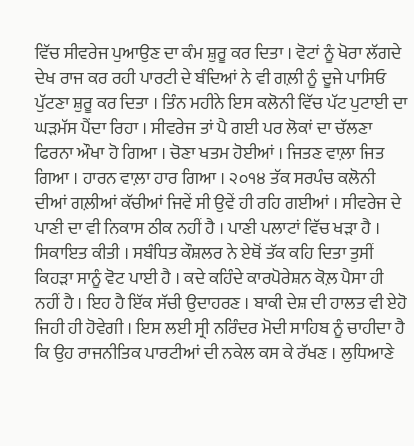ਵਿੱਚ ਸੀਵਰੇਜ ਪੁਆਉਣ ਦਾ ਕੰਮ ਸ਼ੁਰੂ ਕਰ ਦਿਤਾ । ਵੋਟਾਂ ਨੂੰ ਖੋਰਾ ਲੱਗਦੇ ਦੇਖ ਰਾਜ ਕਰ ਰਹੀ ਪਾਰਟੀ ਦੇ ਬੰਦਿਆਂ ਨੇ ਵੀ ਗਲ਼ੀ ਨੂੰ ਦੂਜੇ ਪਾਸਿਓ ਪੁੱਟਣਾ ਸ਼ੁਰੂ ਕਰ ਦਿਤਾ । ਤਿੰਨ ਮਹੀਨੇ ਇਸ ਕਲੋਨੀ ਵਿੱਚ ਪੱਟ ਪੁਟਾਈ ਦਾ ਘੜਮੱਸ ਪੈਂਦਾ ਰਿਹਾ । ਸੀਵਰੇਜ ਤਾਂ ਪੈ ਗਈ ਪਰ ਲੋਕਾਂ ਦਾ ਚੱਲਣਾ ਫਿਰਨਾ ਔਖਾ ਹੋ ਗਿਆ । ਚੋਣਾ ਖਤਮ ਹੋਈਆਂ । ਜਿਤਣ ਵਾਲ਼ਾ ਜਿਤ ਗਿਆ । ਹਾਰਨ ਵਾਲ਼ਾ ਹਾਰ ਗਿਆ । ੨੦੧੪ ਤੱਕ ਸਰਪੰਚ ਕਲੋਨੀ ਦੀਆਂ ਗਲ਼ੀਆਂ ਕੱਚੀਆਂ ਜਿਵੇਂ ਸੀ ਉਵੇਂ ਹੀ ਰਹਿ ਗਈਆਂ । ਸੀਵਰੇਜ ਦੇ ਪਾਣੀ ਦਾ ਵੀ ਨਿਕਾਸ ਠੀਕ ਨਹੀਂ ਹੈ । ਪਾਣੀ ਪਲਾਟਾਂ ਵਿੱਚ ਖੜਾ ਹੈ । ਸਿਕਾਇਤ ਕੀਤੀ । ਸਬੰਧਿਤ ਕੌਸ਼ਲਰ ਨੇ ਏਥੋਂ ਤੱਕ ਕਹਿ ਦਿਤਾ ਤੁਸੀਂ ਕਿਹੜਾ ਸਾਨੂੰ ਵੋਟ ਪਾਈ ਹੈ । ਕਦੇ ਕਹਿੰਦੇ ਕਾਰਪੋਰੇਸ਼ਨ ਕੋਲ਼ ਪੈਸਾ ਹੀ ਨਹੀਂ ਹੈ । ਇਹ ਹੈ ਇੱਕ ਸੱਚੀ ਉਦਾਹਰਣ । ਬਾਕੀ ਦੇਸ਼ ਦੀ ਹਾਲਤ ਵੀ ਏਹੋ ਜਿਹੀ ਹੀ ਹੋਵੇਗੀ । ਇਸ ਲਈ ਸ੍ਰੀ ਨਰਿੰਦਰ ਮੋਦੀ ਸਾਹਿਬ ਨੂੰ ਚਾਹੀਦਾ ਹੈ ਕਿ ਉਹ ਰਾਜਨੀਤਿਕ ਪਾਰਟੀਆਂ ਦੀ ਨਕੇਲ ਕਸ ਕੇ ਰੱਖਣ । ਲੁਧਿਆਣੇ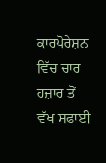ਕਾਰਪੋਰੇਸ਼ਨ ਵਿੱਚ ਚਾਰ ਹਜ਼ਾਰ ਤੋਂ ਵੱਖ ਸਫਾਈ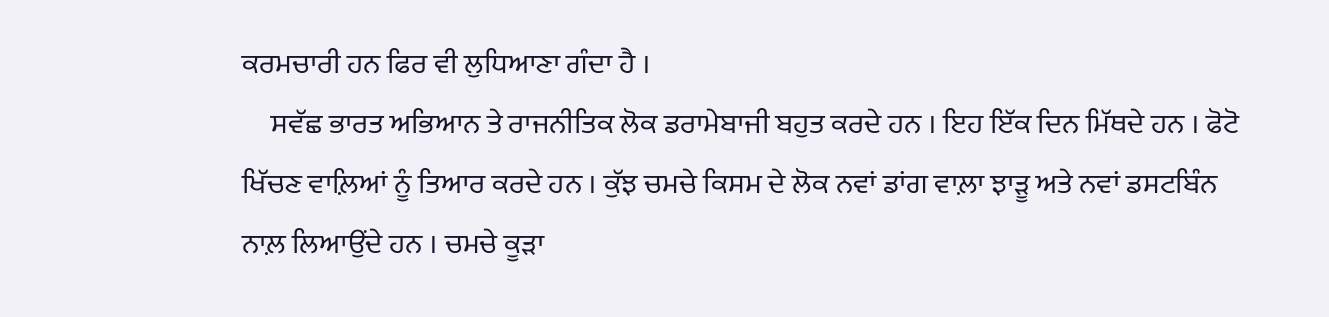ਕਰਮਚਾਰੀ ਹਨ ਫਿਰ ਵੀ ਲੁਧਿਆਣਾ ਗੰਦਾ ਹੈ ।
     ਸਵੱਛ ਭਾਰਤ ਅਭਿਆਨ ਤੇ ਰਾਜਨੀਤਿਕ ਲੋਕ ਡਰਾਮੇਬਾਜੀ ਬਹੁਤ ਕਰਦੇ ਹਨ । ਇਹ ਇੱਕ ਦਿਨ ਮਿੱਥਦੇ ਹਨ । ਫੋਟੋ ਖਿੱਚਣ ਵਾਲ਼ਿਆਂ ਨੂੰ ਤਿਆਰ ਕਰਦੇ ਹਨ । ਕੁੱਝ ਚਮਚੇ ਕਿਸਮ ਦੇ ਲੋਕ ਨਵਾਂ ਡਾਂਗ ਵਾਲ਼ਾ ਝਾੜੂ ਅਤੇ ਨਵਾਂ ਡਸਟਬਿੰਨ ਨਾਲ਼ ਲਿਆਉਂਦੇ ਹਨ । ਚਮਚੇ ਕੂੜਾ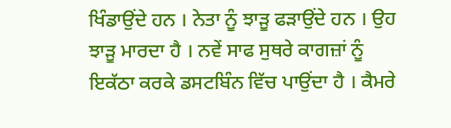ਖਿੰਡਾਉਂਦੇ ਹਨ । ਨੇਤਾ ਨੂੰ ਝਾੜੂ ਫੜਾਉਂਦੇ ਹਨ । ਉਹ ਝਾੜੂ ਮਾਰਦਾ ਹੈ । ਨਵੇਂ ਸਾਫ ਸੁਥਰੇ ਕਾਗਜ਼ਾਂ ਨੂੰ ਇਕੱਠਾ ਕਰਕੇ ਡਸਟਬਿੰਨ ਵਿੱਚ ਪਾਉਂਦਾ ਹੈ । ਕੈਮਰੇ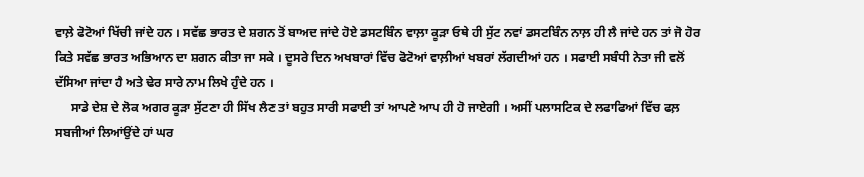ਵਾਲ਼ੇ ਫੋਟੋਆਂ ਖਿੱਚੀ ਜਾਂਦੇ ਹਨ । ਸਵੱਛ ਭਾਰਤ ਦੇ ਸ਼ਗਨ ਤੋਂ ਬਾਅਦ ਜਾਂਦੇ ਹੋਏ ਡਸਟਬਿੰਨ ਵਾਲ਼ਾ ਕੂੜਾ ਓਥੇ ਹੀ ਸੁੱਟ ਨਵਾਂ ਡਸਟਬਿੰਨ ਨਾਲ਼ ਹੀ ਲੈ ਜਾਂਦੇ ਹਨ ਤਾਂ ਜੋ ਹੋਰ ਕਿਤੇ ਸਵੱਛ ਭਾਰਤ ਅਭਿਆਨ ਦਾ ਸ਼ਗਨ ਕੀਤਾ ਜਾ ਸਕੇ । ਦੂਸਰੇ ਦਿਨ ਅਖਬਾਰਾਂ ਵਿੱਚ ਫੋਟੋਆਂ ਵਾਲ਼ੀਆਂ ਖਬਰਾਂ ਲੱਗਦੀਆਂ ਹਨ । ਸਫਾਈ ਸਬੰਧੀ ਨੇਤਾ ਜੀ ਵਲੋਂ ਦੱਸਿਆ ਜਾਂਦਾ ਹੈ ਅਤੇ ਢੇਰ ਸਾਰੇ ਨਾਮ ਲਿਖੇ ਹੁੰਦੇ ਹਨ ।
     ਸਾਡੇ ਦੇਸ਼ ਦੇ ਲੋਕ ਅਗਰ ਕੂੜਾ ਸੁੱਟਣਾ ਹੀ ਸਿੱਖ ਲੈਣ ਤਾਂ ਬਹੁਤ ਸਾਰੀ ਸਫਾਈ ਤਾਂ ਆਪਣੇ ਆਪ ਹੀ ਹੋ ਜਾਏਗੀ । ਅਸੀਂ ਪਲਾਸਟਿਕ ਦੇ ਲਫਾਫਿਆਂ ਵਿੱਚ ਫਲ਼ ਸਬਜੀਆਂ ਲਿਆਂਉਂਦੇ ਹਾਂ ਘਰ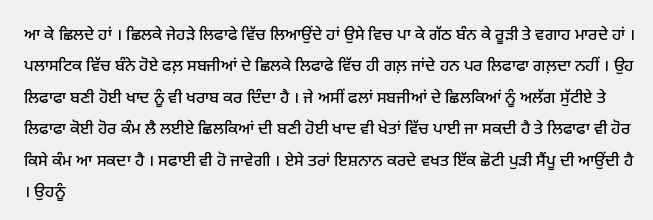ਆ ਕੇ ਛਿਲਦੇ ਹਾਂ । ਛਿਲਕੇ ਜੇਹੜੇ ਲਿਫਾਫੇ ਵਿੱਚ ਲਿਆਉਂਦੇ ਹਾਂ ਉਸੇ ਵਿਚ ਪਾ ਕੇ ਗੱਠ ਬੰਨ ਕੇ ਰੂੜੀ ਤੇ ਵਗਾਹ ਮਾਰਦੇ ਹਾਂ । ਪਲਾਸਟਿਕ ਵਿੱਚ ਬੰਨੇ ਹੋਏ ਫਲ਼ ਸਬਜੀਆਂ ਦੇ ਛਿਲਕੇ ਲਿਫਾਫੇ ਵਿੱਚ ਹੀ ਗਲ਼ ਜਾਂਦੇ ਹਨ ਪਰ ਲਿਫਾਫਾ ਗਲ਼ਦਾ ਨਹੀਂ । ਉਹ ਲਿਫਾਫਾ ਬਣੀ ਹੋਈ ਖਾਦ ਨੂੰ ਵੀ ਖਰਾਬ ਕਰ ਦਿੰਦਾ ਹੈ । ਜੇ ਅਸੀਂ ਫਲਾਂ ਸਬਜੀਆਂ ਦੇ ਛਿਲਕਿਆਂ ਨੂੰ ਅਲੱਗ ਸੁੱਟੀਏ ਤੇ ਲਿਫਾਫਾ ਕੋਈ ਹੋਰ ਕੰਮ ਲੈ ਲਈਏ ਛਿਲਕਿਆਂ ਦੀ ਬਣੀ ਹੋਈ ਖਾਦ ਵੀ ਖੇਤਾਂ ਵਿੱਚ ਪਾਈ ਜਾ ਸਕਦੀ ਹੈ ਤੇ ਲਿਫਾਫਾ ਵੀ ਹੋਰ ਕਿਸੇ ਕੰਮ ਆ ਸਕਦਾ ਹੈ । ਸਫਾਈ ਵੀ ਹੋ ਜਾਵੇਗੀ । ਏਸੇ ਤਰਾਂ ਇਸ਼ਨਾਨ ਕਰਦੇ ਵਖਤ ਇੱਕ ਛੋਟੀ ਪੁੜੀ ਸੈਂਪੂ ਦੀ ਆਉਂਦੀ ਹੈ । ਉਹਨੂੰ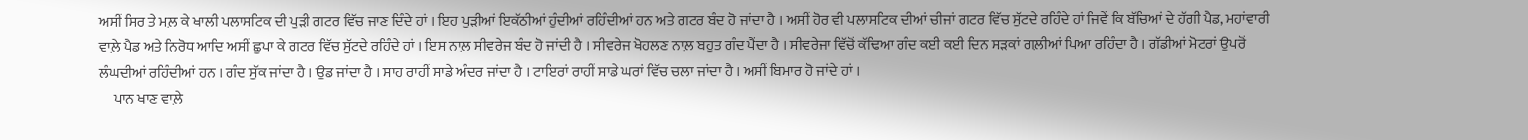ਅਸੀਂ ਸਿਰ ਤੇ ਮਲ਼ ਕੇ ਖਾਲੀ ਪਲਾਸਟਿਕ ਦੀ ਪੁੜੀ ਗਟਰ ਵਿੱਚ ਜਾਣ ਦਿੰਦੇ ਹਾਂ । ਇਹ ਪੁੜੀਆਂ ਇਕੱਠੀਆਂ ਹੁੰਦੀਆਂ ਰਹਿੰਦੀਆਂ ਹਨ ਅਤੇ ਗਟਰ ਬੰਦ ਹੋ ਜਾਂਦਾ ਹੈ । ਅਸੀਂ ਹੋਰ ਵੀ ਪਲਾਸਟਿਕ ਦੀਆਂ ਚੀਜਾਂ ਗਟਰ ਵਿੱਚ ਸੁੱਟਦੇ ਰਹਿੰਦੇ ਹਾਂ ਜਿਵੇਂ ਕਿ ਬੱਚਿਆਂ ਦੇ ਹੱਗੀ ਪੈਡ, ਮਹਾਂਵਾਰੀ ਵਾਲ਼ੇ ਪੈਡ ਅਤੇ ਨਿਰੋਧ ਆਦਿ ਅਸੀਂ ਛੁਪਾ ਕੇ ਗਟਰ ਵਿੱਚ ਸੁੱਟਦੇ ਰਹਿੰਦੇ ਹਾਂ । ਇਸ ਨਾਲ਼ ਸੀਵਰੇਜ ਬੰਦ ਹੋ ਜਾਂਦੀ ਹੈ । ਸੀਵਰੇਜ ਖੋਹਲਣ ਨਾਲ਼ ਬਹੁਤ ਗੰਦ ਪੈਂਦਾ ਹੈ । ਸੀਵਰੇਜਾ ਵਿੱਚੋਂ ਕੱਢਿਆ ਗੰਦ ਕਈ ਕਈ ਦਿਨ ਸੜਕਾਂ ਗਲ਼ੀਆਂ ਪਿਆ ਰਹਿੰਦਾ ਹੈ । ਗੱਡੀਆਂ ਮੋਟਰਾਂ ਉਪਰੋਂ ਲੰਘਦੀਆਂ ਰਹਿੰਦੀਆਂ ਹਨ । ਗੰਦ ਸੁੱਕ ਜਾਂਦਾ ਹੈ । ਉਡ ਜਾਂਦਾ ਹੈ । ਸਾਹ ਰਾਹੀਂ ਸਾਡੇ ਅੰਦਰ ਜਾਂਦਾ ਹੈ । ਟਾਇਰਾਂ ਰਾਹੀਂ ਸਾਡੇ ਘਰਾਂ ਵਿੱਚ ਚਲਾ ਜਾਂਦਾ ਹੈ । ਅਸੀਂ ਬਿਮਾਰ ਹੋ ਜਾਂਦੇ ਹਾਂ ।
     ਪਾਨ ਖਾਣ ਵਾਲ਼ੇ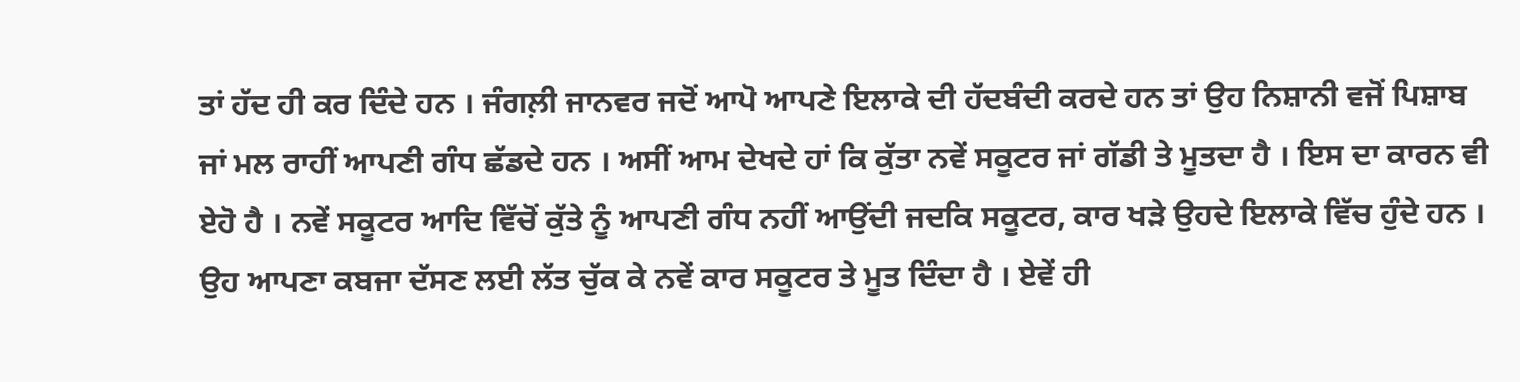ਤਾਂ ਹੱਦ ਹੀ ਕਰ ਦਿੰਦੇ ਹਨ । ਜੰਗਲ਼ੀ ਜਾਨਵਰ ਜਦੋਂ ਆਪੋ ਆਪਣੇ ਇਲਾਕੇ ਦੀ ਹੱਦਬੰਦੀ ਕਰਦੇ ਹਨ ਤਾਂ ਉਹ ਨਿਸ਼ਾਨੀ ਵਜੋਂ ਪਿਸ਼ਾਬ ਜਾਂ ਮਲ ਰਾਹੀਂ ਆਪਣੀ ਗੰਧ ਛੱਡਦੇ ਹਨ । ਅਸੀਂ ਆਮ ਦੇਖਦੇ ਹਾਂ ਕਿ ਕੁੱਤਾ ਨਵੇਂ ਸਕੂਟਰ ਜਾਂ ਗੱਡੀ ਤੇ ਮੂਤਦਾ ਹੈ । ਇਸ ਦਾ ਕਾਰਨ ਵੀ ਏਹੋ ਹੈ । ਨਵੇਂ ਸਕੂਟਰ ਆਦਿ ਵਿੱਚੋਂ ਕੁੱਤੇ ਨੂੰ ਆਪਣੀ ਗੰਧ ਨਹੀਂ ਆਉਂਦੀ ਜਦਕਿ ਸਕੂਟਰ, ਕਾਰ ਖੜੇ ਉਹਦੇ ਇਲਾਕੇ ਵਿੱਚ ਹੁੰਦੇ ਹਨ । ਉਹ ਆਪਣਾ ਕਬਜਾ ਦੱਸਣ ਲਈ ਲੱਤ ਚੁੱਕ ਕੇ ਨਵੇਂ ਕਾਰ ਸਕੂਟਰ ਤੇ ਮੂਤ ਦਿੰਦਾ ਹੈ । ਏਵੇਂ ਹੀ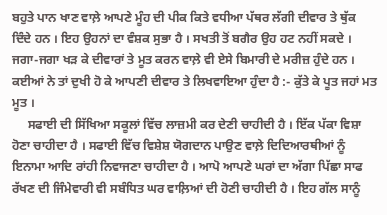ਬਹੁਤੇ ਪਾਨ ਖਾਣ ਵਾਲ਼ੇ ਆਪਣੇ ਮੂੰਹ ਦੀ ਪੀਕ ਕਿਤੇ ਵਧੀਆ ਪੱਥਰ ਲੱਗੀ ਦੀਵਾਰ ਤੇ ਥੁੱਕ ਦਿੰਦੇ ਹਨ । ਇਹ ਉਹਨਾਂ ਦਾ ਵੰਸ਼ਕ ਸੁਭਾ ਹੈ । ਸਖਤੀ ਤੋਂ ਬਗੈਰ ਉਹ ਹਟ ਨਹੀਂ ਸਕਦੇ । ਜਗਾ-ਜਗਾ ਖੜ ਕੇ ਦੀਵਾਰਾਂ ਤੇ ਮੂਤ ਕਰਨ ਵਾਲ਼ੇ ਵੀ ਏਸੇ ਬਿਮਾਰੀ ਦੇ ਮਰੀਜ਼ ਹੁੰਦੇ ਹਨ । ਕਈਆਂ ਨੇ ਤਾਂ ਦੁਖੀ ਹੋ ਕੇ ਆਪਣੀ ਦੀਵਾਰ ਤੇ ਲਿਖਵਾਇਆ ਹੁੰਦਾ ਹੈ :- ਕੁੱਤੇ ਕੇ ਪੂਤ ਜਹਾਂ ਮਤ ਮੂਤ ।
     ਸਫਾਈ ਦੀ ਸਿੱਖਿਆ ਸਕੂਲਾਂ ਵਿੱਚ ਲਾਜ਼ਮੀ ਕਰ ਦੇਣੀ ਚਾਹੀਦੀ ਹੈ । ਇੱਕ ਪੱਕਾ ਵਿਸ਼ਾ ਹੋਣਾ ਚਾਹੀਦਾ ਹੈ । ਸਫਾਈ ਵਿੱਚ ਵਿਸ਼ੇਸ਼ ਯੋਗਦਾਨ ਪਾਉਣ ਵਾਲ਼ੇ ਦਿਦਿਆਰਥੀਆਂ ਨੂੰ ਇਨਾਮਾ ਆਦਿ ਰਾਂਹੀ ਨਿਵਾਜਣਾ ਚਾਹੀਦਾ ਹੈ । ਆਪੋ ਆਪਣੇ ਘਰਾਂ ਦਾ ਅੱਗਾ ਪਿੱਛਾ ਸਾਫ ਰੱਖਣ ਦੀ ਜਿੰਮੇਵਾਰੀ ਵੀ ਸਬੰਧਿਤ ਘਰ ਵਾਲ਼ਿਆਂ ਦੀ ਹੋਣੀ ਚਾਹੀਦੀ ਹੈ । ਇਹ ਗੱਲ ਸਾਨੂੰ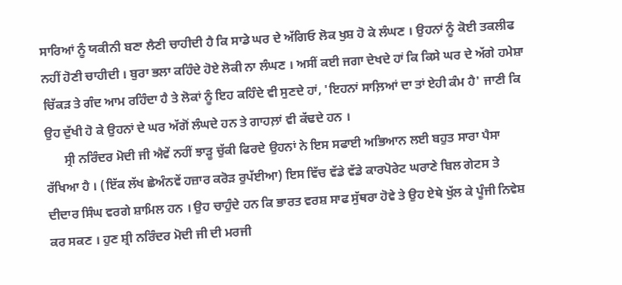ਸਾਰਿਆਂ ਨੂੰ ਯਕੀਨੀ ਬਣਾ ਲੈਣੀ ਚਾਹੀਦੀ ਹੈ ਕਿ ਸਾਡੇ ਘਰ ਦੇ ਅੱਗਿਓ ਲੋਕ ਖੁਸ਼ ਹੋ ਕੇ ਲੰਘਣ । ਉਹਨਾਂ ਨੂੰ ਕੋਈ ਤਕਲੀਫ ਨਹੀਂ ਹੋਣੀ ਚਾਹੀਦੀ । ਬੁਰਾ ਭਲਾ ਕਹਿੰਦੇ ਹੋਏ ਲੋਕੀ ਨਾ ਲੰਘਣ । ਅਸੀਂ ਕਈ ਜਗਾ ਦੇਖਦੇ ਹਾਂ ਕਿ ਕਿਸੇ ਘਰ ਦੇ ਅੱਗੇ ਹਮੇਸ਼ਾ ਚਿੱਕੜ ਤੇ ਗੰਦ ਆਮ ਰਹਿੰਦਾ ਹੈ ਤੇ ਲੋਕਾਂ ਨੂੰ ਇਹ ਕਹਿੰਦੇ ਵੀ ਸੁਣਦੇ ਹਾਂ, 'ਇਹਨਾਂ ਸਾਲ਼ਿਆਂ ਦਾ ਤਾਂ ਏਹੀ ਕੰਮ ਹੈ' ਜਾਣੀ ਕਿ ਉਹ ਦੁੱਖੀ ਹੋ ਕੇ ਉਹਨਾਂ ਦੇ ਘਰ ਅੱਗੋਂ ਲੰਘਦੇ ਹਨ ਤੇ ਗਾਹਲ਼ਾਂ ਵੀ ਕੱਢਦੇ ਹਨ ।
      ਸ੍ਰੀ ਨਰਿੰਦਰ ਮੋਦੀ ਜੀ ਐਵੇਂ ਨਹੀਂ ਝਾੜੂ ਚੁੱਕੀ ਫਿਰਦੇ ਉਹਨਾਂ ਨੇ ਇਸ ਸਫਾਈ ਅਭਿਆਨ ਲਈ ਬਹੁਤ ਸਾਰਾ ਪੈਸਾ ਰੱਖਿਆ ਹੈ । (ਇੱਕ ਲੱਖ ਛੇਅੰਨਵੇਂ ਹਜ਼ਾਰ ਕਰੋੜ ਰੁਪੱਈਆ) ਇਸ ਵਿੱਚ ਵੱਡੇ ਵੱਡੇ ਕਾਰਪੋਰੇਟ ਘਰਾਣੇ ਬਿਲ ਗੇਟਸ ਤੇ ਦੀਦਾਰ ਸਿੰਘ ਵਰਗੇ ਸ਼ਾਮਿਲ ਹਨ । ਉਹ ਚਾਹੁੰਦੇ ਹਨ ਕਿ ਭਾਰਤ ਵਰਸ਼ ਸਾਫ ਸੁੱਥਰਾ ਹੋਵੇ ਤੇ ਉਹ ਏਥੇ ਖੁੱਲ ਕੇ ਪੂੰਜੀ ਨਿਵੇਸ਼ ਕਰ ਸਕਣ । ਹੁਣ ਸ਼੍ਰੀ ਨਰਿੰਦਰ ਮੋਦੀ ਜੀ ਦੀ ਮਰਜੀ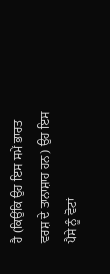ਹੈ (ਕਿਉਂਕਿ ਉਹ ਇਸ ਸਮੇਂ ਭਾਰਤ ਵਰਸ਼ ਦੇ ਤਾਨਾਸ਼ਾਹ ਹਨ) ਉਹ ਇਸ ਪੈਸੇ ਨੂੰ ਵੋਟਾਂ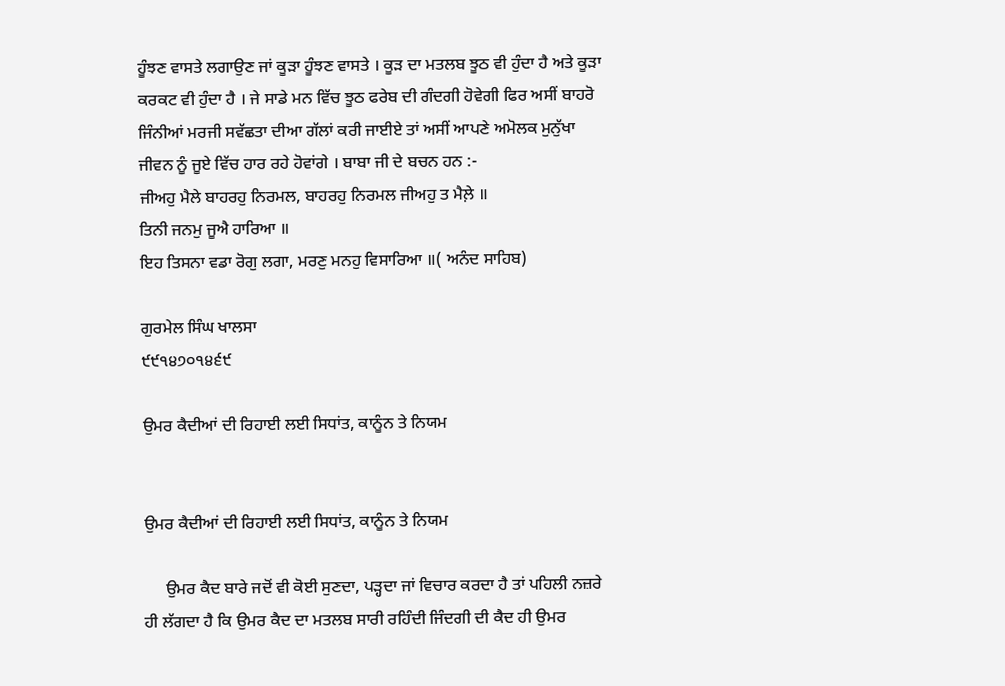ਹੂੰਝਣ ਵਾਸਤੇ ਲਗਾਉਣ ਜਾਂ ਕੂੜਾ ਹੂੰਝਣ ਵਾਸਤੇ । ਕੂੜ ਦਾ ਮਤਲਬ ਝੂਠ ਵੀ ਹੁੰਦਾ ਹੈ ਅਤੇ ਕੂੜਾ ਕਰਕਟ ਵੀ ਹੁੰਦਾ ਹੈ । ਜੇ ਸਾਡੇ ਮਨ ਵਿੱਚ ਝੂਠ ਫਰੇਬ ਦੀ ਗੰਦਗੀ ਹੋਵੇਗੀ ਫਿਰ ਅਸੀਂ ਬਾਹਰੋ ਜਿੰਨੀਆਂ ਮਰਜੀ ਸਵੱਛਤਾ ਦੀਆ ਗੱਲਾਂ ਕਰੀ ਜਾਈਏ ਤਾਂ ਅਸੀਂ ਆਪਣੇ ਅਮੋਲਕ ਮੁਨੁੱਖਾ ਜੀਵਨ ਨੂੰ ਜੂਏ ਵਿੱਚ ਹਾਰ ਰਹੇ ਹੋਵਾਂਗੇ । ਬਾਬਾ ਜੀ ਦੇ ਬਚਨ ਹਨ :-
ਜੀਅਹੁ ਮੈਲੇ ਬਾਹਰਹੁ ਨਿਰਮਲ, ਬਾਹਰਹੁ ਨਿਰਮਲ ਜੀਅਹੁ ਤ ਮੈਲ਼ੇ ॥
ਤਿਨੀ ਜਨਮੁ ਜੂਐ ਹਾਰਿਆ ॥
ਇਹ ਤਿਸਨਾ ਵਡਾ ਰੋਗੁ ਲਗਾ, ਮਰਣੁ ਮਨਹੁ ਵਿਸਾਰਿਆ ॥( ਅਨੰਦ ਸਾਹਿਬ)

ਗੁਰਮੇਲ ਸਿੰਘ ਖਾਲਸਾ
੯੯੧੪੭੦੧੪੬੯

ਉਮਰ ਕੈਦੀਆਂ ਦੀ ਰਿਹਾਈ ਲਈ ਸਿਧਾਂਤ, ਕਾਨੂੰਨ ਤੇ ਨਿਯਮ


ਉਮਰ ਕੈਦੀਆਂ ਦੀ ਰਿਹਾਈ ਲਈ ਸਿਧਾਂਤ, ਕਾਨੂੰਨ ਤੇ ਨਿਯਮ

     ਉਮਰ ਕੈਦ ਬਾਰੇ ਜਦੋਂ ਵੀ ਕੋਈ ਸੁਣਦਾ, ਪੜ੍ਹਦਾ ਜਾਂ ਵਿਚਾਰ ਕਰਦਾ ਹੈ ਤਾਂ ਪਹਿਲੀ ਨਜ਼ਰੇ ਹੀ ਲੱਗਦਾ ਹੈ ਕਿ ਉਮਰ ਕੈਦ ਦਾ ਮਤਲਬ ਸਾਰੀ ਰਹਿੰਦੀ ਜਿੰਦਗੀ ਦੀ ਕੈਦ ਹੀ ਉਮਰ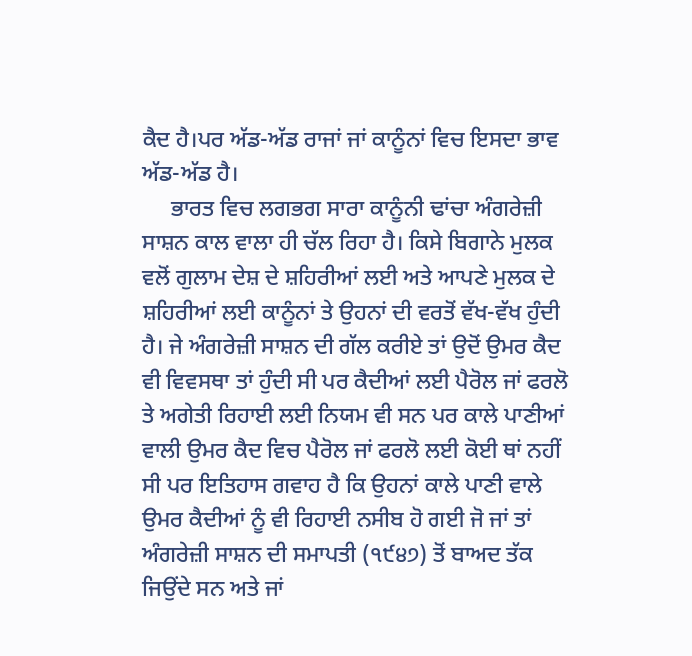ਕੈਦ ਹੈ।ਪਰ ਅੱਡ-ਅੱਡ ਰਾਜਾਂ ਜਾਂ ਕਾਨੂੰਨਾਂ ਵਿਚ ਇਸਦਾ ਭਾਵ ਅੱਡ-ਅੱਡ ਹੈ।
     ਭਾਰਤ ਵਿਚ ਲਗਭਗ ਸਾਰਾ ਕਾਨੂੰਨੀ ਢਾਂਚਾ ਅੰਗਰੇਜ਼ੀ ਸਾਸ਼ਨ ਕਾਲ ਵਾਲਾ ਹੀ ਚੱਲ ਰਿਹਾ ਹੈ। ਕਿਸੇ ਬਿਗਾਨੇ ਮੁਲਕ ਵਲੋਂ ਗੁਲਾਮ ਦੇਸ਼ ਦੇ ਸ਼ਹਿਰੀਆਂ ਲਈ ਅਤੇ ਆਪਣੇ ਮੁਲਕ ਦੇ ਸ਼ਹਿਰੀਆਂ ਲਈ ਕਾਨੂੰਨਾਂ ਤੇ ਉਹਨਾਂ ਦੀ ਵਰਤੋਂ ਵੱਖ-ਵੱਖ ਹੁੰਦੀ ਹੈ। ਜੇ ਅੰਗਰੇਜ਼ੀ ਸਾਸ਼ਨ ਦੀ ਗੱਲ ਕਰੀਏ ਤਾਂ ਉਦੋਂ ਉਮਰ ਕੈਦ ਵੀ ਵਿਵਸਥਾ ਤਾਂ ਹੁੰਦੀ ਸੀ ਪਰ ਕੈਦੀਆਂ ਲਈ ਪੈਰੋਲ ਜਾਂ ਫਰਲੋ ਤੇ ਅਗੇਤੀ ਰਿਹਾਈ ਲਈ ਨਿਯਮ ਵੀ ਸਨ ਪਰ ਕਾਲੇ ਪਾਣੀਆਂ ਵਾਲੀ ਉਮਰ ਕੈਦ ਵਿਚ ਪੈਰੋਲ ਜਾਂ ਫਰਲੋ ਲਈ ਕੋਈ ਥਾਂ ਨਹੀਂ ਸੀ ਪਰ ਇਤਿਹਾਸ ਗਵਾਹ ਹੈ ਕਿ ਉਹਨਾਂ ਕਾਲੇ ਪਾਣੀ ਵਾਲੇ ਉਮਰ ਕੈਦੀਆਂ ਨੂੰ ਵੀ ਰਿਹਾਈ ਨਸੀਬ ਹੋ ਗਈ ਜੋ ਜਾਂ ਤਾਂ ਅੰਗਰੇਜ਼ੀ ਸਾਸ਼ਨ ਦੀ ਸਮਾਪਤੀ (੧੯੪੭) ਤੋਂ ਬਾਅਦ ਤੱਕ ਜਿਉਂਦੇ ਸਨ ਅਤੇ ਜਾਂ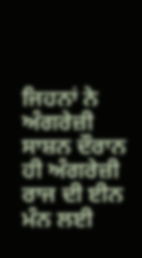ਜਿਹਨਾਂ ਨੇ ਅੰਗਰੇਜ਼ੀ ਸਾਸ਼ਨ ਦੌਰਾਨ ਹੀ ਅੰਗਰੇਜ਼ੀ ਰਾਜ ਦੀ ਈਨ ਮੰਨ ਲਈ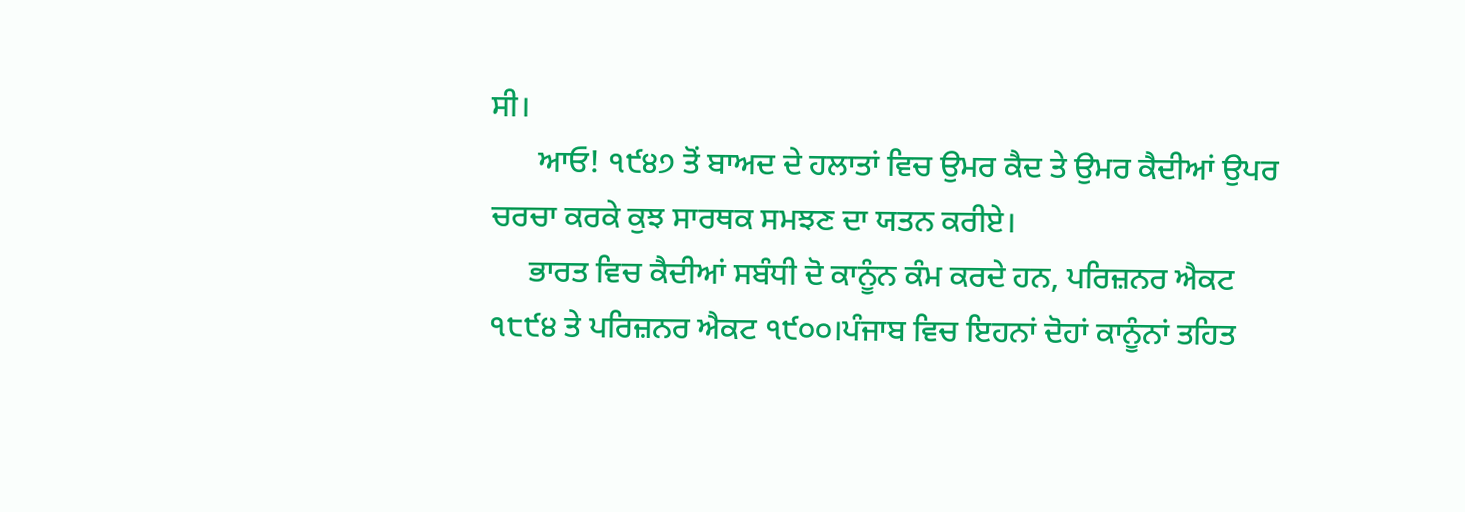ਸੀ।
      ਆਓ! ੧੯੪੭ ਤੋਂ ਬਾਅਦ ਦੇ ਹਲਾਤਾਂ ਵਿਚ ਉਮਰ ਕੈਦ ਤੇ ਉਮਰ ਕੈਦੀਆਂ ਉਪਰ ਚਰਚਾ ਕਰਕੇ ਕੁਝ ਸਾਰਥਕ ਸਮਝਣ ਦਾ ਯਤਨ ਕਰੀਏ।
     ਭਾਰਤ ਵਿਚ ਕੈਦੀਆਂ ਸਬੰਧੀ ਦੋ ਕਾਨੂੰਨ ਕੰਮ ਕਰਦੇ ਹਨ, ਪਰਿਜ਼ਨਰ ਐਕਟ ੧੮੯੪ ਤੇ ਪਰਿਜ਼ਨਰ ਐਕਟ ੧੯੦੦।ਪੰਜਾਬ ਵਿਚ ਇਹਨਾਂ ਦੋਹਾਂ ਕਾਨੂੰਨਾਂ ਤਹਿਤ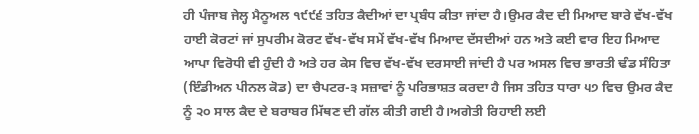ਹੀ ਪੰਜਾਬ ਜੇਲ੍ਹ ਮੈਨੂਅਲ ੧੯੯੬ ਤਹਿਤ ਕੈਦੀਆਂ ਦਾ ਪ੍ਰਬੰਧ ਕੀਤਾ ਜਾਂਦਾ ਹੈ।ਉਮਰ ਕੈਦ ਦੀ ਮਿਆਦ ਬਾਰੇ ਵੱਖ-ਵੱਖ ਹਾਈ ਕੋਰਟਾਂ ਜਾਂ ਸੁਪਰੀਮ ਕੋਰਟ ਵੱਖ-ਵੱਖ ਸਮੇਂ ਵੱਖ-ਵੱਖ ਮਿਆਦ ਦੱਸਦੀਆਂ ਹਨ ਅਤੇ ਕਈ ਵਾਰ ਇਹ ਮਿਆਦ ਆਪਾ ਵਿਰੋਧੀ ਵੀ ਹੁੰਦੀ ਹੈ ਅਤੇ ਹਰ ਕੇਸ ਵਿਚ ਵੱਖ-ਵੱਖ ਦਰਸਾਈ ਜਾਂਦੀ ਹੈ ਪਰ ਅਸਲ ਵਿਚ ਭਾਰਤੀ ਢੰਡ ਸੰਹਿਤਾ (ਇੰਡੀਅਨ ਪੀਨਲ ਕੋਡ) ਦਾ ਚੈਪਟਰ-੩ ਸਜ਼ਾਵਾਂ ਨੂੰ ਪਰਿਭਾਸ਼ਤ ਕਰਦਾ ਹੈ ਜਿਸ ਤਹਿਤ ਧਾਰਾ ੫੭ ਵਿਚ ਉਮਰ ਕੈਦ ਨੂੰ ੨੦ ਸਾਲ ਕੈਦ ਦੇ ਬਰਾਬਰ ਮਿੱਥਣ ਦੀ ਗੱਲ ਕੀਤੀ ਗਈ ਹੈ।ਅਗੇਤੀ ਰਿਹਾਈ ਲਈ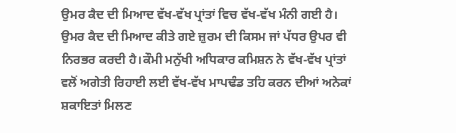ਉਮਰ ਕੈਦ ਦੀ ਮਿਆਦ ਵੱਖ-ਵੱਖ ਪ੍ਰਾਂਤਾਂ ਵਿਚ ਵੱਖ-ਵੱਖ ਮੰਨੀ ਗਈ ਹੈ। ਉਮਰ ਕੈਦ ਦੀ ਮਿਆਦ ਕੀਤੇ ਗਏ ਜ਼ੁਰਮ ਦੀ ਕਿਸਮ ਜਾਂ ਪੱਧਰ ਉਪਰ ਵੀ ਨਿਰਭਰ ਕਰਦੀ ਹੈ।ਕੌਮੀ ਮਨੁੱਖੀ ਅਧਿਕਾਰ ਕਮਿਸ਼ਨ ਨੇ ਵੱਖ-ਵੱਖ ਪ੍ਰਾਂਤਾਂ ਵਲੋਂ ਅਗੇਤੀ ਰਿਹਾਈ ਲਈ ਵੱਖ-ਵੱਖ ਮਾਪਢੰਡ ਤਹਿ ਕਰਨ ਦੀਆਂ ਅਨੇਕਾਂ ਸ਼ਕਾਇਤਾਂ ਮਿਲਣ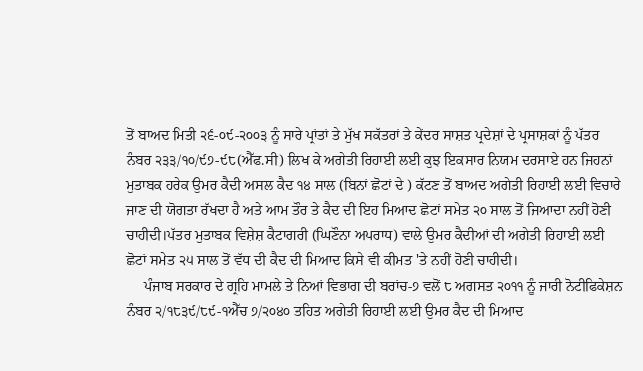ਤੋਂ ਬਾਅਦ ਮਿਤੀ ੨੬-੦੯-੨੦੦੩ ਨੂੰ ਸਾਰੇ ਪ੍ਰਾਂਤਾਂ ਤੇ ਮੁੱਖ ਸਕੱਤਰਾਂ ਤੇ ਕੇਂਦਰ ਸਾਸ਼ਤ ਪ੍ਰਦੇਸ਼ਾਂ ਦੇ ਪ੍ਰਸਾਸ਼ਕਾਂ ਨੂੰ ਪੱਤਰ ਨੰਬਰ ੨੩੩/੧੦/੯੭-੯੮(ਐੱਫ.ਸੀ) ਲਿਖ ਕੇ ਅਗੇਤੀ ਰਿਹਾਈ ਲਈ ਕੁਝ ਇਕਸਾਰ ਨਿਯਮ ਦਰਸਾਏ ਹਨ ਜਿਹਨਾਂ ਮੁਤਾਬਕ ਹਰੇਕ ਉਮਰ ਕੈਦੀ ਅਸਲ ਕੈਦ ੧੪ ਸਾਲ (ਬਿਨਾਂ ਛੋਟਾਂ ਦੇ ) ਕੱਟਣ ਤੋਂ ਬਾਅਦ ਅਗੇਤੀ ਰਿਹਾਈ ਲਈ ਵਿਚਾਰੇ ਜਾਣ ਦੀ ਯੋਗਤਾ ਰੱਖਦਾ ਹੈ ਅਤੇ ਆਮ ਤੌਰ ਤੇ ਕੈਦ ਦੀ ਇਹ ਮਿਆਦ ਛੋਟਾਂ ਸਮੇਤ ੨੦ ਸਾਲ ਤੋਂ ਜਿਆਦਾ ਨਹੀਂ ਹੋਣੀ ਚਾਹੀਦੀ।ਪੱਤਰ ਮੁਤਾਬਕ ਵਿਸ਼ੇਸ਼ ਕੈਟਾਗਰੀ (ਘਿਣੌਨਾ ਅਪਰਾਧ) ਵਾਲੇ ਉਮਰ ਕੈਦੀਆਂ ਦੀ ਅਗੇਤੀ ਰਿਹਾਈ ਲਈ ਛੋਟਾਂ ਸਮੇਤ ੨੫ ਸਾਲ ਤੋਂ ਵੱਧ ਦੀ ਕੈਦ ਦੀ ਮਿਆਦ ਕਿਸੇ ਵੀ ਕੀਮਤ 'ਤੇ ਨਹੀਂ ਹੋਣੀ ਚਾਹੀਦੀ।
     ਪੰਜਾਬ ਸਰਕਾਰ ਦੇ ਗ੍ਰਹਿ ਮਾਮਲੇ ਤੇ ਨਿਆਂ ਵਿਭਾਗ ਦੀ ਬਰਾਂਚ-੭ ਵਲੋਂ ੮ ਅਗਸਤ ੨੦੧੧ ਨੂੰ ਜਾਰੀ ਨੋਟੀਫਿਕੇਸ਼ਨ ਨੰਬਰ ੨/੧੮੩੯/੮੯-੧ਐੱਚ ੭/੨੦੪੦ ਤਹਿਤ ਅਗੇਤੀ ਰਿਹਾਈ ਲਈ ਉਮਰ ਕੈਦ ਦੀ ਮਿਆਦ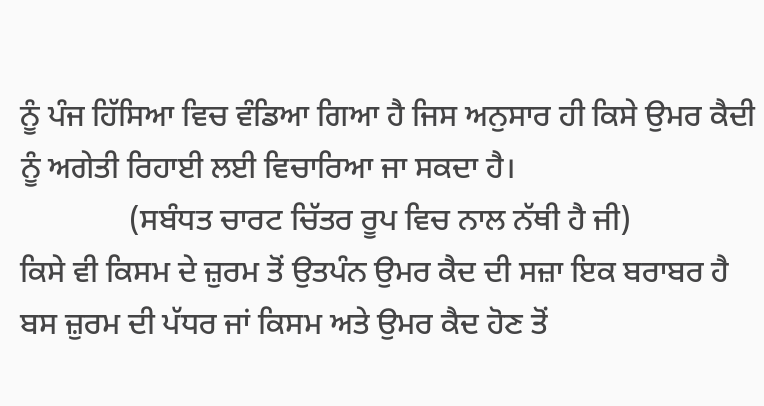ਨੂੰ ਪੰਜ ਹਿੱਸਿਆ ਵਿਚ ਵੰਡਿਆ ਗਿਆ ਹੈ ਜਿਸ ਅਨੁਸਾਰ ਹੀ ਕਿਸੇ ਉਮਰ ਕੈਦੀ ਨੂੰ ਅਗੇਤੀ ਰਿਹਾਈ ਲਈ ਵਿਚਾਰਿਆ ਜਾ ਸਕਦਾ ਹੈ।
              (ਸਬੰਧਤ ਚਾਰਟ ਚਿੱਤਰ ਰੂਪ ਵਿਚ ਨਾਲ ਨੱਥੀ ਹੈ ਜੀ)
ਕਿਸੇ ਵੀ ਕਿਸਮ ਦੇ ਜ਼ੁਰਮ ਤੋਂ ਉਤਪੰਨ ਉਮਰ ਕੈਦ ਦੀ ਸਜ਼ਾ ਇਕ ਬਰਾਬਰ ਹੈ ਬਸ ਜ਼ੁਰਮ ਦੀ ਪੱਧਰ ਜਾਂ ਕਿਸਮ ਅਤੇ ਉਮਰ ਕੈਦ ਹੋਣ ਤੋਂ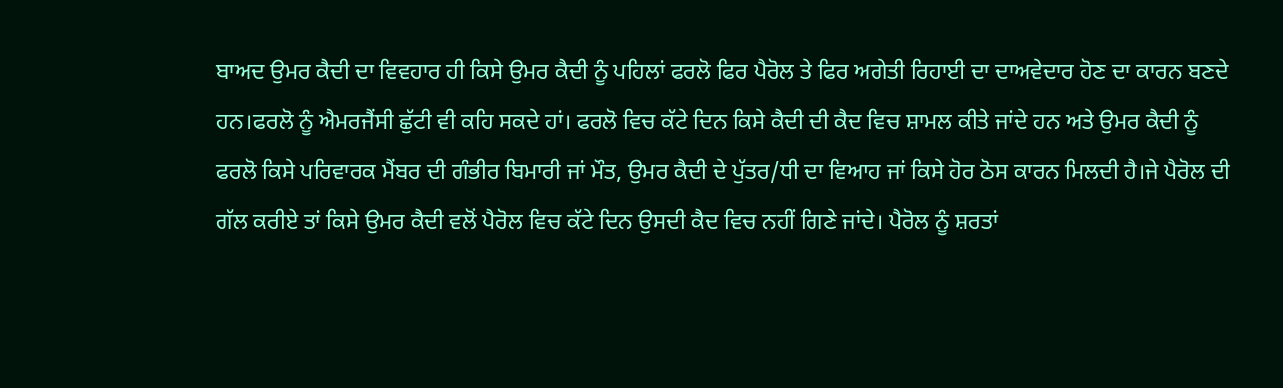ਬਾਅਦ ਉਮਰ ਕੈਦੀ ਦਾ ਵਿਵਹਾਰ ਹੀ ਕਿਸੇ ਉਮਰ ਕੈਦੀ ਨੂੰ ਪਹਿਲਾਂ ਫਰਲੋ ਫਿਰ ਪੈਰੋਲ ਤੇ ਫਿਰ ਅਗੇਤੀ ਰਿਹਾਈ ਦਾ ਦਾਅਵੇਦਾਰ ਹੋਣ ਦਾ ਕਾਰਨ ਬਣਦੇ ਹਨ।ਫਰਲੋ ਨੂੰ ਐਮਰਜੈਂਸੀ ਛੁੱਟੀ ਵੀ ਕਹਿ ਸਕਦੇ ਹਾਂ। ਫਰਲੋ ਵਿਚ ਕੱਟੇ ਦਿਨ ਕਿਸੇ ਕੈਦੀ ਦੀ ਕੈਦ ਵਿਚ ਸ਼ਾਮਲ ਕੀਤੇ ਜਾਂਦੇ ਹਨ ਅਤੇ ਉਮਰ ਕੈਦੀ ਨੂੰ ਫਰਲੋ ਕਿਸੇ ਪਰਿਵਾਰਕ ਮੈਂਬਰ ਦੀ ਗੰਭੀਰ ਬਿਮਾਰੀ ਜਾਂ ਮੌਤ, ਉਮਰ ਕੈਦੀ ਦੇ ਪੁੱਤਰ/ਧੀ ਦਾ ਵਿਆਹ ਜਾਂ ਕਿਸੇ ਹੋਰ ਠੋਸ ਕਾਰਨ ਮਿਲਦੀ ਹੈ।ਜੇ ਪੈਰੋਲ ਦੀ ਗੱਲ ਕਰੀਏ ਤਾਂ ਕਿਸੇ ਉਮਰ ਕੈਦੀ ਵਲੋਂ ਪੈਰੋਲ ਵਿਚ ਕੱਟੇ ਦਿਨ ਉਸਦੀ ਕੈਦ ਵਿਚ ਨਹੀਂ ਗਿਣੇ ਜਾਂਦੇ। ਪੈਰੋਲ ਨੂੰ ਸ਼ਰਤਾਂ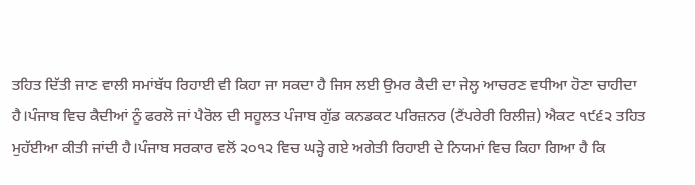ਤਹਿਤ ਦਿੱਤੀ ਜਾਣ ਵਾਲੀ ਸਮਾਂਬੱਧ ਰਿਹਾਈ ਵੀ ਕਿਹਾ ਜਾ ਸਕਦਾ ਹੈ ਜਿਸ ਲਈ ਉਮਰ ਕੈਦੀ ਦਾ ਜੇਲ੍ਹ ਆਚਰਣ ਵਧੀਆ ਹੋਣਾ ਚਾਹੀਦਾ ਹੈ।ਪੰਜਾਬ ਵਿਚ ਕੈਦੀਆਂ ਨੂੰ ਫਰਲੋ ਜਾਂ ਪੈਰੋਲ ਦੀ ਸਹੂਲਤ ਪੰਜਾਬ ਗੁੱਡ ਕਨਡਕਟ ਪਰਿਜ਼ਨਰ (ਟੈਂਪਰੇਰੀ ਰਿਲੀਜ਼) ਐਕਟ ੧੯੬੨ ਤਹਿਤ ਮੁਹੱਈਆ ਕੀਤੀ ਜਾਂਦੀ ਹੈ।ਪੰਜਾਬ ਸਰਕਾਰ ਵਲੋਂ ੨੦੧੨ ਵਿਚ ਘੜ੍ਹੇ ਗਏ ਅਗੇਤੀ ਰਿਹਾਈ ਦੇ ਨਿਯਮਾਂ ਵਿਚ ਕਿਹਾ ਗਿਆ ਹੈ ਕਿ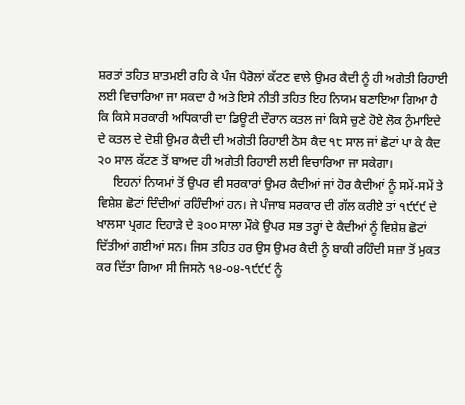ਸ਼ਰਤਾਂ ਤਹਿਤ ਸ਼ਾਤਮਈ ਰਹਿ ਕੇ ਪੰਜ ਪੈਰੋਲਾਂ ਕੱਟਣ ਵਾਲੇ ਉਮਰ ਕੈਦੀ ਨੂੰ ਹੀ ਅਗੇਤੀ ਰਿਹਾਈ ਲਈ ਵਿਚਾਰਿਆ ਜਾ ਸਕਦਾ ਹੈ ਅਤੇ ਇਸੇ ਨੀਤੀ ਤਹਿਤ ਇਹ ਨਿਯਮ ਬਣਾਇਆ ਗਿਆ ਹੈ ਕਿ ਕਿਸੇ ਸਰਕਾਰੀ ਅਧਿਕਾਰੀ ਦਾ ਡਿਊਟੀ ਦੌਰਾਨ ਕਤਲ ਜਾਂ ਕਿਸੇ ਚੁਣੇ ਹੋਏ ਲੋਕ ਨੁੰਮਾਇਦੇ ਦੇ ਕਤਲ ਦੇ ਦੋਸ਼ੀ ਉਮਰ ਕੈਦੀ ਦੀ ਅਗੇਤੀ ਰਿਹਾਈ ਠੋਸ ਕੈਦ ੧੮ ਸਾਲ ਜਾਂ ਛੋਟਾਂ ਪਾ ਕੇ ਕੈਦ ੨੦ ਸਾਲ ਕੱਟਣ ਤੋਂ ਬਾਅਦ ਹੀ ਅਗੇਤੀ ਰਿਹਾਈ ਲਈ ਵਿਚਾਰਿਆ ਜਾ ਸਕੇਗਾ।
     ਇਹਨਾਂ ਨਿਯਮਾਂ ਤੋਂ ਉਪਰ ਵੀ ਸਰਕਾਰਾਂ ਉਮਰ ਕੈਦੀਆਂ ਜਾਂ ਹੋਰ ਕੈਦੀਆਂ ਨੂੰ ਸਮੇਂ-ਸਮੇਂ ਤੇ ਵਿਸ਼ੇਸ਼ ਛੋਟਾਂ ਦਿੰਦੀਆਂ ਰਹਿੰਦੀਆਂ ਹਨ। ਜੇ ਪੰਜਾਬ ਸਰਕਾਰ ਦੀ ਗੱਲ ਕਰੀਏ ਤਾਂ ੧੯੯੯ ਦੇ ਖਾਲਸਾ ਪ੍ਰਗਟ ਦਿਹਾੜੇ ਦੇ ੩੦੦ ਸਾਲਾ ਮੌਕੇ ਉਪਰ ਸਭ ਤਰ੍ਹਾਂ ਦੇ ਕੈਦੀਆਂ ਨੂੰ ਵਿਸ਼ੇਸ਼ ਛੋਟਾਂ ਦਿੱਤੀਆਂ ਗਈਆਂ ਸਨ। ਜਿਸ ਤਹਿਤ ਹਰ ਉਸ ਉਮਰ ਕੈਦੀ ਨੂੰ ਬਾਕੀ ਰਹਿੰਦੀ ਸਜ਼ਾ ਤੋਂ ਮੁਕਤ ਕਰ ਦਿੱਤਾ ਗਿਆ ਸੀ ਜਿਸਨੇ ੧੪-੦੪-੧੯੯੯ ਨੂੰ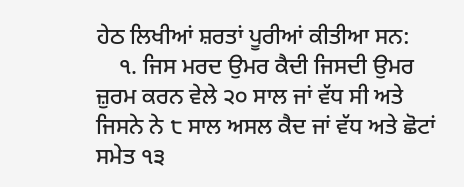ਹੇਠ ਲਿਖੀਆਂ ਸ਼ਰਤਾਂ ਪੂਰੀਆਂ ਕੀਤੀਆ ਸਨ:
    ੧. ਜਿਸ ਮਰਦ ਉਮਰ ਕੈਦੀ ਜਿਸਦੀ ਉਮਰ ਜ਼ੁਰਮ ਕਰਨ ਵੇਲੇ ੨੦ ਸਾਲ ਜਾਂ ਵੱਧ ਸੀ ਅਤੇ ਜਿਸਨੇ ਨੇ ੮ ਸਾਲ ਅਸਲ ਕੈਦ ਜਾਂ ਵੱਧ ਅਤੇ ਛੋਟਾਂ ਸਮੇਤ ੧੩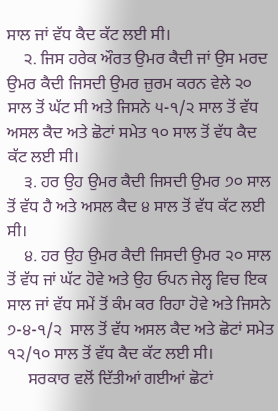ਸਾਲ ਜਾਂ ਵੱਧ ਕੈਦ ਕੱਟ ਲਈ ਸੀ।
    ੨. ਜਿਸ ਹਰੇਕ ਔਰਤ ਉਮਰ ਕੈਦੀ ਜਾਂ ਉਸ ਮਰਦ ਉਮਰ ਕੈਦੀ ਜਿਸਦੀ ਉਮਰ ਜ਼ੁਰਮ ਕਰਨ ਵੇਲੇ ੨੦ ਸਾਲ ਤੋਂ ਘੱਟ ਸੀ ਅਤੇ ਜਿਸਨੇ ੫-੧/੨ ਸਾਲ ਤੋਂ ਵੱਧ ਅਸਲ ਕੈਦ ਅਤੇ ਛੋਟਾਂ ਸਮੇਤ ੧੦ ਸਾਲ ਤੋਂ ਵੱਧ ਕੈਦ ਕੱਟ ਲਈ ਸੀ।
    ੩. ਹਰ ਉਹ ਉਮਰ ਕੈਦੀ ਜਿਸਦੀ ਉਮਰ ੭੦ ਸਾਲ ਤੋਂ ਵੱਧ ਹੈ ਅਤੇ ਅਸਲ ਕੈਦ ੪ ਸਾਲ ਤੋਂ ਵੱਧ ਕੱਟ ਲਈ ਸੀ।
    ੪. ਹਰ ਉਹ ਉਮਰ ਕੈਦੀ ਜਿਸਦੀ ਉਮਰ ੨੦ ਸਾਲ ਤੋਂ ਵੱਧ ਜਾਂ ਘੱਟ ਹੋਵੇ ਅਤੇ ਉਹ ਓਪਨ ਜੇਲ੍ਹ ਵਿਚ ਇਕ ਸਾਲ ਜਾਂ ਵੱਧ ਸਮੇਂ ਤੋਂ ਕੰਮ ਕਰ ਰਿਹਾ ਹੋਵੇ ਅਤੇ ਜਿਸਨੇ ੭-੪-੧/੨  ਸਾਲ ਤੋਂ ਵੱਧ ਅਸਲ ਕੈਦ ਅਤੇ ਛੋਟਾਂ ਸਮੇਤ ੧੨/੧੦ ਸਾਲ ਤੋਂ ਵੱਧ ਕੈਦ ਕੱਟ ਲਈ ਸੀ।
     ਸਰਕਾਰ ਵਲੋਂ ਦਿੱਤੀਆਂ ਗਈਆਂ ਛੋਟਾਂ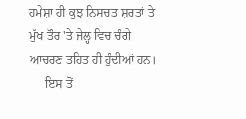ਹਮੇਸ਼ਾ ਹੀ ਕੁਝ ਨਿਸਚਤ ਸ਼ਰਤਾਂ ਤੇ ਮੁੱਖ ਤੌਰ 'ਤੇ ਜੇਲ੍ਹ ਵਿਚ ਚੰਗੇ ਆਚਰਣ ਤਹਿਤ ਹੀ ਹੁੰਦੀਆਂ ਹਨ।
     ਇਸ ਤੋਂ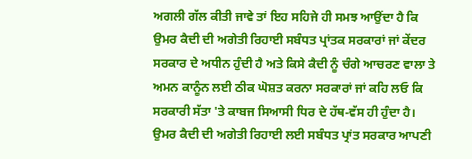ਅਗਲੀ ਗੱਲ ਕੀਤੀ ਜਾਵੇ ਤਾਂ ਇਹ ਸਹਿਜੇ ਹੀ ਸਮਝ ਆਉਂਦਾ ਹੈ ਕਿ ਉਮਰ ਕੈਦੀ ਦੀ ਅਗੇਤੀ ਰਿਹਾਈ ਸਬੰਧਤ ਪ੍ਰਾਂਤਕ ਸਰਕਾਰਾਂ ਜਾਂ ਕੇਂਦਰ ਸਰਕਾਰ ਦੇ ਅਧੀਨ ਹੁੰਦੀ ਹੈ ਅਤੇ ਕਿਸੇ ਕੈਦੀ ਨੂੰ ਚੰਗੇ ਆਚਰਣ ਵਾਲਾ ਤੇ ਅਮਨ ਕਾਨੂੰਨ ਲਈ ਠੀਕ ਘੋਸ਼ਤ ਕਰਨਾ ਸਰਕਾਰਾਂ ਜਾਂ ਕਹਿ ਲਓ ਕਿ ਸਰਕਾਰੀ ਸੱਤਾ 'ਤੇ ਕਾਬਜ ਸਿਆਸੀ ਧਿਰ ਦੇ ਹੱਥ-ਵੱਸ ਹੀ ਹੁੰਦਾ ਹੈ। ਉਮਰ ਕੈਦੀ ਦੀ ਅਗੇਤੀ ਰਿਹਾਈ ਲਈ ਸਬੰਧਤ ਪ੍ਰਾਂਤ ਸਰਕਾਰ ਆਪਣੀ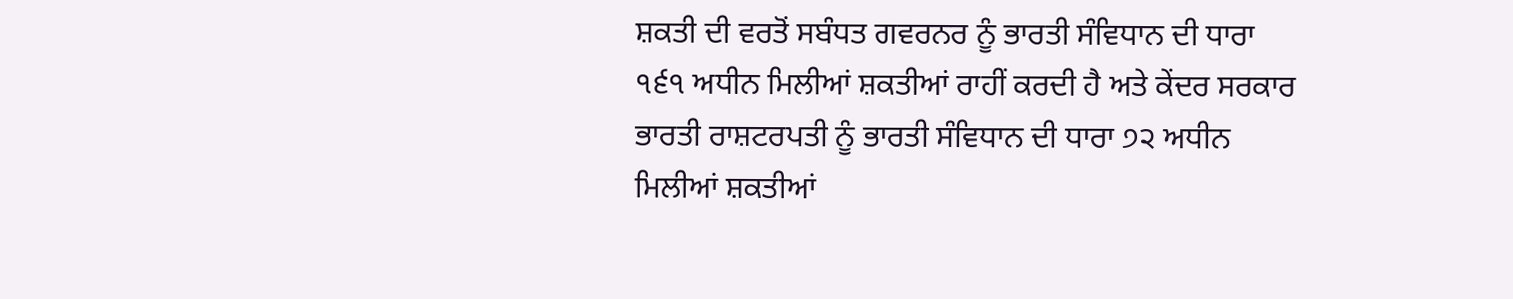ਸ਼ਕਤੀ ਦੀ ਵਰਤੋਂ ਸਬੰਧਤ ਗਵਰਨਰ ਨੂੰ ਭਾਰਤੀ ਸੰਵਿਧਾਨ ਦੀ ਧਾਰਾ ੧੬੧ ਅਧੀਨ ਮਿਲੀਆਂ ਸ਼ਕਤੀਆਂ ਰਾਹੀਂ ਕਰਦੀ ਹੈ ਅਤੇ ਕੇਂਦਰ ਸਰਕਾਰ ਭਾਰਤੀ ਰਾਸ਼ਟਰਪਤੀ ਨੂੰ ਭਾਰਤੀ ਸੰਵਿਧਾਨ ਦੀ ਧਾਰਾ ੭੨ ਅਧੀਨ ਮਿਲੀਆਂ ਸ਼ਕਤੀਆਂ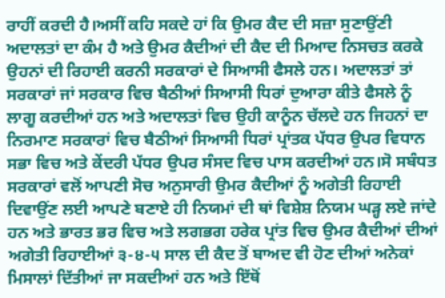ਰਾਹੀਂ ਕਰਦੀ ਹੈ।ਅਸੀਂ ਕਹਿ ਸਕਦੇ ਹਾਂ ਕਿ ਉਮਰ ਕੈਦ ਦੀ ਸਜ਼ਾ ਸੁਣਾਉਂਣੀ ਅਦਾਲਤਾਂ ਦਾ ਕੰਮ ਹੈ ਅਤੇ ਉਮਰ ਕੈਦੀਆਂ ਦੀ ਕੈਦ ਦੀ ਮਿਆਦ ਨਿਸਚਤ ਕਰਕੇ ਉਹਨਾਂ ਦੀ ਰਿਹਾਈ ਕਰਨੀ ਸਰਕਾਰਾਂ ਦੇ ਸਿਆਸੀ ਫੈਸਲੇ ਹਨ। ਅਦਾਲਤਾਂ ਤਾਂ ਸਰਕਾਰਾਂ ਜਾਂ ਸਰਕਾਰ ਵਿਚ ਬੈਠੀਆਂ ਸਿਆਸੀ ਧਿਰਾਂ ਦੁਆਰਾ ਕੀਤੇ ਫੈਸਲੇ ਨੂੰ ਲਾਗੂ ਕਰਦੀਆਂ ਹਨ ਅਤੇ ਅਦਾਲਤਾਂ ਵਿਚ ਉਹੀ ਕਾਨੂੰਨ ਚੱਲਦੇ ਹਨ ਜਿਹਨਾਂ ਦਾ ਨਿਰਮਾਣ ਸਰਕਾਰਾਂ ਵਿਚ ਬੈਠੀਆਂ ਸਿਆਸੀ ਧਿਰਾਂ ਪ੍ਰਾਂਤਕ ਪੱਧਰ ਉਪਰ ਵਿਧਾਨ ਸਭਾ ਵਿਚ ਅਤੇ ਕੇਂਦਰੀ ਪੱਧਰ ਉਪਰ ਸੰਸਦ ਵਿਚ ਪਾਸ ਕਰਦੀਆਂ ਹਨ।ਸੋ ਸਬੰਧਤ ਸਰਕਾਰਾਂ ਵਲੋਂ ਆਪਣੀ ਸੋਚ ਅਨੁਸਾਰੀ ਉਮਰ ਕੈਦੀਆਂ ਨੂੰ ਅਗੇਤੀ ਰਿਹਾਈ ਦਿਵਾਉਂਣ ਲਈ ਆਪਣੇ ਬਣਾਏ ਹੀ ਨਿਯਮਾਂ ਦੀ ਥਾਂ ਵਿਸ਼ੇਸ਼ ਨਿਯਮ ਘੜ੍ਹ ਲਏ ਜਾਂਦੇ ਹਨ ਅਤੇ ਭਾਰਤ ਭਰ ਵਿਚ ਅਤੇ ਲਗਭਗ ਹਰੇਕ ਪ੍ਰਾਂਤ ਵਿਚ ਉਮਰ ਕੈਦੀਆਂ ਦੀਆਂ ਅਗੇਤੀ ਰਿਹਾਈਆਂ ੩-੪-੫ ਸਾਲ ਦੀ ਕੈਦ ਤੋਂ ਬਾਅਦ ਵੀ ਹੋਣ ਦੀਆਂ ਅਨੇਕਾਂ ਮਿਸਾਲਾਂ ਦਿੱਤੀਆਂ ਜਾ ਸਕਦੀਆਂ ਹਨ ਅਤੇ ਇੱਥੋਂ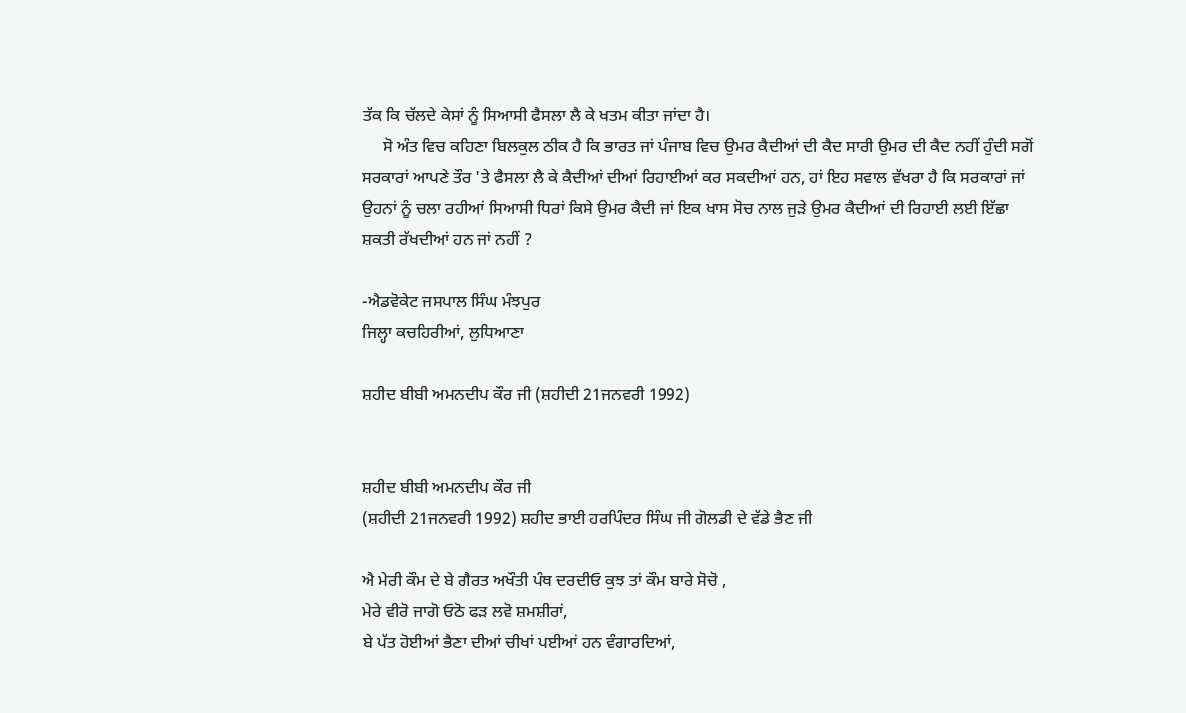ਤੱਕ ਕਿ ਚੱਲਦੇ ਕੇਸਾਂ ਨੂੰ ਸਿਆਸੀ ਫੈਸਲਾ ਲੈ ਕੇ ਖਤਮ ਕੀਤਾ ਜਾਂਦਾ ਹੈ।
     ਸੋ ਅੰਤ ਵਿਚ ਕਹਿਣਾ ਬਿਲਕੁਲ ਠੀਕ ਹੈ ਕਿ ਭਾਰਤ ਜਾਂ ਪੰਜਾਬ ਵਿਚ ਉਮਰ ਕੈਦੀਆਂ ਦੀ ਕੈਦ ਸਾਰੀ ਉਮਰ ਦੀ ਕੈਦ ਨਹੀਂ ਹੁੰਦੀ ਸਗੋਂ ਸਰਕਾਰਾਂ ਆਪਣੇ ਤੌਰ 'ਤੇ ਫੈਸਲਾ ਲੈ ਕੇ ਕੈਦੀਆਂ ਦੀਆਂ ਰਿਹਾਈਆਂ ਕਰ ਸਕਦੀਆਂ ਹਨ, ਹਾਂ ਇਹ ਸਵਾਲ ਵੱਖਰਾ ਹੈ ਕਿ ਸਰਕਾਰਾਂ ਜਾਂ ਉਹਨਾਂ ਨੂੰ ਚਲਾ ਰਹੀਆਂ ਸਿਆਸੀ ਧਿਰਾਂ ਕਿਸੇ ਉਮਰ ਕੈਦੀ ਜਾਂ ਇਕ ਖਾਸ ਸੋਚ ਨਾਲ ਜੁੜੇ ਉਮਰ ਕੈਦੀਆਂ ਦੀ ਰਿਹਾਈ ਲਈ ਇੱਛਾ ਸ਼ਕਤੀ ਰੱਖਦੀਆਂ ਹਨ ਜਾਂ ਨਹੀਂ ?

-ਐਡਵੋਕੇਟ ਜਸਪਾਲ ਸਿੰਘ ਮੰਝਪੁਰ
ਜਿਲ੍ਹਾ ਕਚਹਿਰੀਆਂ, ਲੁਧਿਆਣਾ

ਸ਼ਹੀਦ ਬੀਬੀ ਅਮਨਦੀਪ ਕੌਰ ਜੀ (ਸ਼ਹੀਦੀ 21ਜਨਵਰੀ 1992)


ਸ਼ਹੀਦ ਬੀਬੀ ਅਮਨਦੀਪ ਕੌਰ ਜੀ
(ਸ਼ਹੀਦੀ 21ਜਨਵਰੀ 1992) ਸ਼ਹੀਦ ਭਾਈ ਹਰਪਿੰਦਰ ਸਿੰਘ ਜੀ ਗੋਲਡੀ ਦੇ ਵੱਡੇ ਭੈਣ ਜੀ

ਐ ਮੇਰੀ ਕੌਮ ਦੇ ਬੇ ਗੈਰਤ ਅਖੌਤੀ ਪੰਥ ਦਰਦੀਓ ਕੁਝ ਤਾਂ ਕੌਮ ਬਾਰੇ ਸੋਚੋ ,
ਮੇਰੇ ਵੀਰੋ ਜਾਗੋ ਓਠੋ ਫੜ ਲਵੋ ਸ਼ਮਸ਼ੀਰਾਂ,
ਬੇ ਪੱਤ ਹੋਈਆਂ ਭੈਣਾ ਦੀਆਂ ਚੀਖਾਂ ਪਈਆਂ ਹਨ ਵੰਗਾਰਦਿਆਂ,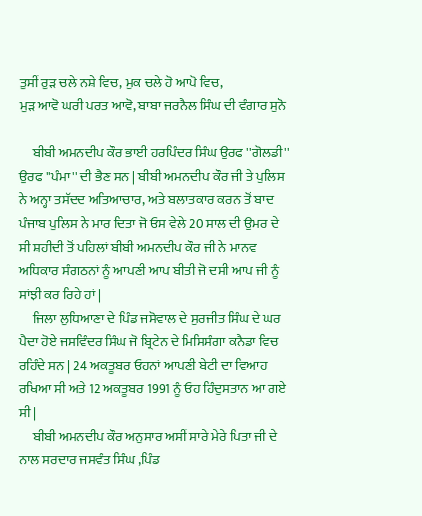ਤੁਸੀਂ ਰੁੜ ਚਲੇ ਨਸ਼ੇ ਵਿਚ, ਮੁਕ ਚਲੇ ਹੋ ਆਪੋ ਵਿਚ,
ਮੁੜ ਆਵੋ ਘਰੀ ਪਰਤ ਆਵੋ, ਬਾਬਾ ਜਰਨੈਲ ਸਿੰਘ ਦੀ ਵੰਗਾਰ ਸੁਨੋ

     ਬੀਬੀ ਅਮਨਦੀਪ ਕੌਰ ਭਾਈ ਹਰਪਿੰਦਰ ਸਿੰਘ ਉਰਫ ''ਗੋਲਡੀ'' ਉਰਫ ''ਪੰਮਾ'' ਦੀ ਭੈਣ ਸਨ | ਬੀਬੀ ਅਮਨਦੀਪ ਕੌਰ ਜੀ ਤੇ ਪੁਲਿਸ ਨੇ ਅਨ੍ਹਾ ਤਸੱਦਦ ਅਤਿਆਚਾਰ, ਅਤੇ ਬਲਾਤਕਾਰ ਕਰਨ ਤੋਂ ਬਾਦ ਪੰਜਾਬ ਪੁਲਿਸ ਨੇ ਮਾਰ ਦਿਤਾ ਜੋ ਓਸ ਵੇਲੇ 20 ਸਾਲ ਦੀ ਉਮਰ ਦੇ ਸੀ ਸ਼ਹੀਦੀ ਤੋਂ ਪਹਿਲਾਂ ਬੀਬੀ ਅਮਨਦੀਪ ਕੌਰ ਜੀ ਨੇ ਮਾਨਵ ਅਧਿਕਾਰ ਸੰਗਠਨਾਂ ਨੂੰ ਆਪਣੀ ਆਪ ਬੀਤੀ ਜੋ ਦਸੀ ਆਪ ਜੀ ਨੂੰ ਸਾਂਝੀ ਕਰ ਰਿਹੇ ਹਾਂ |
     ਜਿਲਾ ਲੁਧਿਆਣਾ ਦੇ ਪਿੰਡ ਜਸੋਵਾਲ ਦੇ ਸੁਰਜੀਤ ਸਿੰਘ ਦੇ ਘਰ ਪੈਦਾ ਹੋਏ ਜਸਵਿੰਦਰ ਸਿੰਘ ਜੋ ਬ੍ਰਿਟੇਨ ਦੇ ਮਿਸਿਸੰਗਾ ਕਨੈਡਾ ਵਿਚ ਰਹਿੰਦੇ ਸਨ | 24 ਅਕਤੂਬਰ ਓਹਨਾਂ ਆਪਣੀ ਬੇਟੀ ਦਾ ਵਿਆਹ ਰਖਿਆ ਸੀ ਅਤੇ 12 ਅਕਤੂਬਰ 1991 ਨੂੰ ਓਹ ਹਿੰਦੁਸਤਾਨ ਆ ਗਏ ਸੀ |
     ਬੀਬੀ ਅਮਨਦੀਪ ਕੌਰ ਅਨੁਸਾਰ ਅਸੀਂ ਸਾਰੇ ਮੇਰੇ ਪਿਤਾ ਜੀ ਦੇ ਨਾਲ ਸਰਦਾਰ ਜਸਵੰਤ ਸਿੰਘ ,ਪਿੰਡ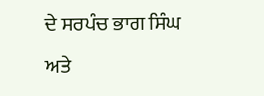ਦੇ ਸਰਪੰਚ ਭਾਗ ਸਿੰਘ ਅਤੇ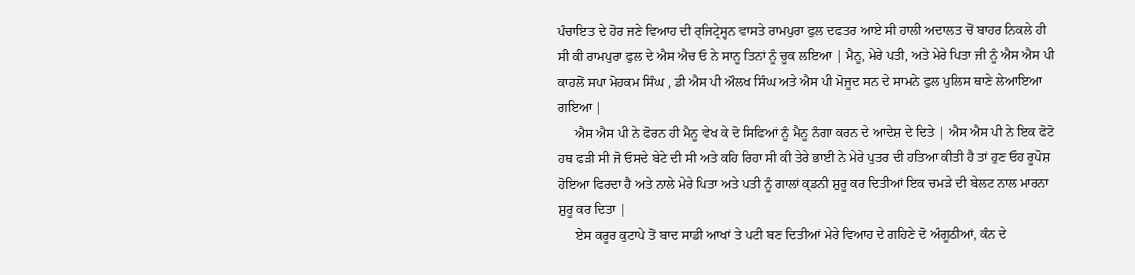ਪੰਚਾਇਤ ਦੇ ਹੋਰ ਜਣੇ ਵਿਆਹ ਦੀ ਰ੍ਜਿਟ੍ਰੇਸ੍ਹਨ ਵਾਸਤੇ ਰਾਮਪੁਰਾ ਫੁਲ ਦਫਤਰ ਆਏ ਸੀ ਹਾਲੀ ਅਦਾਲਤ ਚੋਂ ਬਾਹਰ ਨਿਕਲੇ ਹੀ ਸੀ ਕੀ ਰਾਮਪੁਰਾ ਫੁਲ ਦੇ ਐਸ ਐਚ ਓ ਨੇ ਸਾਨੂ ਤਿਨਾਂ ਨੂੰ ਚੂਕ ਲਇਆ | ਮੈਨੂ, ਮੇਰੇ ਪਤੀ, ਅਤੇ ਮੇਰੇ ਪਿਤਾ ਜੀ ਨੂੰ ਐਸ ਐਸ ਪੀ ਕਾਹਲੋਂ ਸਪਾ ਮੋਹਕਮ ਸਿੰਘ , ਡੀ ਐਸ ਪੀ ਔਲਖ ਸਿੰਘ ਅਤੇ ਐਸ ਪੀ ਮੋਜੂਦ ਸਨ ਦੇ ਸਾਮਨੇ ਫੁਲ ਪੁਲਿਸ ਥਾਣੇ ਲੇਆਇਆ ਗਇਆ |
     ਐਸ ਐਸ ਪੀ ਨੇ ਫੋਰਨ ਹੀ ਮੈਨੂ ਵੇਖ ਕੇ ਦੋ ਸਿਫਿਆਂ ਨੂੰ ਮੈਨੂ ਨੰਗਾ ਕਰਨ ਦੇ ਆਦੇਸ਼ ਦੇ ਦਿਤੇ | ਐਸ ਐਸ ਪੀ ਨੇ ਇਕ ਫੋਟੋ ਹਥ ਫੜੀ ਸੀ ਜੋ ਓਸਦੇ ਬੇਟੇ ਦੀ ਸੀ ਅਤੇ ਕਹਿ ਰਿਹਾ ਸੀ ਕੀ ਤੇਰੇ ਭਾਈ ਨੇ ਮੇਰੇ ਪੁਤਰ ਦੀ ਹਤਿਆ ਕੀਤੀ ਹੈ ਤਾਂ ਹੁਣ ਓਹ ਰੂਪੋਸ਼ ਹੋਇਆ ਫਿਰਦਾ ਹੈ ਅਤੇ ਨਾਲੇ ਮੇਰੇ ਪਿਤਾ ਅਤੇ ਪਤੀ ਨੂੰ ਗਾਲਾਂ ਕ੍ਡਨੀ ਸ਼ੁਰੂ ਕਰ ਦਿਤੀਆਂ ਇਕ ਚਮੜੇ ਦੀ ਬੇਲਟ ਨਾਲ ਮਾਰਨਾ ਸ਼ੁਰੂ ਕਰ ਦਿਤਾ |
     ਏਸ ਕਰੂਰ ਕੁਟਾਪੇ ਤੋਂ ਬਾਦ ਸਾਡੀ ਆਖਾਂ ਤੇ ਪਟੀ ਬਣ ਦਿਤੀਆਂ ਮੇਰੇ ਵਿਆਹ ਦੇ ਗਹਿਣੇ ਦੋ ਅੰਗੂਠੀਆਂ, ਕੰਨ ਦੇ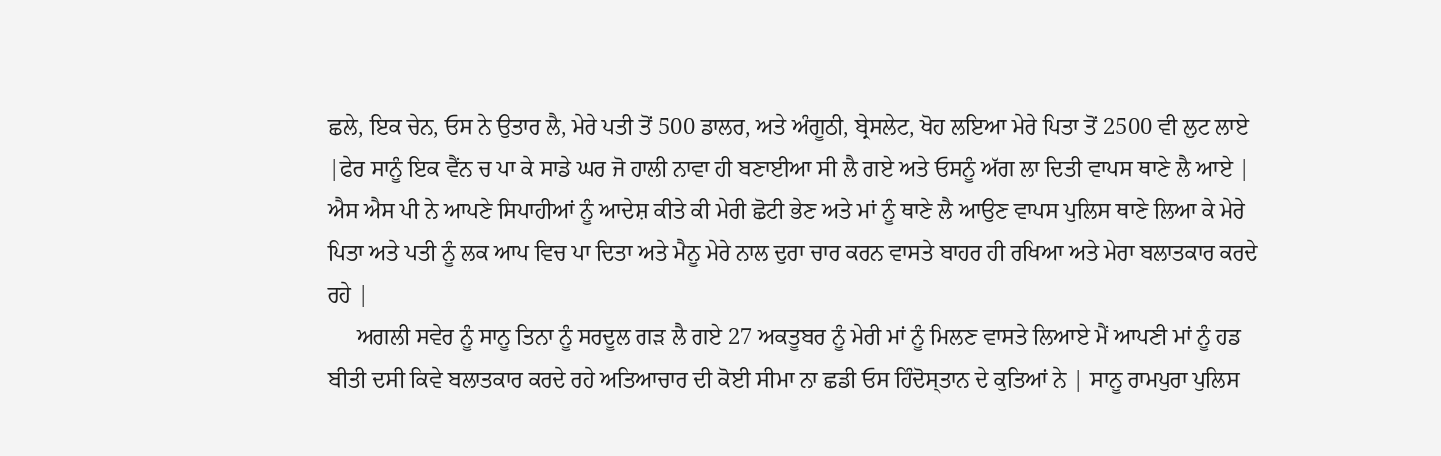ਛਲੇ, ਇਕ ਚੇਨ, ਓਸ ਨੇ ਉਤਾਰ ਲੈ, ਮੇਰੇ ਪਤੀ ਤੋਂ 500 ਡਾਲਰ, ਅਤੇ ਅੰਗੂਠੀ, ਬ੍ਰੇਸਲੇਟ, ਖੋਹ ਲਇਆ ਮੇਰੇ ਪਿਤਾ ਤੋਂ 2500 ਵੀ ਲੁਟ ਲਾਏ |ਫੇਰ ਸਾਨੂੰ ਇਕ ਵੈਂਨ ਚ ਪਾ ਕੇ ਸਾਡੇ ਘਰ ਜੋ ਹਾਲੀ ਨਾਵਾ ਹੀ ਬਣਾਈਆ ਸੀ ਲੈ ਗਏ ਅਤੇ ਓਸਨੂੰ ਅੱਗ ਲਾ ਦਿਤੀ ਵਾਪਸ ਥਾਣੇ ਲੈ ਆਏ | ਐਸ ਐਸ ਪੀ ਨੇ ਆਪਣੇ ਸਿਪਾਹੀਆਂ ਨੂੰ ਆਦੇਸ਼ ਕੀਤੇ ਕੀ ਮੇਰੀ ਛੋਟੀ ਭੇਣ ਅਤੇ ਮਾਂ ਨੂੰ ਥਾਣੇ ਲੈ ਆਉਣ ਵਾਪਸ ਪੁਲਿਸ ਥਾਣੇ ਲਿਆ ਕੇ ਮੇਰੇ ਪਿਤਾ ਅਤੇ ਪਤੀ ਨੂੰ ਲਕ ਆਪ ਵਿਚ ਪਾ ਦਿਤਾ ਅਤੇ ਮੈਨੂ ਮੇਰੇ ਨਾਲ ਦੁਰਾ ਚਾਰ ਕਰਨ ਵਾਸਤੇ ਬਾਹਰ ਹੀ ਰਖਿਆ ਅਤੇ ਮੇਰਾ ਬਲਾਤਕਾਰ ਕਰਦੇ ਰਹੇ |
     ਅਗਲੀ ਸਵੇਰ ਨੂੰ ਸਾਨੂ ਤਿਨਾ ਨੂੰ ਸਰਦੂਲ ਗੜ ਲੈ ਗਏ 27 ਅਕਤੂਬਰ ਨੂੰ ਮੇਰੀ ਮਾਂ ਨੂੰ ਮਿਲਣ ਵਾਸਤੇ ਲਿਆਏ ਮੈਂ ਆਪਣੀ ਮਾਂ ਨੂੰ ਹਡ ਬੀਤੀ ਦਸੀ ਕਿਵੇ ਬਲਾਤਕਾਰ ਕਰਦੇ ਰਹੇ ਅਤਿਆਚਾਰ ਦੀ ਕੋਈ ਸੀਮਾ ਨਾ ਛਡੀ ਓਸ ਹਿੰਦੋਸ੍ਤਾਨ ਦੇ ਕੁਤਿਆਂ ਨੇ | ਸਾਨੂ ਰਾਮਪੁਰਾ ਪੁਲਿਸ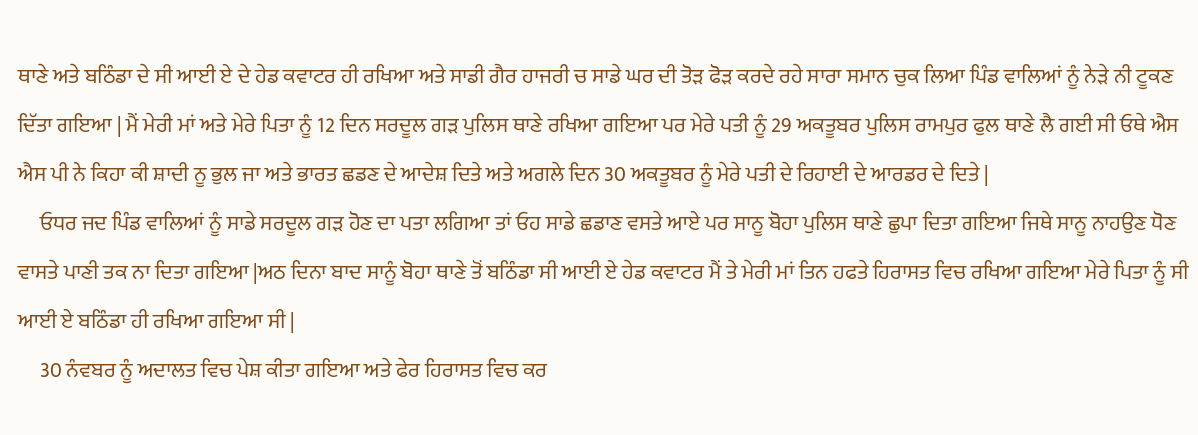ਥਾਣੇ ਅਤੇ ਬਠਿੰਡਾ ਦੇ ਸੀ ਆਈ ਏ ਦੇ ਹੇਡ ਕਵਾਟਰ ਹੀ ਰਖਿਆ ਅਤੇ ਸਾਡੀ ਗੈਰ ਹਾਜਰੀ ਚ ਸਾਡੇ ਘਰ ਦੀ ਤੋੜ ਫੋੜ ਕਰਦੇ ਰਹੇ ਸਾਰਾ ਸਮਾਨ ਚੁਕ ਲਿਆ ਪਿੰਡ ਵਾਲਿਆਂ ਨੂੰ ਨੇੜੇ ਨੀ ਟੂਕਣ ਦਿੱਤਾ ਗਇਆ | ਮੈਂ ਮੇਰੀ ਮਾਂ ਅਤੇ ਮੇਰੇ ਪਿਤਾ ਨੂੰ 12 ਦਿਨ ਸਰਦੂਲ ਗੜ ਪੁਲਿਸ ਥਾਣੇ ਰਖਿਆ ਗਇਆ ਪਰ ਮੇਰੇ ਪਤੀ ਨੂੰ 29 ਅਕਤੂਬਰ ਪੁਲਿਸ ਰਾਮਪੁਰ ਫੁਲ ਥਾਣੇ ਲੈ ਗਈ ਸੀ ਓਥੇ ਐਸ ਐਸ ਪੀ ਨੇ ਕਿਹਾ ਕੀ ਸ਼ਾਦੀ ਨੂ ਭੁਲ ਜਾ ਅਤੇ ਭਾਰਤ ਛਡਣ ਦੇ ਆਦੇਸ਼ ਦਿਤੇ ਅਤੇ ਅਗਲੇ ਦਿਨ 30 ਅਕਤੂਬਰ ਨੂੰ ਮੇਰੇ ਪਤੀ ਦੇ ਰਿਹਾਈ ਦੇ ਆਰਡਰ ਦੇ ਦਿਤੇ |
     ਓਧਰ ਜਦ ਪਿੰਡ ਵਾਲਿਆਂ ਨੂੰ ਸਾਡੇ ਸਰਦੂਲ ਗੜ ਹੋਣ ਦਾ ਪਤਾ ਲਗਿਆ ਤਾਂ ਓਹ ਸਾਡੇ ਛਡਾਣ ਵਸਤੇ ਆਏ ਪਰ ਸਾਨੂ ਬੋਹਾ ਪੁਲਿਸ ਥਾਣੇ ਛੁਪਾ ਦਿਤਾ ਗਇਆ ਜਿਥੇ ਸਾਨੂ ਨਾਹਉਣ ਧੋਣ ਵਾਸਤੇ ਪਾਣੀ ਤਕ ਨਾ ਦਿਤਾ ਗਇਆ |ਅਠ ਦਿਨਾ ਬਾਦ ਸਾਨੂੰ ਬੋਹਾ ਥਾਣੇ ਤੋਂ ਬਠਿੰਡਾ ਸੀ ਆਈ ਏ ਹੇਡ ਕਵਾਟਰ ਮੈਂ ਤੇ ਮੇਰੀ ਮਾਂ ਤਿਨ ਹਫਤੇ ਹਿਰਾਸਤ ਵਿਚ ਰਖਿਆ ਗਇਆ ਮੇਰੇ ਪਿਤਾ ਨੂੰ ਸੀ ਆਈ ਏ ਬਠਿੰਡਾ ਹੀ ਰਖਿਆ ਗਇਆ ਸੀ |
     30 ਨੰਵਬਰ ਨੂੰ ਅਦਾਲਤ ਵਿਚ ਪੇਸ਼ ਕੀਤਾ ਗਇਆ ਅਤੇ ਫੇਰ ਹਿਰਾਸਤ ਵਿਚ ਕਰ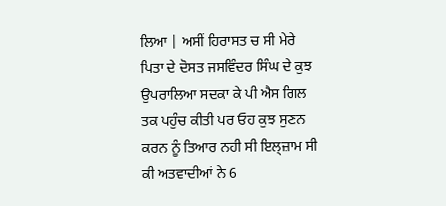ਲਿਆ | ਅਸੀਂ ਹਿਰਾਸਤ ਚ ਸੀ ਮੇਰੇ ਪਿਤਾ ਦੇ ਦੋਸਤ ਜਸਵਿੰਦਰ ਸਿੰਘ ਦੇ ਕੁਝ ਉਪਰਾਲਿਆ ਸਦਕਾ ਕੇ ਪੀ ਐਸ ਗਿਲ ਤਕ ਪਹੁੰਚ ਕੀਤੀ ਪਰ ਓਹ ਕੁਝ ਸੁਣਨ ਕਰਨ ਨੂੰ ਤਿਆਰ ਨਹੀ ਸੀ ਇਲ੍ਜ਼ਾਮ ਸੀ ਕੀ ਅਤਵਾਦੀਆਂ ਨੇ 6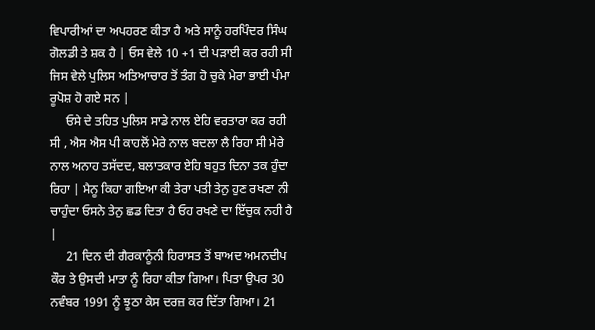ਵਿਪਾਰੀਆਂ ਦਾ ਅਪਹਰਣ ਕੀਤਾ ਹੈ ਅਤੇ ਸਾਨੂੰ ਹਰਪਿੰਦਰ ਸਿੰਘ ਗੋਲਡੀ ਤੇ ਸ਼ਕ ਹੈ | ਓਸ ਵੇਲੇ 10 +1 ਦੀ ਪੜਾਈ ਕਰ ਰਹੀ ਸੀ ਜਿਸ ਵੇਲੇ ਪੁਲਿਸ ਅਤਿਆਚਾਰ ਤੋਂ ਤੰਗ ਹੋ ਚੁਕੇ ਮੇਰਾ ਭਾਈ ਪੰਮਾ ਰੂਪੋਸ਼ ਹੋ ਗਏ ਸਨ |
     ਓਸੇ ਦੇ ਤਹਿਤ ਪੁਲਿਸ ਸਾਡੇ ਨਾਲ ਏਹਿ ਵਰਤਾਰਾ ਕਰ ਰਹੀ ਸੀ , ਐਸ ਐਸ ਪੀ ਕਾਹਲੋਂ ਮੇਰੇ ਨਾਲ ਬਦਲਾ ਲੈ ਰਿਹਾ ਸੀ ਮੇਰੇ ਨਾਲ ਅਨਾਹ ਤਸੱਦਦ, ਬਲਾਤਕਾਰ ਏਹਿ ਬਹੁਤ ਦਿਨਾ ਤਕ ਹੁੰਦਾ ਰਿਹਾ | ਮੈਨੂ ਕਿਹਾ ਗਇਆ ਕੀ ਤੇਰਾ ਪਤੀ ਤੇਨੁ ਹੁਣ ਰਖਣਾ ਨੀ ਚਾਹੁੰਦਾ ਓਸਨੇ ਤੇਨੁ ਛਡ ਦਿਤਾ ਹੈ ਓਹ ਰਖਣੇ ਦਾ ਇੱਚੁਕ ਨਹੀ ਹੈ |
     21 ਦਿਨ ਦੀ ਗੈਰਕਾਨੂੰਨੀ ਹਿਰਾਸਤ ਤੋਂ ਬਾਅਦ ਅਮਨਦੀਪ ਕੌਰ ਤੇ ਉਸਦੀ ਮਾਤਾ ਨੂੰ ਰਿਹਾ ਕੀਤਾ ਗਿਆ। ਪਿਤਾ ਉਪਰ 30 ਨਵੰਬਰ 1991 ਨੂੰ ਝੂਠਾ ਕੇਸ ਦਰਜ਼ ਕਰ ਦਿੱਤਾ ਗਿਆ। 21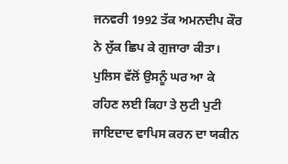ਜਨਵਰੀ 1992 ਤੱਕ ਅਮਨਦੀਪ ਕੌਰ ਨੇ ਲੁੱਕ ਛਿਪ ਕੇ ਗੁਜਾਰਾ ਕੀਤਾ। ਪੁਲਿਸ ਵੱਲੋਂ ਉਸਨੂੰ ਘਰ ਆ ਕੇ ਰਹਿਣ ਲਈ ਕਿਹਾ ਤੇ ਲੁਟੀ ਪੁਟੀ ਜਾਇਦਾਦ ਵਾਪਿਸ ਕਰਨ ਦਾ ਯਕੀਨ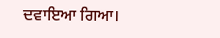ਦਵਾਇਆ ਗਿਆ।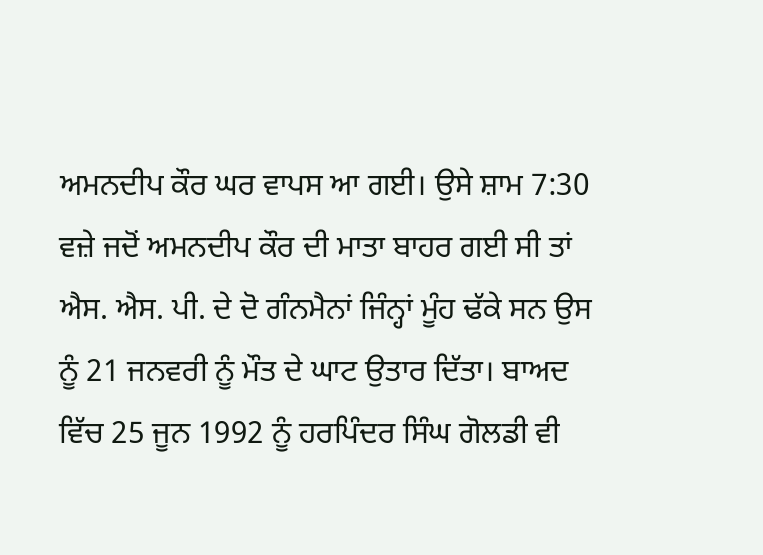ਅਮਨਦੀਪ ਕੌਰ ਘਰ ਵਾਪਸ ਆ ਗਈ। ਉਸੇ ਸ਼ਾਮ 7:30 ਵਜ਼ੇ ਜਦੋਂ ਅਮਨਦੀਪ ਕੌਰ ਦੀ ਮਾਤਾ ਬਾਹਰ ਗਈ ਸੀ ਤਾਂ ਐਸ. ਐਸ. ਪੀ. ਦੇ ਦੋ ਗੰਨਮੈਨਾਂ ਜਿੰਨ੍ਹਾਂ ਮੂੰਹ ਢੱਕੇ ਸਨ ਉਸ ਨੂੰ 21 ਜਨਵਰੀ ਨੂੰ ਮੌਤ ਦੇ ਘਾਟ ਉਤਾਰ ਦਿੱਤਾ। ਬਾਅਦ ਵਿੱਚ 25 ਜੂਨ 1992 ਨੂੰ ਹਰਪਿੰਦਰ ਸਿੰਘ ਗੋਲਡੀ ਵੀ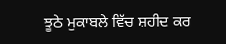ਝੂਠੇ ਮੁਕਾਬਲੇ ਵਿੱਚ ਸ਼ਹੀਦ ਕਰ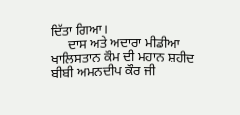ਦਿੱਤਾ ਗਿਆ।
     ਦਾਸ ਅਤੇ ਅਦਾਰਾ ਮੀਡੀਆ ਖਾਲਿਸਤਾਨ ਕੌਮ ਦੀ ਮਹਾਨ ਸ਼ਹੀਦ ਬੀਬੀ ਅਮਨਦੀਪ ਕੌਰ ਜੀ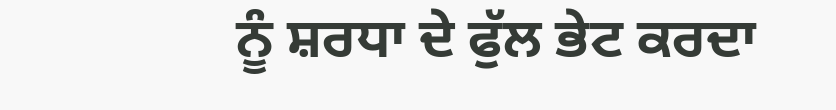ਨੂੰ ਸ਼ਰਧਾ ਦੇ ਫੁੱਲ ਭੇਟ ਕਰਦਾ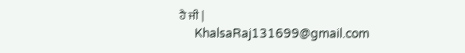ਹੈ ਜੀ |
     KhalsaRaj131699@gmail.com